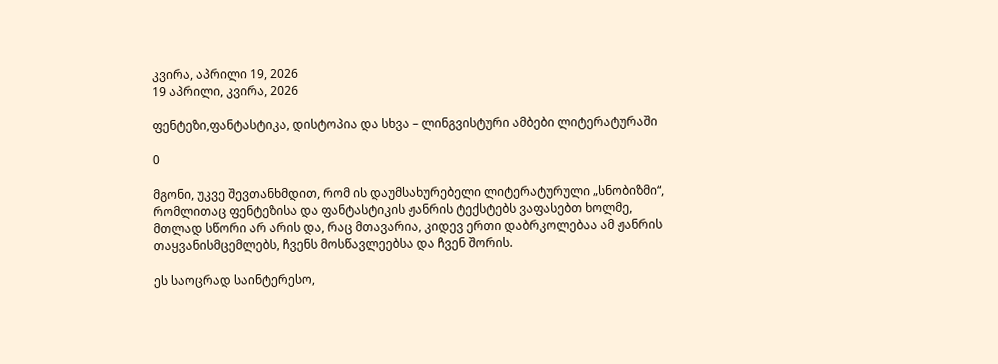კვირა, აპრილი 19, 2026
19 აპრილი, კვირა, 2026

ფენტეზი,ფანტასტიკა, დისტოპია და სხვა – ლინგვისტური ამბები ლიტერატურაში

0

მგონი, უკვე შევთანხმდით, რომ ის დაუმსახურებელი ლიტერატურული „სნობიზმი“, რომლითაც ფენტეზისა და ფანტასტიკის ჟანრის ტექსტებს ვაფასებთ ხოლმე, მთლად სწორი არ არის და, რაც მთავარია, კიდევ ერთი დაბრკოლებაა ამ ჟანრის თაყვანისმცემლებს, ჩვენს მოსწავლეებსა და ჩვენ შორის.

ეს საოცრად საინტერესო,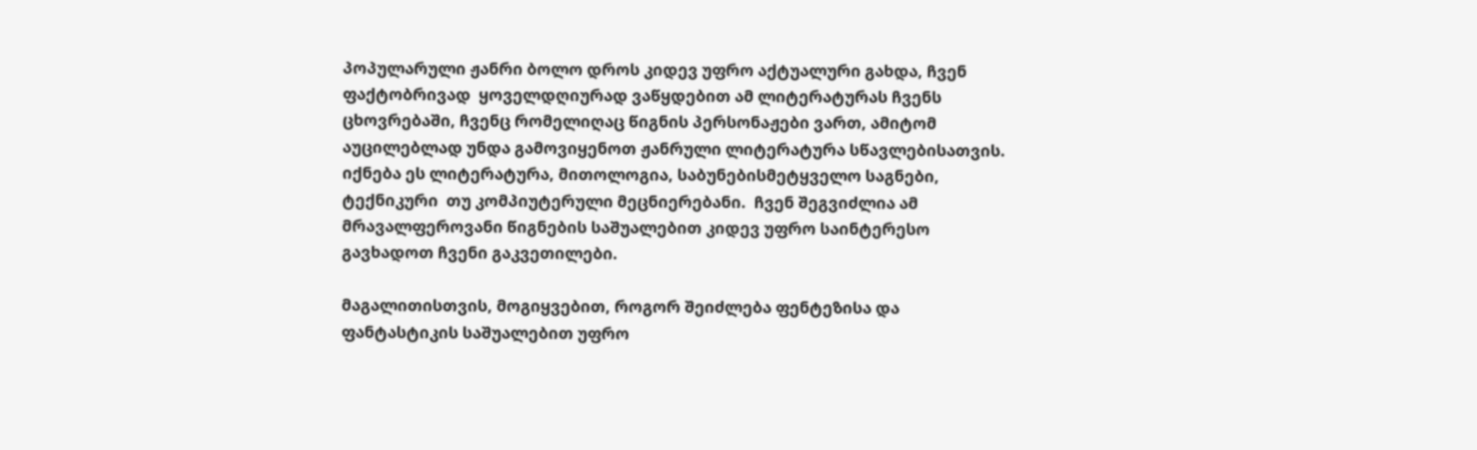პოპულარული ჟანრი ბოლო დროს კიდევ უფრო აქტუალური გახდა, ჩვენ ფაქტობრივად  ყოველდღიურად ვაწყდებით ამ ლიტერატურას ჩვენს ცხოვრებაში, ჩვენც რომელიღაც წიგნის პერსონაჟები ვართ, ამიტომ აუცილებლად უნდა გამოვიყენოთ ჟანრული ლიტერატურა სწავლებისათვის. იქნება ეს ლიტერატურა, მითოლოგია, საბუნებისმეტყველო საგნები, ტექნიკური  თუ კომპიუტერული მეცნიერებანი.  ჩვენ შეგვიძლია ამ მრავალფეროვანი წიგნების საშუალებით კიდევ უფრო საინტერესო გავხადოთ ჩვენი გაკვეთილები.

მაგალითისთვის, მოგიყვებით, როგორ შეიძლება ფენტეზისა და ფანტასტიკის საშუალებით უფრო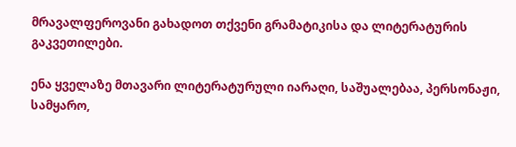მრავალფეროვანი გახადოთ თქვენი გრამატიკისა და ლიტერატურის გაკვეთილები.

ენა ყველაზე მთავარი ლიტერატურული იარაღი, საშუალებაა, პერსონაჟი, სამყარო,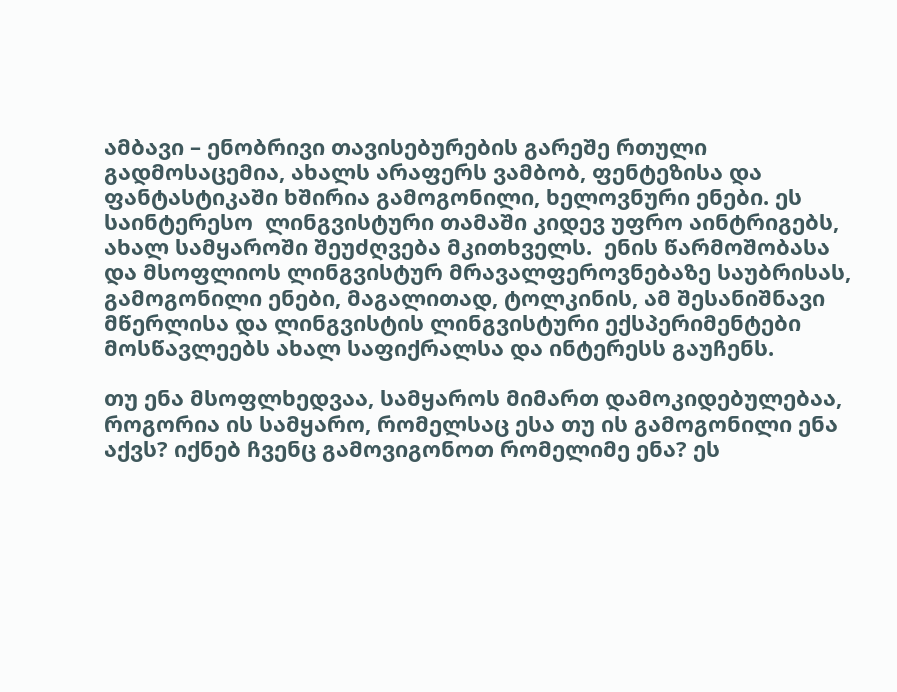ამბავი – ენობრივი თავისებურების გარეშე რთული გადმოსაცემია, ახალს არაფერს ვამბობ, ფენტეზისა და ფანტასტიკაში ხშირია გამოგონილი, ხელოვნური ენები. ეს საინტერესო  ლინგვისტური თამაში კიდევ უფრო აინტრიგებს, ახალ სამყაროში შეუძღვება მკითხველს.  ენის წარმოშობასა და მსოფლიოს ლინგვისტურ მრავალფეროვნებაზე საუბრისას, გამოგონილი ენები, მაგალითად, ტოლკინის, ამ შესანიშნავი მწერლისა და ლინგვისტის ლინგვისტური ექსპერიმენტები მოსწავლეებს ახალ საფიქრალსა და ინტერესს გაუჩენს.

თუ ენა მსოფლხედვაა, სამყაროს მიმართ დამოკიდებულებაა, როგორია ის სამყარო, რომელსაც ესა თუ ის გამოგონილი ენა აქვს? იქნებ ჩვენც გამოვიგონოთ რომელიმე ენა? ეს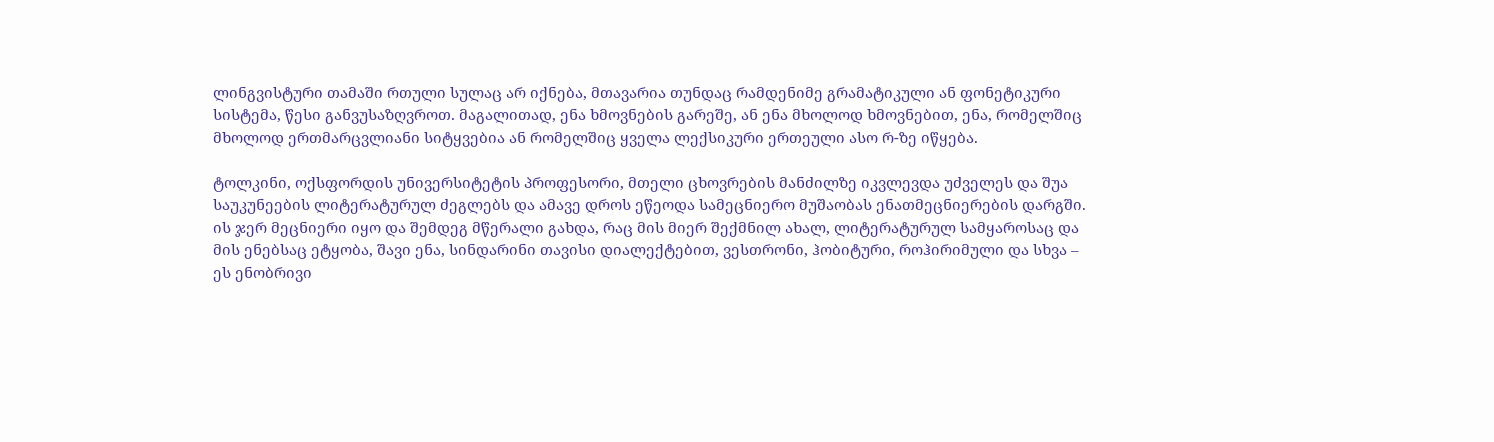ლინგვისტური თამაში რთული სულაც არ იქნება, მთავარია თუნდაც რამდენიმე გრამატიკული ან ფონეტიკური  სისტემა, წესი განვუსაზღვროთ. მაგალითად, ენა ხმოვნების გარეშე, ან ენა მხოლოდ ხმოვნებით, ენა, რომელშიც მხოლოდ ერთმარცვლიანი სიტყვებია ან რომელშიც ყველა ლექსიკური ერთეული ასო რ-ზე იწყება.

ტოლკინი, ოქსფორდის უნივერსიტეტის პროფესორი, მთელი ცხოვრების მანძილზე იკვლევდა უძველეს და შუა საუკუნეების ლიტერატურულ ძეგლებს და ამავე დროს ეწეოდა სამეცნიერო მუშაობას ენათმეცნიერების დარგში. ის ჯერ მეცნიერი იყო და შემდეგ მწერალი გახდა, რაც მის მიერ შექმნილ ახალ, ლიტერატურულ სამყაროსაც და მის ენებსაც ეტყობა, შავი ენა, სინდარინი თავისი დიალექტებით, ვესთრონი, ჰობიტური, როჰირიმული და სხვა – ეს ენობრივი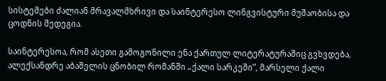სისტემები ძალიან მრავალმხრივი და საინტერესო ლინგვისტური მუშაობისა და ცოდნის შედეგია.

საინტერესოა, რომ ასეთი გამოგონილი ენა ქართულ ლიტერატურაშიც გვხვდება, ალექსანდრე აბაშელის ცნობილ რომანში „ქალი სარკეში“, მარსელი ქალი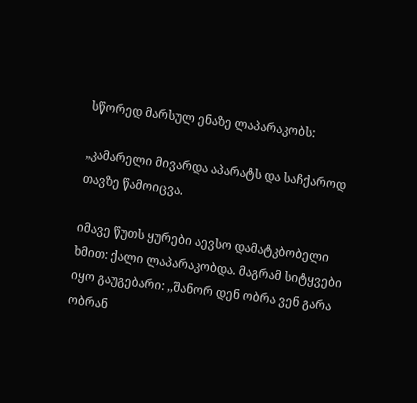სწორედ მარსულ ენაზე ლაპარაკობს:

„კამარელი მივარდა აპარატს და საჩქაროდ თავზე წამოიცვა.

იმავე წუთს ყურები აევსო დამატკბობელი ხმით: ქალი ლაპარაკობდა. მაგრამ სიტყვები იყო გაუგებარი: ,,შანორ დენ ობრა ვენ გარა ობრან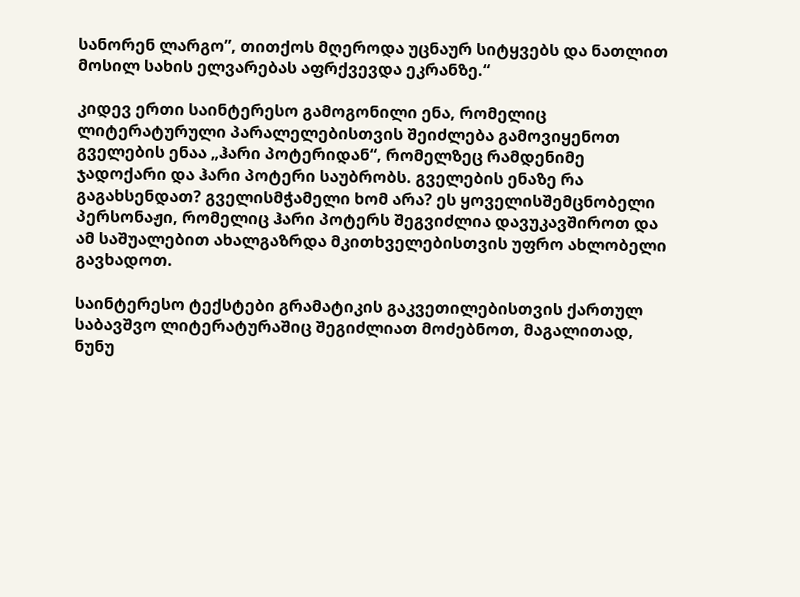სანორენ ლარგო”, თითქოს მღეროდა უცნაურ სიტყვებს და ნათლით მოსილ სახის ელვარებას აფრქვევდა ეკრანზე.“

კიდევ ერთი საინტერესო გამოგონილი ენა, რომელიც ლიტერატურული პარალელებისთვის შეიძლება გამოვიყენოთ გველების ენაა „ჰარი პოტერიდან“, რომელზეც რამდენიმე ჯადოქარი და ჰარი პოტერი საუბრობს. გველების ენაზე რა გაგახსენდათ? გველისმჭამელი ხომ არა? ეს ყოველისშემცნობელი პერსონაჟი, რომელიც ჰარი პოტერს შეგვიძლია დავუკავშიროთ და ამ საშუალებით ახალგაზრდა მკითხველებისთვის უფრო ახლობელი გავხადოთ.

საინტერესო ტექსტები გრამატიკის გაკვეთილებისთვის ქართულ საბავშვო ლიტერატურაშიც შეგიძლიათ მოძებნოთ, მაგალითად,  ნუნუ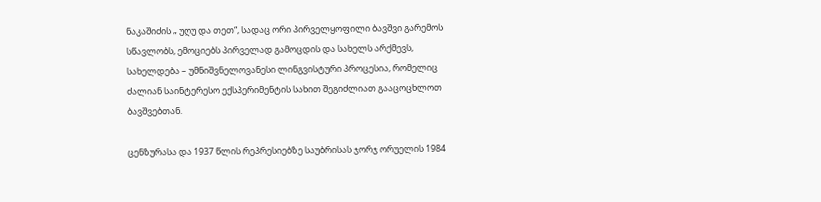ნაკაშიძის „ უღუ და თეთ“, სადაც ორი პირველყოფილი ბავშვი გარემოს სწავლობს, ემოციებს პირველად გამოცდის და სახელს არქმევს, სახელდება – უმნიშვნელოვანესი ლინგვისტური პროცესია, რომელიც ძალიან საინტერესო ექსპერიმენტის სახით შეგიძლიათ გააცოცხლოთ ბავშვებთან.

ცენზურასა და 1937 წლის რეპრესიებზე საუბრისას ჯორჯ ორუელის 1984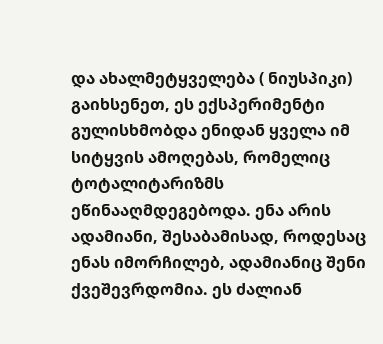და ახალმეტყველება ( ნიუსპიკი) გაიხსენეთ, ეს ექსპერიმენტი გულისხმობდა ენიდან ყველა იმ სიტყვის ამოღებას, რომელიც ტოტალიტარიზმს ეწინააღმდეგებოდა. ენა არის ადამიანი, შესაბამისად, როდესაც ენას იმორჩილებ, ადამიანიც შენი ქვეშევრდომია. ეს ძალიან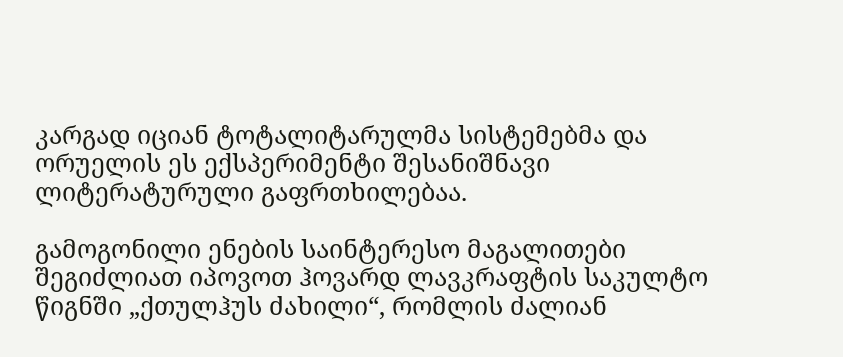კარგად იციან ტოტალიტარულმა სისტემებმა და ორუელის ეს ექსპერიმენტი შესანიშნავი ლიტერატურული გაფრთხილებაა.

გამოგონილი ენების საინტერესო მაგალითები შეგიძლიათ იპოვოთ ჰოვარდ ლავკრაფტის საკულტო წიგნში „ქთულჰუს ძახილი“, რომლის ძალიან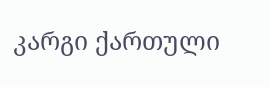კარგი ქართული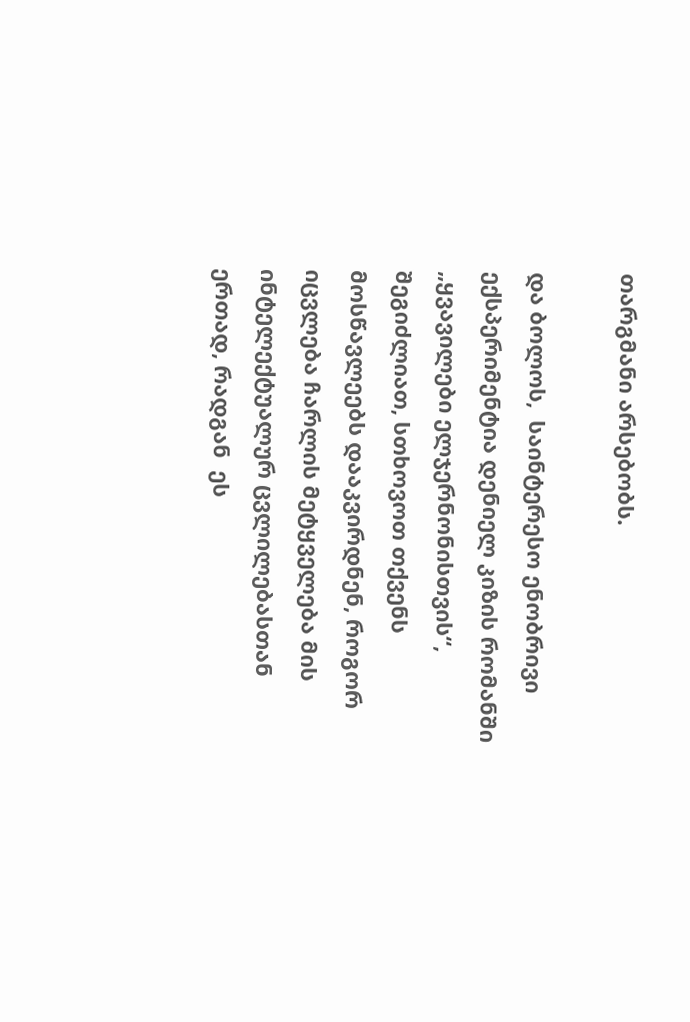თარგმანი არსებობს.

და ბოლოს,  საინტერესო ენობრივი ექსპერიმენტია დენიელ კიზის რომანში „ყვავილები ელჯერნონისთვის“, შეგიძლიათ, სთხოვოთ თქვენს მოსწავლეებს დააკვირდნენ, როგორ იცვლება ჩარლის მეტყველება მის ინტელექტუალურ ცვლილებასთან ერთად, რადგან  ეს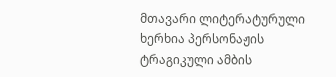მთავარი ლიტერატურული ხერხია პერსონაჟის ტრაგიკული ამბის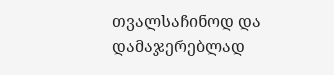თვალსაჩინოდ და დამაჯერებლად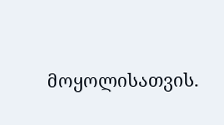მოყოლისათვის.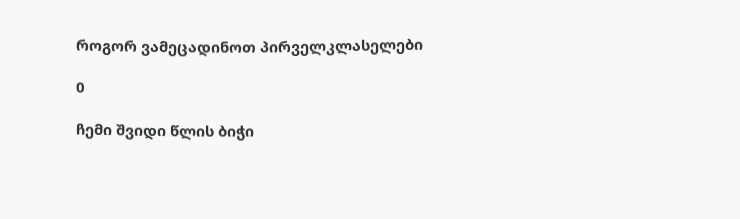როგორ ვამეცადინოთ პირველკლასელები

0

ჩემი შვიდი წლის ბიჭი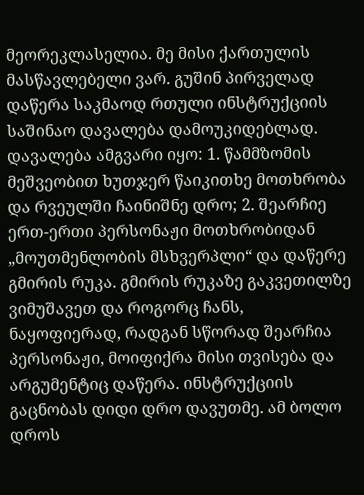მეორეკლასელია. მე მისი ქართულის მასწავლებელი ვარ. გუშინ პირველად დაწერა საკმაოდ რთული ინსტრუქციის საშინაო დავალება დამოუკიდებლად. დავალება ამგვარი იყო: 1. წამმზომის მეშვეობით ხუთჯერ წაიკითხე მოთხრობა და რვეულში ჩაინიშნე დრო; 2. შეარჩიე ერთ-ერთი პერსონაჟი მოთხრობიდან „მოუთმენლობის მსხვერპლი“ და დაწერე გმირის რუკა. გმირის რუკაზე გაკვეთილზე ვიმუშავეთ და როგორც ჩანს, ნაყოფიერად, რადგან სწორად შეარჩია პერსონაჟი, მოიფიქრა მისი თვისება და არგუმენტიც დაწერა. ინსტრუქციის გაცნობას დიდი დრო დავუთმე. ამ ბოლო დროს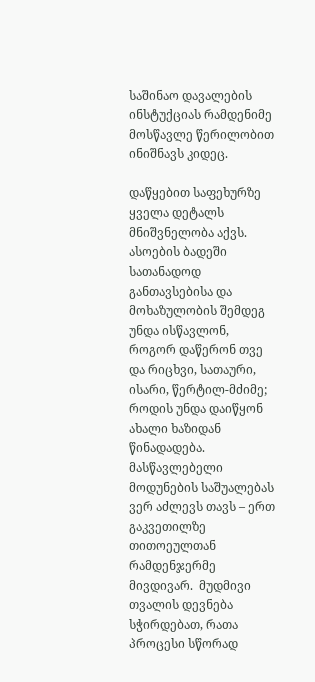საშინაო დავალების ინსტუქციას რამდენიმე მოსწავლე წერილობით ინიშნავს კიდეც.

დაწყებით საფეხურზე ყველა დეტალს  მნიშვნელობა აქვს.  ასოების ბადეში სათანადოდ განთავსებისა და მოხაზულობის შემდეგ უნდა ისწავლონ, როგორ დაწერონ თვე და რიცხვი, სათაური, ისარი, წერტილ-მძიმე; როდის უნდა დაიწყონ ახალი ხაზიდან წინადადება. მასწავლებელი მოდუნების საშუალებას ვერ აძლევს თავს – ერთ გაკვეთილზე თითოეულთან რამდენჯერმე მივდივარ.  მუდმივი თვალის დევნება სჭირდებათ, რათა პროცესი სწორად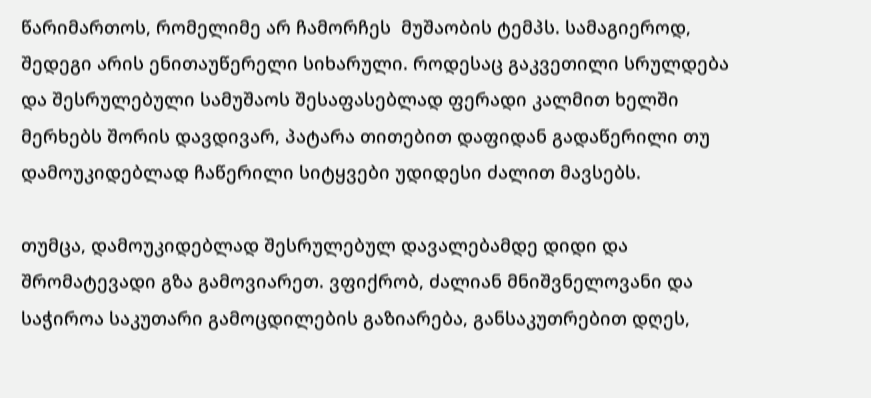წარიმართოს, რომელიმე არ ჩამორჩეს  მუშაობის ტემპს. სამაგიეროდ, შედეგი არის ენითაუწერელი სიხარული. როდესაც გაკვეთილი სრულდება და შესრულებული სამუშაოს შესაფასებლად ფერადი კალმით ხელში მერხებს შორის დავდივარ, პატარა თითებით დაფიდან გადაწერილი თუ დამოუკიდებლად ჩაწერილი სიტყვები უდიდესი ძალით მავსებს.

თუმცა, დამოუკიდებლად შესრულებულ დავალებამდე დიდი და შრომატევადი გზა გამოვიარეთ. ვფიქრობ, ძალიან მნიშვნელოვანი და საჭიროა საკუთარი გამოცდილების გაზიარება, განსაკუთრებით დღეს,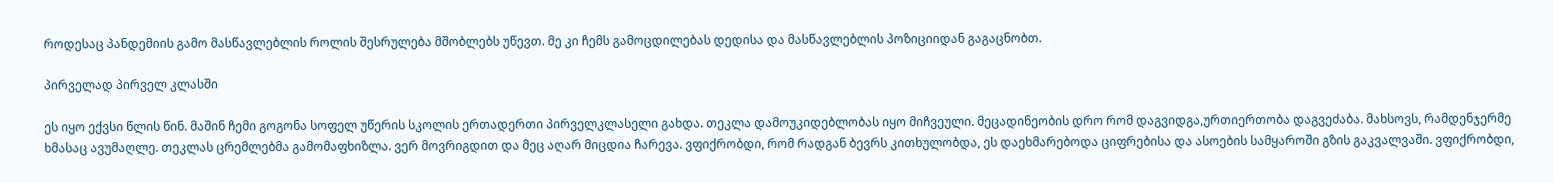როდესაც პანდემიის გამო მასწავლებლის როლის შესრულება მშობლებს უწევთ. მე კი ჩემს გამოცდილებას დედისა და მასწავლებლის პოზიციიდან გაგაცნობთ.

პირველად პირველ კლასში

ეს იყო ექვსი წლის წინ. მაშინ ჩემი გოგონა სოფელ უწერის სკოლის ერთადერთი პირველკლასელი გახდა. თეკლა დამოუკიდებლობას იყო მიჩვეული. მეცადინეობის დრო რომ დაგვიდგა,ურთიერთობა დაგვეძაბა. მახსოვს, რამდენჯერმე ხმასაც ავუმაღლე. თეკლას ცრემლებმა გამომაფხიზლა. ვერ მოვრიგდით და მეც აღარ მიცდია ჩარევა. ვფიქრობდი, რომ რადგან ბევრს კითხულობდა, ეს დაეხმარებოდა ციფრებისა და ასოების სამყაროში გზის გაკვალვაში. ვფიქრობდი,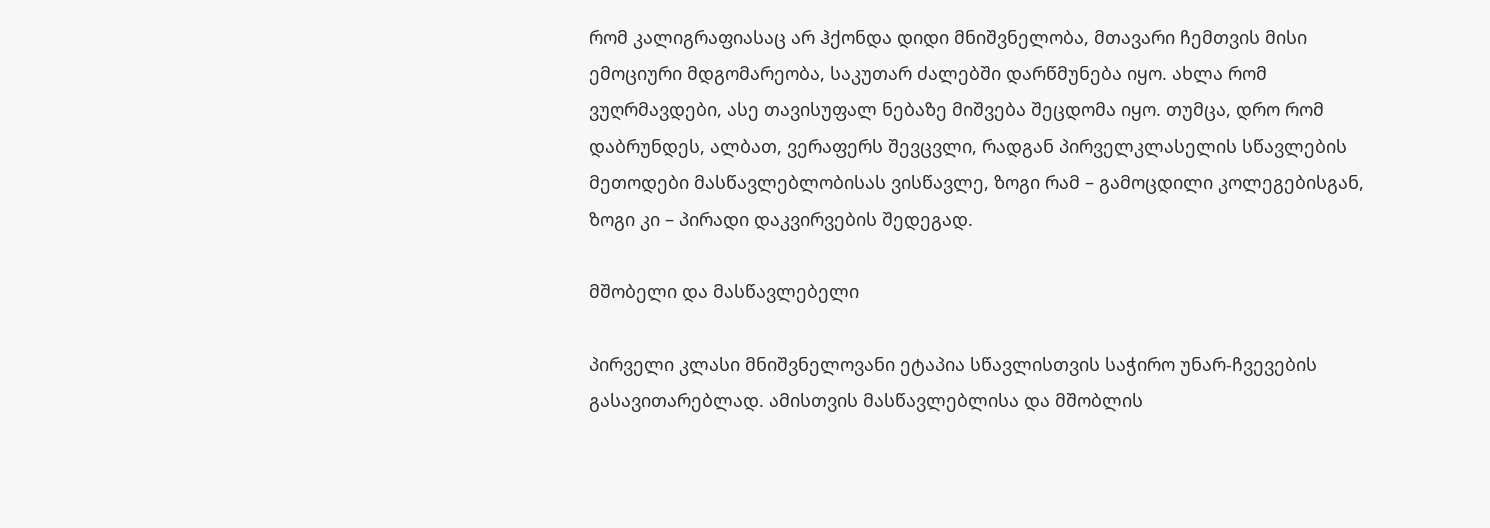რომ კალიგრაფიასაც არ ჰქონდა დიდი მნიშვნელობა, მთავარი ჩემთვის მისი ემოციური მდგომარეობა, საკუთარ ძალებში დარწმუნება იყო. ახლა რომ ვუღრმავდები, ასე თავისუფალ ნებაზე მიშვება შეცდომა იყო. თუმცა, დრო რომ დაბრუნდეს, ალბათ, ვერაფერს შევცვლი, რადგან პირველკლასელის სწავლების მეთოდები მასწავლებლობისას ვისწავლე, ზოგი რამ – გამოცდილი კოლეგებისგან, ზოგი კი – პირადი დაკვირვების შედეგად.

მშობელი და მასწავლებელი

პირველი კლასი მნიშვნელოვანი ეტაპია სწავლისთვის საჭირო უნარ-ჩვევების გასავითარებლად. ამისთვის მასწავლებლისა და მშობლის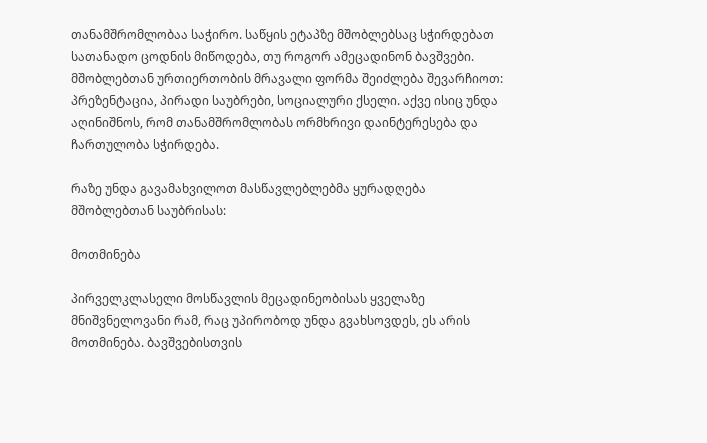თანამშრომლობაა საჭირო. საწყის ეტაპზე მშობლებსაც სჭირდებათ სათანადო ცოდნის მიწოდება, თუ როგორ ამეცადინონ ბავშვები. მშობლებთან ურთიერთობის მრავალი ფორმა შეიძლება შევარჩიოთ: პრეზენტაცია, პირადი საუბრები, სოციალური ქსელი. აქვე ისიც უნდა აღინიშნოს, რომ თანამშრომლობას ორმხრივი დაინტერესება და ჩართულობა სჭირდება.

რაზე უნდა გავამახვილოთ მასწავლებლებმა ყურადღება მშობლებთან საუბრისას:

მოთმინება

პირველკლასელი მოსწავლის მეცადინეობისას ყველაზე მნიშვნელოვანი რამ, რაც უპირობოდ უნდა გვახსოვდეს, ეს არის მოთმინება. ბავშვებისთვის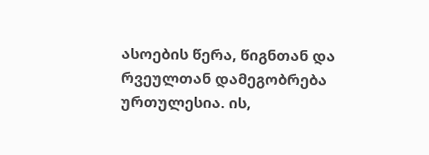ასოების წერა, წიგნთან და რვეულთან დამეგობრება ურთულესია. ის,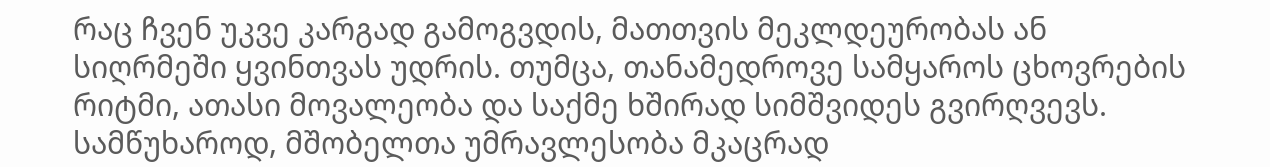რაც ჩვენ უკვე კარგად გამოგვდის, მათთვის მეკლდეურობას ან სიღრმეში ყვინთვას უდრის. თუმცა, თანამედროვე სამყაროს ცხოვრების რიტმი, ათასი მოვალეობა და საქმე ხშირად სიმშვიდეს გვირღვევს. სამწუხაროდ, მშობელთა უმრავლესობა მკაცრად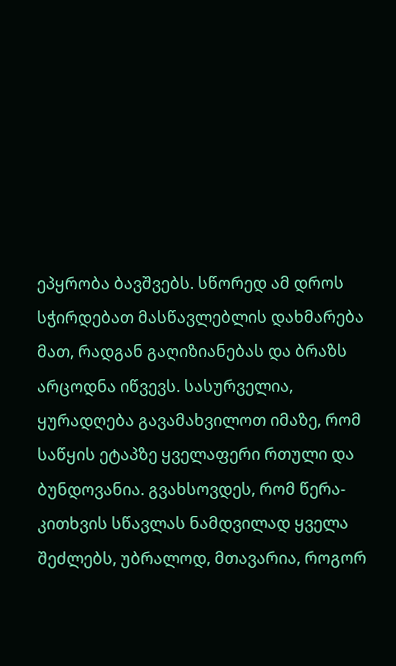ეპყრობა ბავშვებს. სწორედ ამ დროს სჭირდებათ მასწავლებლის დახმარება მათ, რადგან გაღიზიანებას და ბრაზს არცოდნა იწვევს. სასურველია, ყურადღება გავამახვილოთ იმაზე, რომ საწყის ეტაპზე ყველაფერი რთული და ბუნდოვანია. გვახსოვდეს, რომ წერა-კითხვის სწავლას ნამდვილად ყველა შეძლებს, უბრალოდ, მთავარია, როგორ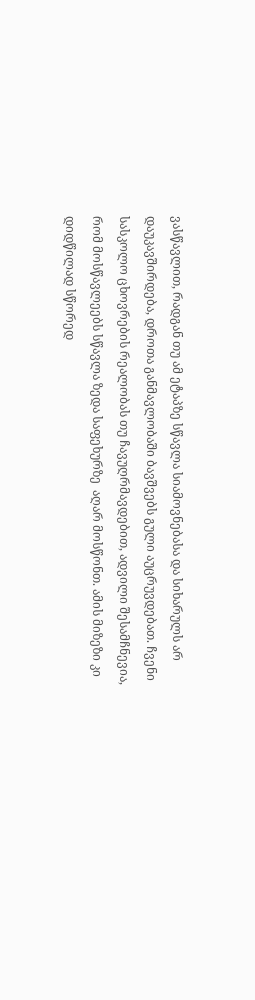ვასწავლით, რადგან თუ ამ ეტაპზე სწავლა სიამოვნებასა და სიხარულს არ დაუკავშირდება, დროთა განმავლობაში ბავშვებს გული აუცრუვდებათ. ჩვენი სასკოლო ცხოვრების რეალობას თუ ჩავუღრმავდებით, ადვილი შესამჩნევია, რომ მოსწავლეებს სწავლა ზედა საფეხურზე  აღარ მოსწონთ. ამის მიზეზი კი დიდწილად სწორედ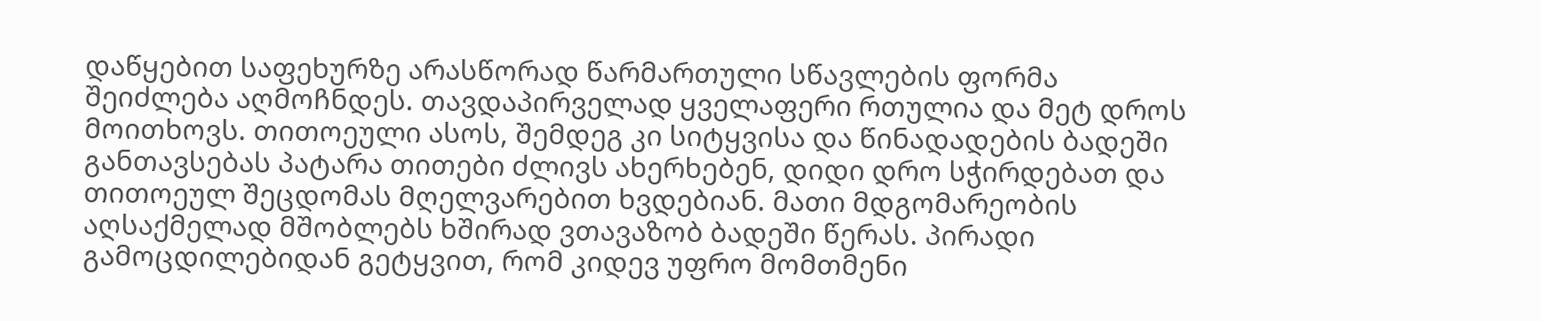დაწყებით საფეხურზე არასწორად წარმართული სწავლების ფორმა შეიძლება აღმოჩნდეს. თავდაპირველად ყველაფერი რთულია და მეტ დროს მოითხოვს. თითოეული ასოს, შემდეგ კი სიტყვისა და წინადადების ბადეში განთავსებას პატარა თითები ძლივს ახერხებენ, დიდი დრო სჭირდებათ და თითოეულ შეცდომას მღელვარებით ხვდებიან. მათი მდგომარეობის აღსაქმელად მშობლებს ხშირად ვთავაზობ ბადეში წერას. პირადი გამოცდილებიდან გეტყვით, რომ კიდევ უფრო მომთმენი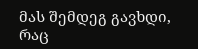მას შემდეგ გავხდი, რაც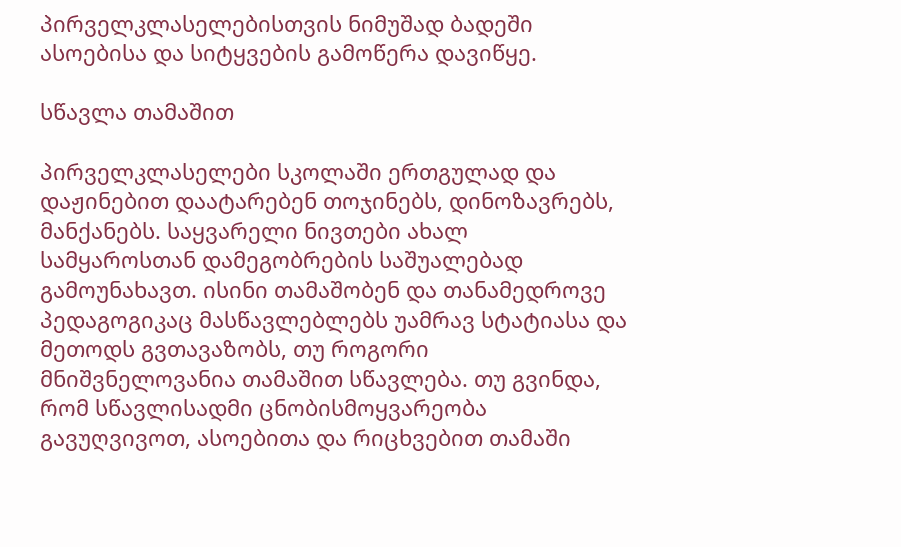პირველკლასელებისთვის ნიმუშად ბადეში ასოებისა და სიტყვების გამოწერა დავიწყე.

სწავლა თამაშით

პირველკლასელები სკოლაში ერთგულად და დაჟინებით დაატარებენ თოჯინებს, დინოზავრებს, მანქანებს. საყვარელი ნივთები ახალ სამყაროსთან დამეგობრების საშუალებად გამოუნახავთ. ისინი თამაშობენ და თანამედროვე პედაგოგიკაც მასწავლებლებს უამრავ სტატიასა და მეთოდს გვთავაზობს, თუ როგორი მნიშვნელოვანია თამაშით სწავლება. თუ გვინდა, რომ სწავლისადმი ცნობისმოყვარეობა გავუღვივოთ, ასოებითა და რიცხვებით თამაში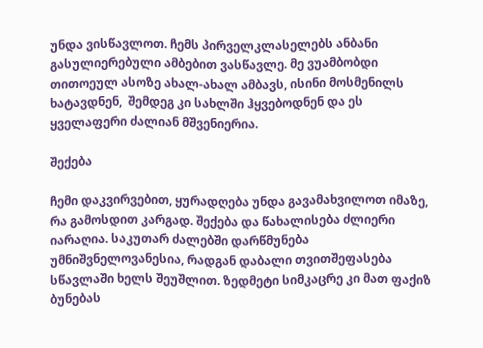უნდა ვისწავლოთ. ჩემს პირველკლასელებს ანბანი გასულიერებული ამბებით ვასწავლე. მე ვუამბობდი თითოეულ ასოზე ახალ-ახალ ამბავს, ისინი მოსმენილს ხატავდნენ,  შემდეგ კი სახლში ჰყვებოდნენ და ეს ყველაფერი ძალიან მშვენიერია.

შექება

ჩემი დაკვირვებით, ყურადღება უნდა გავამახვილოთ იმაზე, რა გამოსდით კარგად. შექება და წახალისება ძლიერი იარაღია. საკუთარ ძალებში დარწმუნება უმნიშვნელოვანესია, რადგან დაბალი თვითშეფასება სწავლაში ხელს შეუშლით. ზედმეტი სიმკაცრე კი მათ ფაქიზ ბუნებას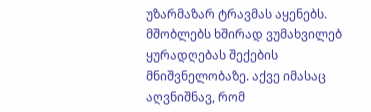უზარმაზარ ტრავმას აყენებს. მშობლებს ხშირად ვუმახვილებ ყურადღებას შექების მნიშვნელობაზე. აქვე იმასაც აღვნიშნავ, რომ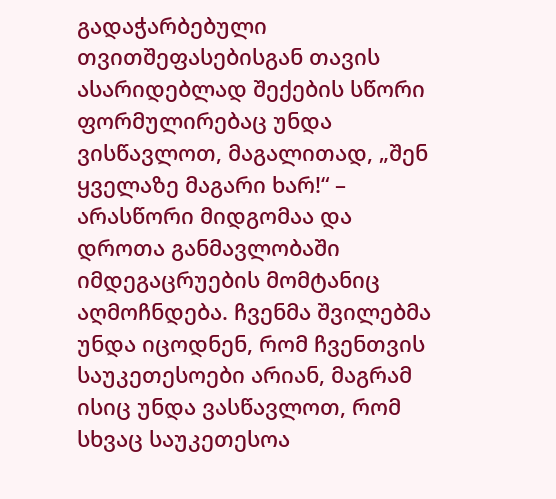გადაჭარბებული თვითშეფასებისგან თავის ასარიდებლად შექების სწორი ფორმულირებაც უნდა ვისწავლოთ, მაგალითად, „შენ ყველაზე მაგარი ხარ!“ – არასწორი მიდგომაა და დროთა განმავლობაში იმდეგაცრუების მომტანიც აღმოჩნდება. ჩვენმა შვილებმა უნდა იცოდნენ, რომ ჩვენთვის საუკეთესოები არიან, მაგრამ ისიც უნდა ვასწავლოთ, რომ სხვაც საუკეთესოა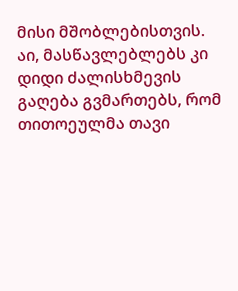მისი მშობლებისთვის. აი, მასწავლებლებს კი დიდი ძალისხმევის გაღება გვმართებს, რომ თითოეულმა თავი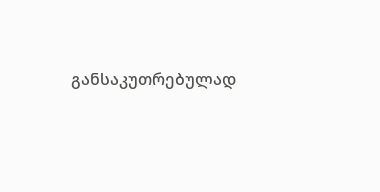განსაკუთრებულად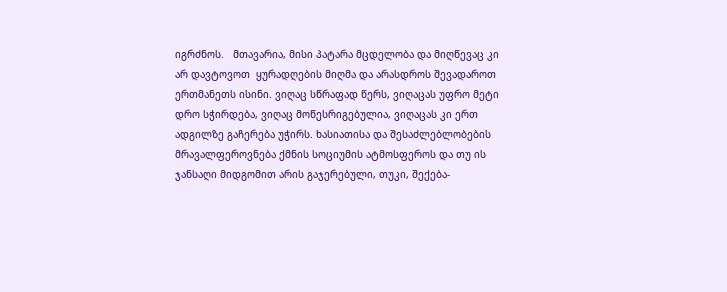იგრძნოს.   მთავარია, მისი პატარა მცდელობა და მიღწევაც კი არ დავტოვოთ  ყურადღების მიღმა და არასდროს შევადაროთ ერთმანეთს ისინი. ვიღაც სწრაფად წერს, ვიღაცას უფრო მეტი დრო სჭირდება, ვიღაც მოწესრიგებულია, ვიღაცას კი ერთ ადგილზე გაჩერება უჭირს. ხასიათისა და შესაძლებლობების მრავალფეროვნება ქმნის სოციუმის ატმოსფეროს და თუ ის ჯანსაღი მიდგომით არის გაჯერებული, თუკი, შექება-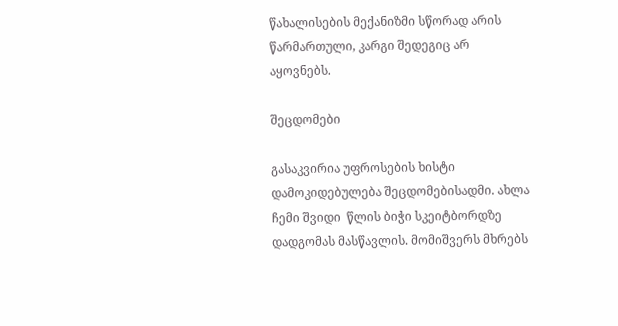წახალისების მექანიზმი სწორად არის წარმართული, კარგი შედეგიც არ აყოვნებს.

შეცდომები

გასაკვირია უფროსების ხისტი დამოკიდებულება შეცდომებისადმი. ახლა ჩემი შვიდი  წლის ბიჭი სკეიტბორდზე დადგომას მასწავლის. მომიშვერს მხრებს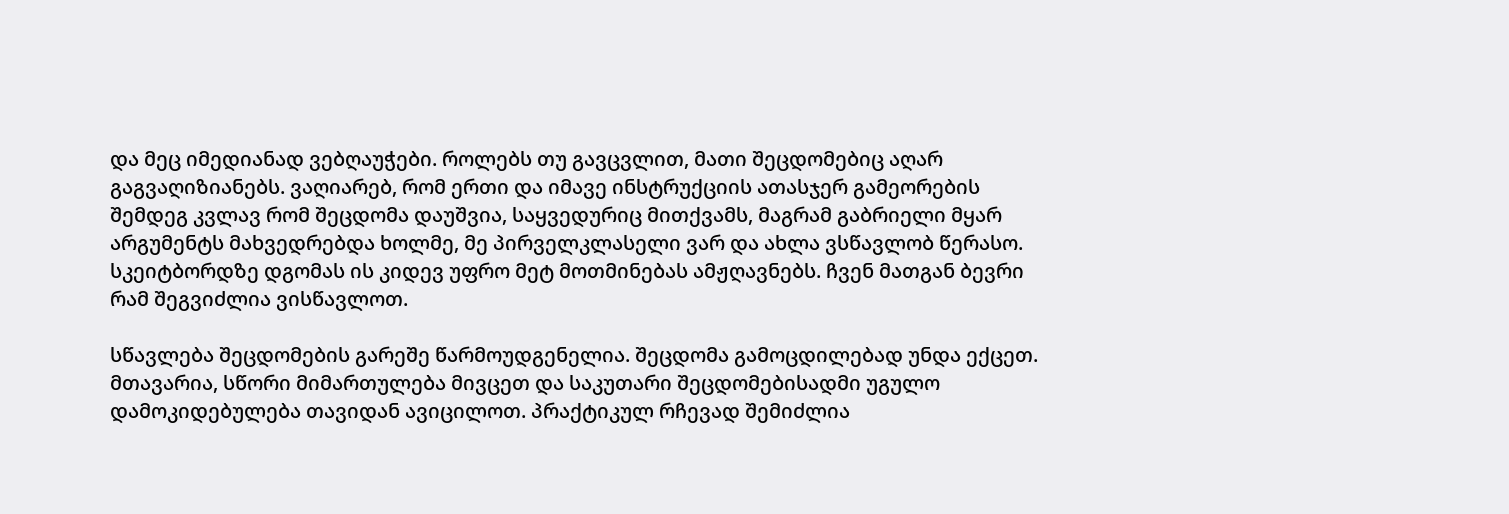და მეც იმედიანად ვებღაუჭები. როლებს თუ გავცვლით, მათი შეცდომებიც აღარ გაგვაღიზიანებს. ვაღიარებ, რომ ერთი და იმავე ინსტრუქციის ათასჯერ გამეორების შემდეგ კვლავ რომ შეცდომა დაუშვია, საყვედურიც მითქვამს, მაგრამ გაბრიელი მყარ არგუმენტს მახვედრებდა ხოლმე, მე პირველკლასელი ვარ და ახლა ვსწავლობ წერასო. სკეიტბორდზე დგომას ის კიდევ უფრო მეტ მოთმინებას ამჟღავნებს. ჩვენ მათგან ბევრი რამ შეგვიძლია ვისწავლოთ.

სწავლება შეცდომების გარეშე წარმოუდგენელია. შეცდომა გამოცდილებად უნდა ექცეთ. მთავარია, სწორი მიმართულება მივცეთ და საკუთარი შეცდომებისადმი უგულო დამოკიდებულება თავიდან ავიცილოთ. პრაქტიკულ რჩევად შემიძლია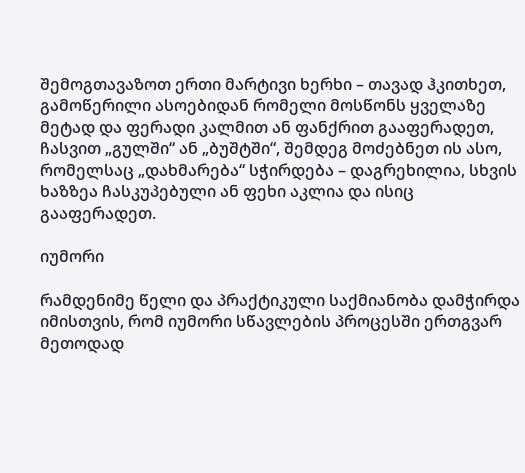შემოგთავაზოთ ერთი მარტივი ხერხი – თავად ჰკითხეთ, გამოწერილი ასოებიდან რომელი მოსწონს ყველაზე მეტად და ფერადი კალმით ან ფანქრით გააფერადეთ, ჩასვით „გულში“ ან „ბუშტში“, შემდეგ მოძებნეთ ის ასო, რომელსაც „დახმარება“ სჭირდება – დაგრეხილია, სხვის ხაზზეა ჩასკუპებული ან ფეხი აკლია და ისიც გააფერადეთ.

იუმორი

რამდენიმე წელი და პრაქტიკული საქმიანობა დამჭირდა იმისთვის, რომ იუმორი სწავლების პროცესში ერთგვარ მეთოდად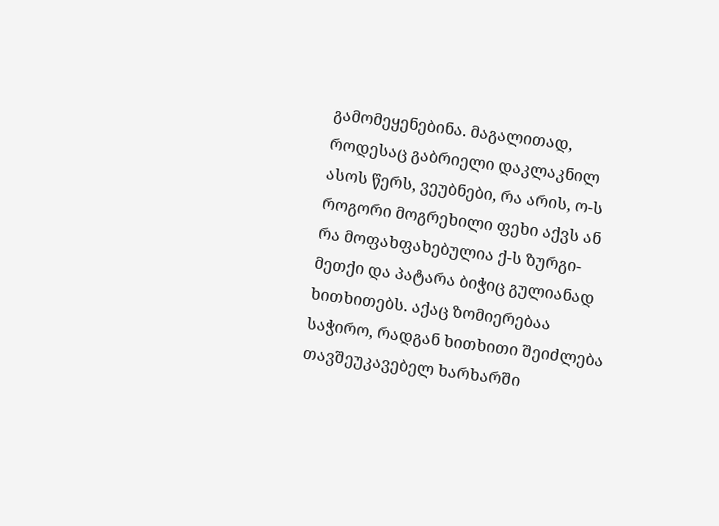გამომეყენებინა. მაგალითად, როდესაც გაბრიელი დაკლაკნილ ასოს წერს, ვეუბნები, რა არის, ო-ს როგორი მოგრეხილი ფეხი აქვს ან რა მოფახფახებულია ქ-ს ზურგი-მეთქი და პატარა ბიჭიც გულიანად ხითხითებს. აქაც ზომიერებაა საჭირო, რადგან ხითხითი შეიძლება თავშეუკავებელ ხარხარში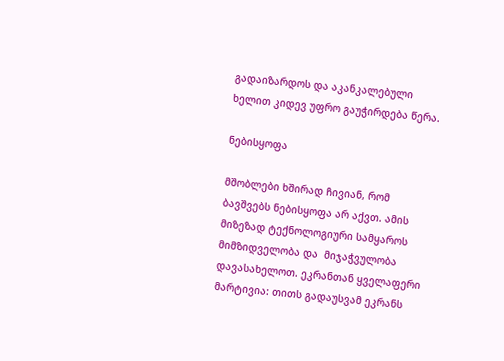გადაიზარდოს და აკანკალებული ხელით კიდევ უფრო გაუჭირდება წერა.

ნებისყოფა

მშობლები ხშირად ჩივიან, რომ ბავშვებს ნებისყოფა არ აქვთ. ამის მიზეზად ტექნოლოგიური სამყაროს მიმზიდველობა და  მიჯაჭვულობა დავასახელოთ. ეკრანთან ყველაფერი მარტივია: თითს გადაუსვამ ეკრანს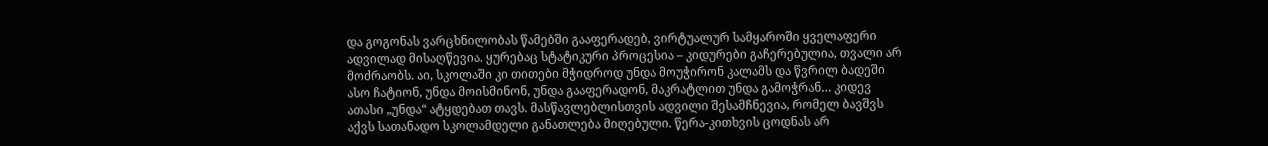და გოგონას ვარცხნილობას წამებში გააფერადებ, ვირტუალურ სამყაროში ყველაფერი ადვილად მისაღწევია. ყურებაც სტატიკური პროცესია – კიდურები გაჩერებულია, თვალი არ მოძრაობს. აი, სკოლაში კი თითები მჭიდროდ უნდა მოუჭირონ კალამს და წვრილ ბადეში ასო ჩატიონ, უნდა მოისმინონ, უნდა გააფერადონ, მაკრატლით უნდა გამოჭრან… კიდევ  ათასი „უნდა“ ატყდებათ თავს. მასწავლებლისთვის ადვილი შესამჩნევია, რომელ ბავშვს აქვს სათანადო სკოლამდელი განათლება მიღებული. წერა-კითხვის ცოდნას არ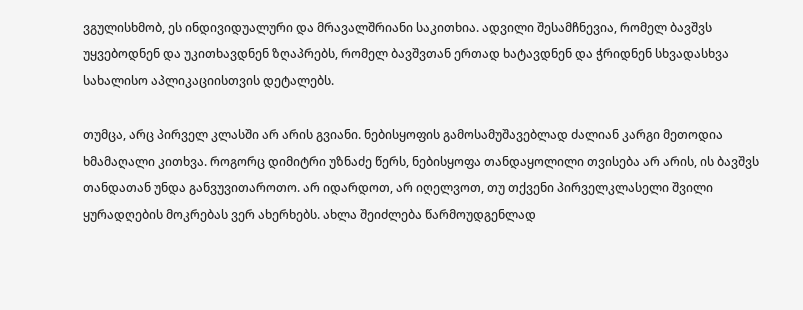ვგულისხმობ, ეს ინდივიდუალური და მრავალშრიანი საკითხია. ადვილი შესამჩნევია, რომელ ბავშვს უყვებოდნენ და უკითხავდნენ ზღაპრებს, რომელ ბავშვთან ერთად ხატავდნენ და ჭრიდნენ სხვადასხვა სახალისო აპლიკაციისთვის დეტალებს.

თუმცა, არც პირველ კლასში არ არის გვიანი. ნებისყოფის გამოსამუშავებლად ძალიან კარგი მეთოდია ხმამაღალი კითხვა. როგორც დიმიტრი უზნაძე წერს, ნებისყოფა თანდაყოლილი თვისება არ არის, ის ბავშვს თანდათან უნდა განვუვითაროთო. არ იდარდოთ, არ იღელვოთ, თუ თქვენი პირველკლასელი შვილი ყურადღების მოკრებას ვერ ახერხებს. ახლა შეიძლება წარმოუდგენლად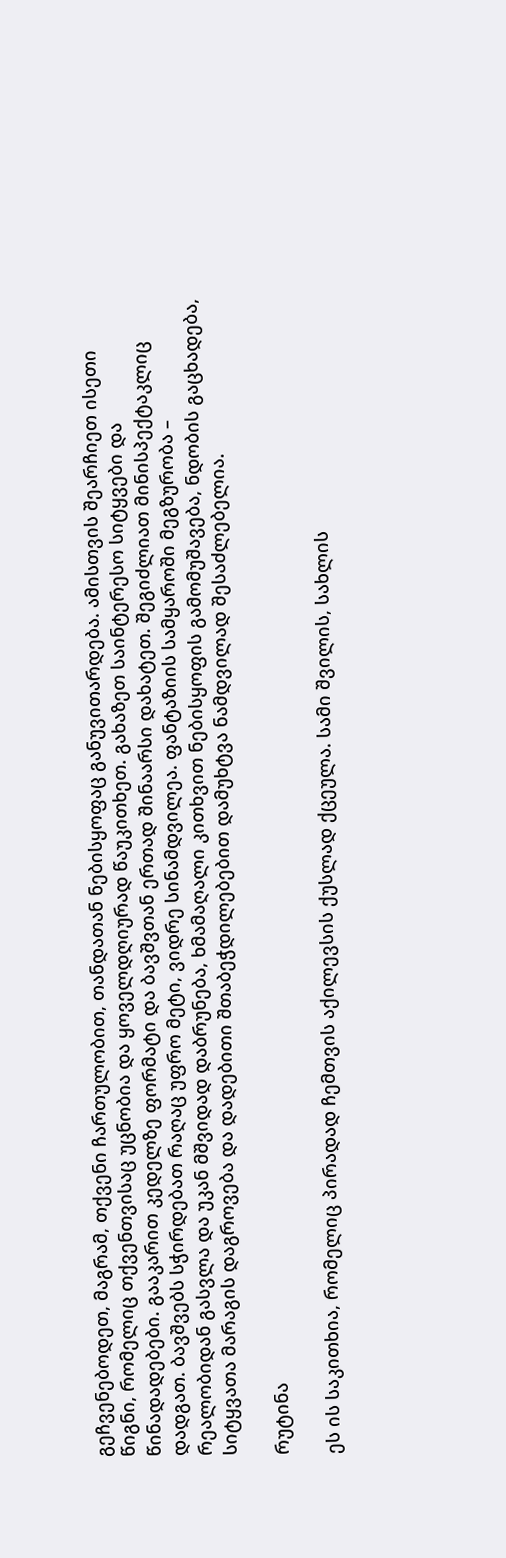გეჩვენებოდეთ, მაგრამ, თქვენი ჩართულობით, თანდათან ნებისყოფაც განუვითარდება. ამისთვის შეარჩიეთ ისეთი წიგნი, რომელიც თქვენთვისაც უცნობია და ყოველდღიურად წაუკითხეთ. გახაზეთ საინტერესო სიტყვები და წინადადებები. გააკარით კედელზე ფორმატი და ბავშვთან ერთად შინაარსი დახატეთ. შეგიძლიათ მინისპექტაკლიც დადგათ. ბავშვებს სჭირდებათ რაღაც უფრო მეტი, ვიდრე სინამდვილეა. ფანტაზიის სამყაროში მეგზურობა – რეალობიდან გასვლა და უკან მშვიდად დაბრუნება, ხმამაღალი კითხვით ნებისყოფის გამომუშავება, ნდობის გაცხადება, სიტყვათა მარაგის დაგროვება და დადებითი შთაბეჭდილებებით დამუხტვა ნამდვილად შესაძლებელია.

რუტინა

ეს ის საკითხია, რომელიც პირადად ჩემთვის აქილევსის ქუსლად ქცეულა. სამი შვილის, სახლის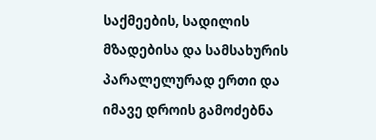საქმეების, სადილის მზადებისა და სამსახურის პარალელურად ერთი და იმავე დროის გამოძებნა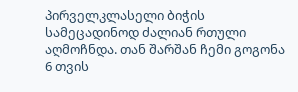პირველკლასელი ბიჭის სამეცადინოდ ძალიან რთული აღმოჩნდა. თან შარშან ჩემი გოგონა 6 თვის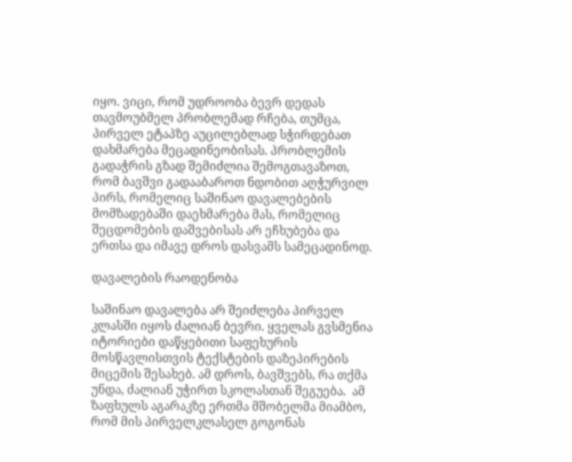იყო. ვიცი, რომ უდროობა ბევრ დედას თავმოუბმელ პრობლემად რჩება, თუმცა, პირველ ეტაპზე აუცილებლად სჭირდებათ დახმარება მეცადინეობისას. პრობლემის გადაჭრის გზად შემიძლია შემოგთავაზოთ, რომ ბავშვი გადააბაროთ ნდობით აღჭურვილ პირს, რომელიც საშინაო დავალებების მომზადებაში დაეხმარება მას, რომელიც შეცდომების დაშვებისას არ ეჩხუბება და ერთსა და იმავე დროს დასვამს სამეცადინოდ.

დავალების რაოდენობა

საშინაო დავალება არ შეიძლება პირველ კლასში იყოს ძალიან ბევრი. ყველას გვსმენია იტორიები დაწყებითი საფეხურის მოსწავლისთვის ტექსტების დაზეპირების მიცემის შესახებ. ამ დროს, ბავშვებს, რა თქმა უნდა, ძალიან უჭირთ სკოლასთან შეგუება.  ამ ზაფხულს აგარაკზე ერთმა მშობელმა მიამბო, რომ მის პირველკლასელ გოგონას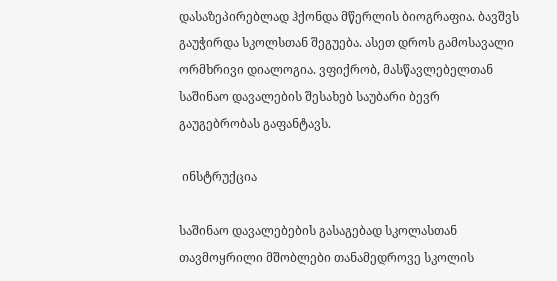დასაზეპირებლად ჰქონდა მწერლის ბიოგრაფია. ბავშვს გაუჭირდა სკოლსთან შეგუება. ასეთ დროს გამოსავალი ორმხრივი დიალოგია. ვფიქრობ, მასწავლებელთან საშინაო დავალების შესახებ საუბარი ბევრ გაუგებრობას გაფანტავს.

 ინსტრუქცია

საშინაო დავალებების გასაგებად სკოლასთან თავმოყრილი მშობლები თანამედროვე სკოლის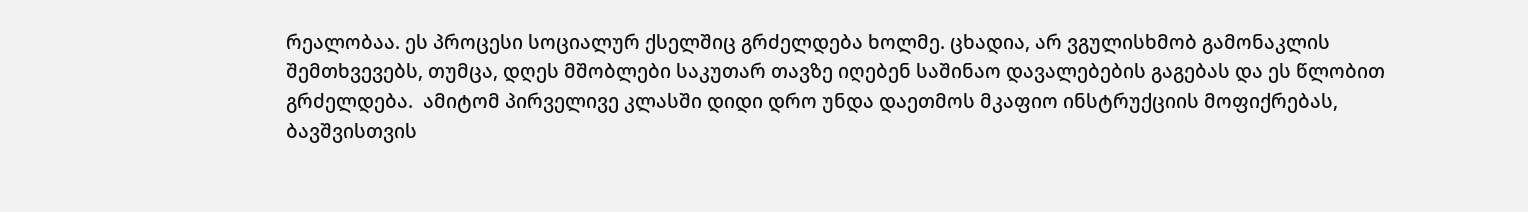რეალობაა. ეს პროცესი სოციალურ ქსელშიც გრძელდება ხოლმე. ცხადია, არ ვგულისხმობ გამონაკლის შემთხვევებს, თუმცა, დღეს მშობლები საკუთარ თავზე იღებენ საშინაო დავალებების გაგებას და ეს წლობით გრძელდება.  ამიტომ პირველივე კლასში დიდი დრო უნდა დაეთმოს მკაფიო ინსტრუქციის მოფიქრებას, ბავშვისთვის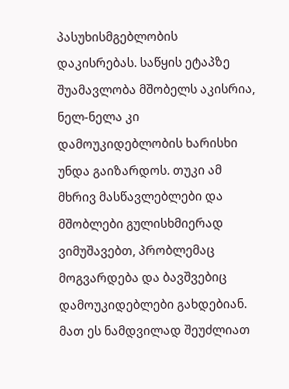პასუხისმგებლობის დაკისრებას. საწყის ეტაპზე შუამავლობა მშობელს აკისრია, ნელ-ნელა კი დამოუკიდებლობის ხარისხი უნდა გაიზარდოს. თუკი ამ მხრივ მასწავლებლები და მშობლები გულისხმიერად ვიმუშავებთ, პრობლემაც მოგვარდება და ბავშვებიც დამოუკიდებლები გახდებიან. მათ ეს ნამდვილად შეუძლიათ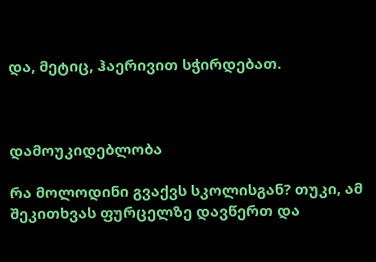და, მეტიც, ჰაერივით სჭირდებათ.



დამოუკიდებლობა

რა მოლოდინი გვაქვს სკოლისგან? თუკი, ამ შეკითხვას ფურცელზე დავწერთ და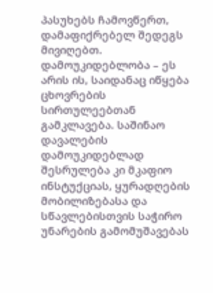პასუხებს ჩამოვწერთ, დამაფიქრებელ შედეგს მივიღებთ. დამოუკიდებლობა – ეს არის ის, საიდანაც იწყება ცხოვრების სირთულეებთან გამკლავება. საშინაო დავალების დამოუკიდებლად შესრულება კი მკაფიო  ინსტუქციას, ყურადღების მობილიზებასა და სწავლებისთვის საჭირო უნარების გამომუშავებას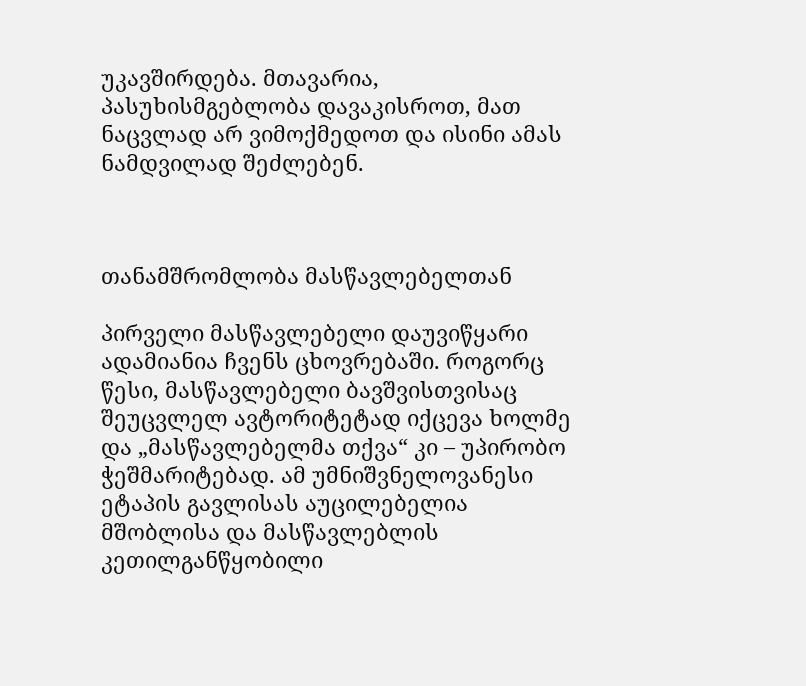უკავშირდება. მთავარია, პასუხისმგებლობა დავაკისროთ, მათ ნაცვლად არ ვიმოქმედოთ და ისინი ამას ნამდვილად შეძლებენ.



თანამშრომლობა მასწავლებელთან

პირველი მასწავლებელი დაუვიწყარი ადამიანია ჩვენს ცხოვრებაში. როგორც წესი, მასწავლებელი ბავშვისთვისაც შეუცვლელ ავტორიტეტად იქცევა ხოლმე და „მასწავლებელმა თქვა“ კი – უპირობო ჭეშმარიტებად. ამ უმნიშვნელოვანესი ეტაპის გავლისას აუცილებელია მშობლისა და მასწავლებლის კეთილგანწყობილი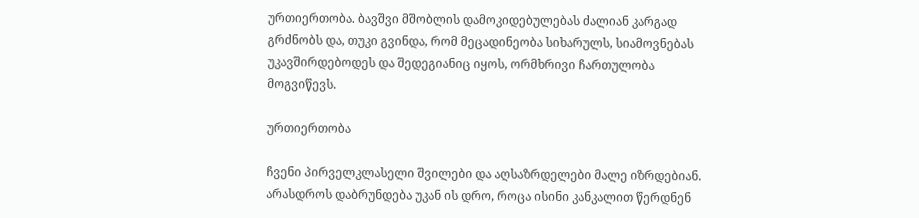ურთიერთობა. ბავშვი მშობლის დამოკიდებულებას ძალიან კარგად გრძნობს და, თუკი გვინდა, რომ მეცადინეობა სიხარულს, სიამოვნებას უკავშირდებოდეს და შედეგიანიც იყოს, ორმხრივი ჩართულობა მოგვიწევს.

ურთიერთობა

ჩვენი პირველკლასელი შვილები და აღსაზრდელები მალე იზრდებიან. არასდროს დაბრუნდება უკან ის დრო, როცა ისინი კანკალით წერდნენ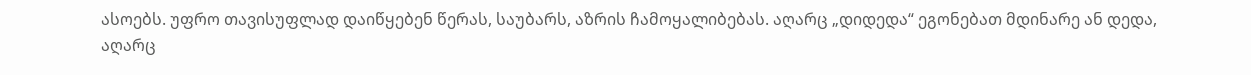ასოებს. უფრო თავისუფლად დაიწყებენ წერას, საუბარს, აზრის ჩამოყალიბებას. აღარც „დიდედა“ ეგონებათ მდინარე ან დედა, აღარც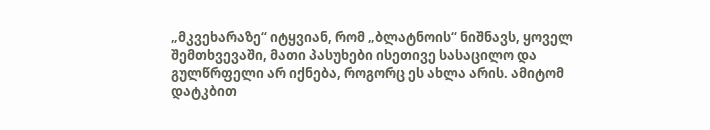„მკვეხარაზე“ იტყვიან, რომ „ბლატნოის“ ნიშნავს, ყოველ შემთხვევაში, მათი პასუხები ისეთივე სასაცილო და გულწრფელი არ იქნება, როგორც ეს ახლა არის. ამიტომ დატკბით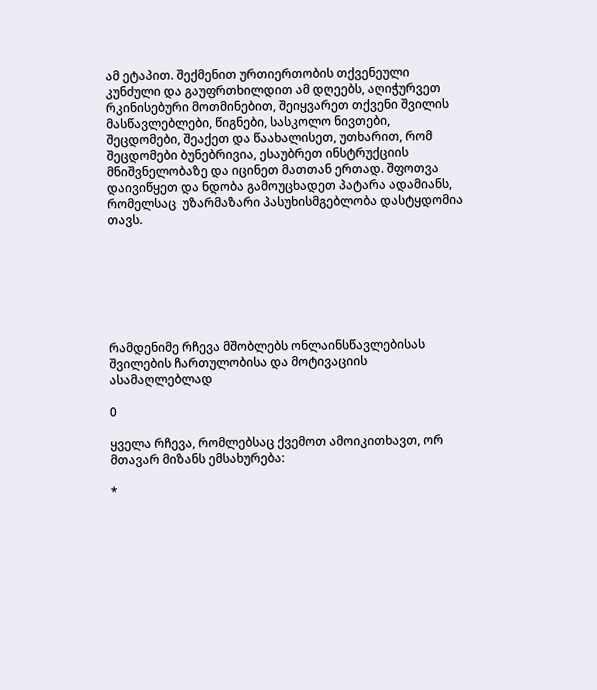ამ ეტაპით. შექმენით ურთიერთობის თქვენეული კუნძული და გაუფრთხილდით ამ დღეებს, აღიჭურვეთ რკინისებური მოთმინებით, შეიყვარეთ თქვენი შვილის მასწავლებლები, წიგნები, სასკოლო ნივთები, შეცდომები, შეაქეთ და წაახალისეთ, უთხარით, რომ შეცდომები ბუნებრივია, ესაუბრეთ ინსტრუქციის მნიშვნელობაზე და იცინეთ მათთან ერთად. შფოთვა დაივიწყეთ და ნდობა გამოუცხადეთ პატარა ადამიანს, რომელსაც  უზარმაზარი პასუხისმგებლობა დასტყდომია თავს.







რამდენიმე რჩევა მშობლებს ონლაინსწავლებისას შვილების ჩართულობისა და მოტივაციის ასამაღლებლად

0

ყველა რჩევა, რომლებსაც ქვემოთ ამოიკითხავთ, ორ მთავარ მიზანს ემსახურება:

*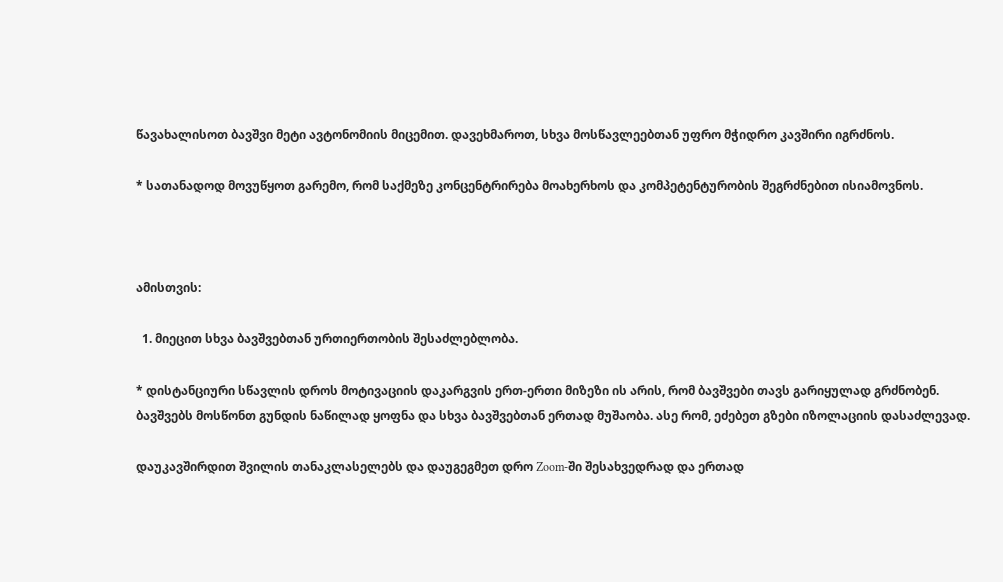წავახალისოთ ბავშვი მეტი ავტონომიის მიცემით. დავეხმაროთ, სხვა მოსწავლეებთან უფრო მჭიდრო კავშირი იგრძნოს.

* სათანადოდ მოვუწყოთ გარემო, რომ საქმეზე კონცენტრირება მოახერხოს და კომპეტენტურობის შეგრძნებით ისიამოვნოს.



ამისთვის:

  1. მიეცით სხვა ბავშვებთან ურთიერთობის შესაძლებლობა.

* დისტანციური სწავლის დროს მოტივაციის დაკარგვის ერთ-ერთი მიზეზი ის არის, რომ ბავშვები თავს გარიყულად გრძნობენ. ბავშვებს მოსწონთ გუნდის ნაწილად ყოფნა და სხვა ბავშვებთან ერთად მუშაობა. ასე რომ, ეძებეთ გზები იზოლაციის დასაძლევად.

დაუკავშირდით შვილის თანაკლასელებს და დაუგეგმეთ დრო Zoom-ში შესახვედრად და ერთად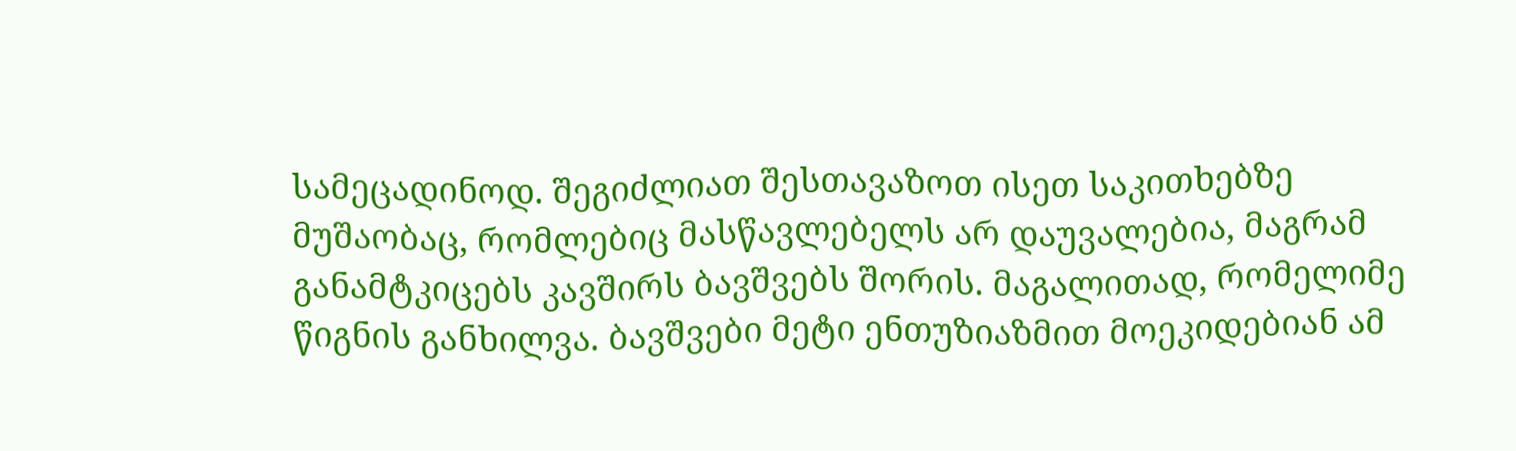სამეცადინოდ. შეგიძლიათ შესთავაზოთ ისეთ საკითხებზე მუშაობაც, რომლებიც მასწავლებელს არ დაუვალებია, მაგრამ განამტკიცებს კავშირს ბავშვებს შორის. მაგალითად, რომელიმე წიგნის განხილვა. ბავშვები მეტი ენთუზიაზმით მოეკიდებიან ამ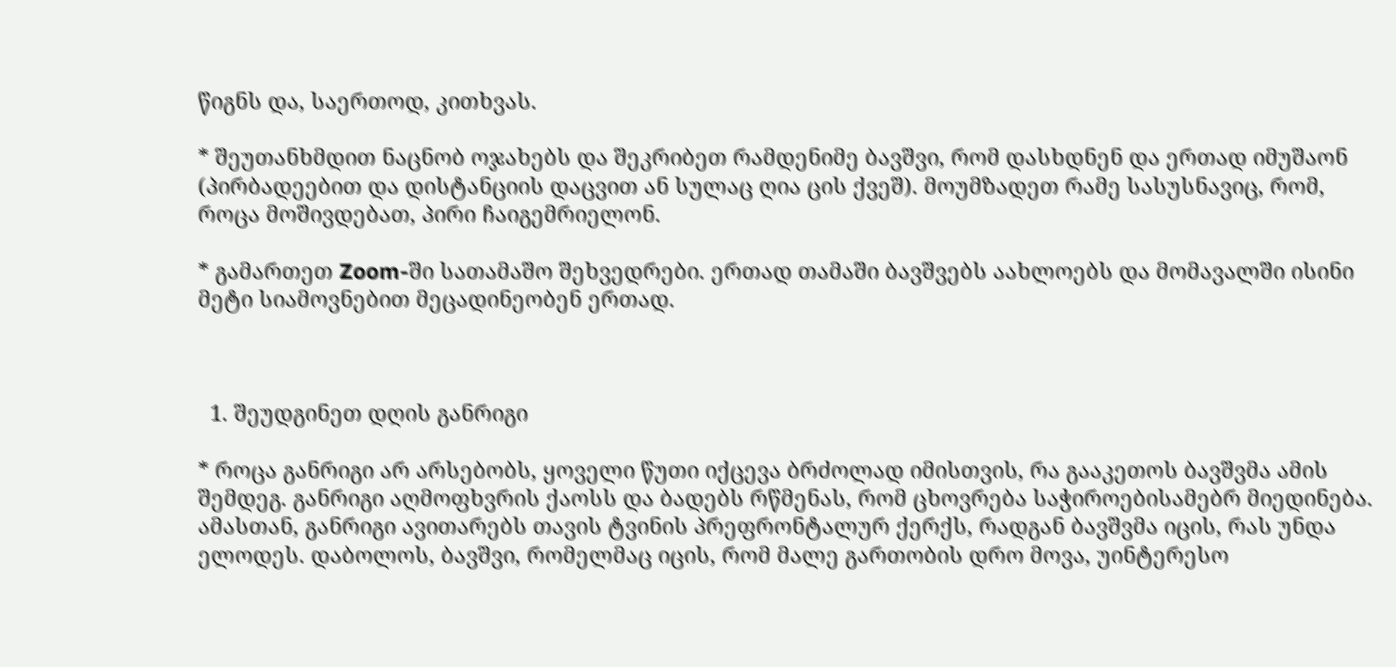წიგნს და, საერთოდ, კითხვას.

* შეუთანხმდით ნაცნობ ოჯახებს და შეკრიბეთ რამდენიმე ბავშვი, რომ დასხდნენ და ერთად იმუშაონ (პირბადეებით და დისტანციის დაცვით ან სულაც ღია ცის ქვეშ). მოუმზადეთ რამე სასუსნავიც, რომ, როცა მოშივდებათ, პირი ჩაიგემრიელონ.

* გამართეთ Zoom-ში სათამაშო შეხვედრები. ერთად თამაში ბავშვებს აახლოებს და მომავალში ისინი მეტი სიამოვნებით მეცადინეობენ ერთად.



  1. შეუდგინეთ დღის განრიგი

* როცა განრიგი არ არსებობს, ყოველი წუთი იქცევა ბრძოლად იმისთვის, რა გააკეთოს ბავშვმა ამის შემდეგ. განრიგი აღმოფხვრის ქაოსს და ბადებს რწმენას, რომ ცხოვრება საჭიროებისამებრ მიედინება. ამასთან, განრიგი ავითარებს თავის ტვინის პრეფრონტალურ ქერქს, რადგან ბავშვმა იცის, რას უნდა ელოდეს. დაბოლოს, ბავშვი, რომელმაც იცის, რომ მალე გართობის დრო მოვა, უინტერესო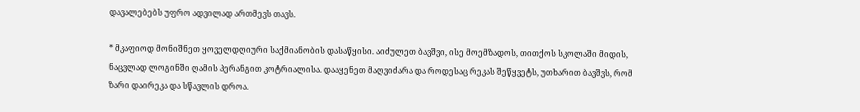დავალებებს უფრო ადვილად ართმევს თავს.

* მკაფიოდ მონიშნეთ ყოველდღიური საქმიანობის დასაწყისი. აიძულეთ ბავშვი, ისე მოემზადოს, თითქოს სკოლაში მიდის, ნაცვლად ლოგინში ღამის პერანგით კოტრიალისა. დააყენეთ მაღვიძარა და როდესაც რეკას შეწყვეტს, უთხარით ბავშვს, რომ ზარი დაირეკა და სწავლის დროა.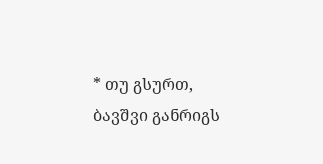* თუ გსურთ, ბავშვი განრიგს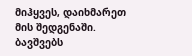მიჰყვეს, დაიხმარეთ მის შედგენაში. ბავშვებს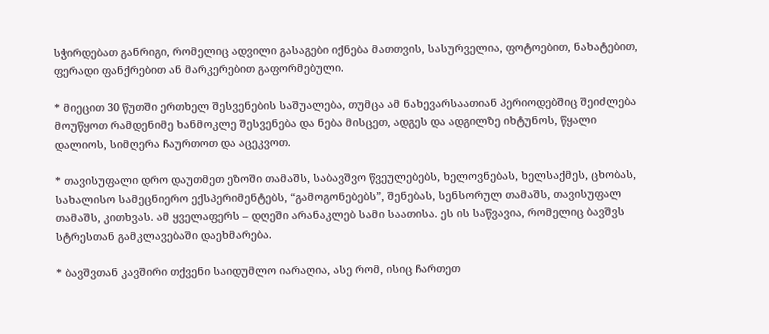სჭირდებათ განრიგი, რომელიც ადვილი გასაგები იქნება მათთვის, სასურველია, ფოტოებით, ნახატებით, ფერადი ფანქრებით ან მარკერებით გაფორმებული.

* მიეცით 30 წუთში ერთხელ შესვენების საშუალება, თუმცა ამ ნახევარსაათიან პერიოდებშიც შეიძლება მოუწყოთ რამდენიმე ხანმოკლე შესვენება და ნება მისცეთ, ადგეს და ადგილზე იხტუნოს, წყალი დალიოს, სიმღერა ჩაურთოთ და აცეკვოთ.

* თავისუფალი დრო დაუთმეთ ეზოში თამაშს, საბავშვო წვეულებებს, ხელოვნებას, ხელსაქმეს, ცხობას, სახალისო სამეცნიერო ექსპერიმენტებს, “გამოგონებებს”, შენებას, სენსორულ თამაშს, თავისუფალ თამაშს, კითხვას. ამ ყველაფერს – დღეში არანაკლებ სამი საათისა. ეს ის საწვავია, რომელიც ბავშვს სტრესთან გამკლავებაში დაეხმარება.

* ბავშვთან კავშირი თქვენი საიდუმლო იარაღია, ასე რომ, ისიც ჩართეთ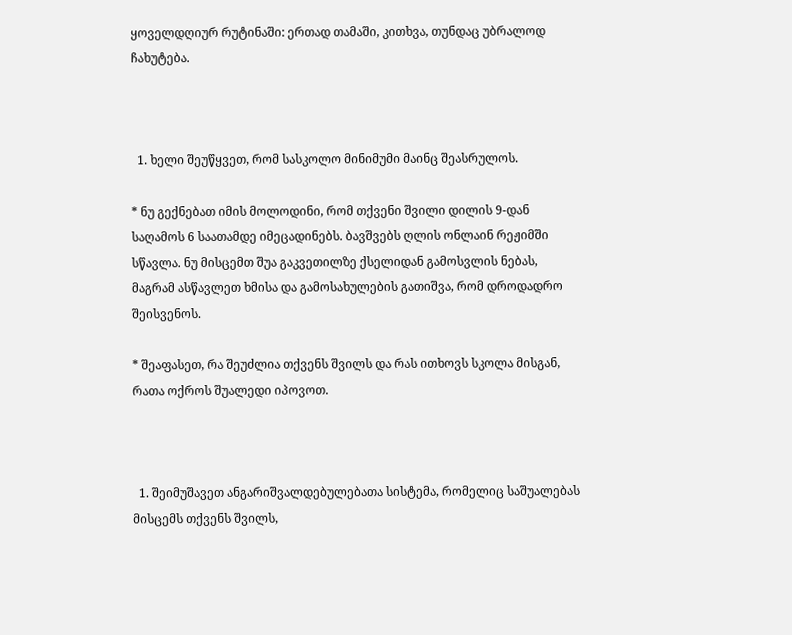ყოველდღიურ რუტინაში: ერთად თამაში, კითხვა, თუნდაც უბრალოდ ჩახუტება.



  1. ხელი შეუწყვეთ, რომ სასკოლო მინიმუმი მაინც შეასრულოს.

* ნუ გექნებათ იმის მოლოდინი, რომ თქვენი შვილი დილის 9-დან საღამოს 6 საათამდე იმეცადინებს. ბავშვებს ღლის ონლაინ რეჟიმში სწავლა. ნუ მისცემთ შუა გაკვეთილზე ქსელიდან გამოსვლის ნებას, მაგრამ ასწავლეთ ხმისა და გამოსახულების გათიშვა, რომ დროდადრო შეისვენოს.

* შეაფასეთ, რა შეუძლია თქვენს შვილს და რას ითხოვს სკოლა მისგან, რათა ოქროს შუალედი იპოვოთ.



  1. შეიმუშავეთ ანგარიშვალდებულებათა სისტემა, რომელიც საშუალებას მისცემს თქვენს შვილს,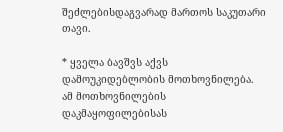შეძლებისდაგვარად მართოს საკუთარი თავი.

* ყველა ბავშვს აქვს დამოუკიდებლობის მოთხოვნილება. ამ მოთხოვნილების დაკმაყოფილებისას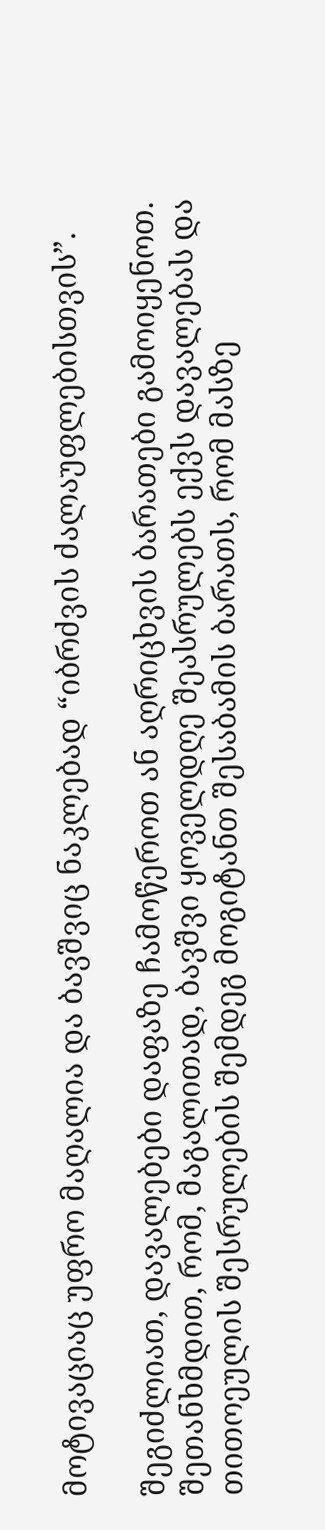მოტივაციაც უფრო მაღალია და ბავშვიც ნაკლებად “იბრძვის ძალაუფლებისთვის”.

შეგიძლიათ, დავალებები დაფაზე ჩამოწეროთ ან აღრიცხვის ბარათები გამოიყენოთ. შეთანხმდით, რომ, მაგალითად, ბავშვი ყოველდღე შეასრულებს ექვს დავალებას და თითოეულის შესრულების შემდეგ მოგიტანთ შესაბამის ბარათს, რომ მასზე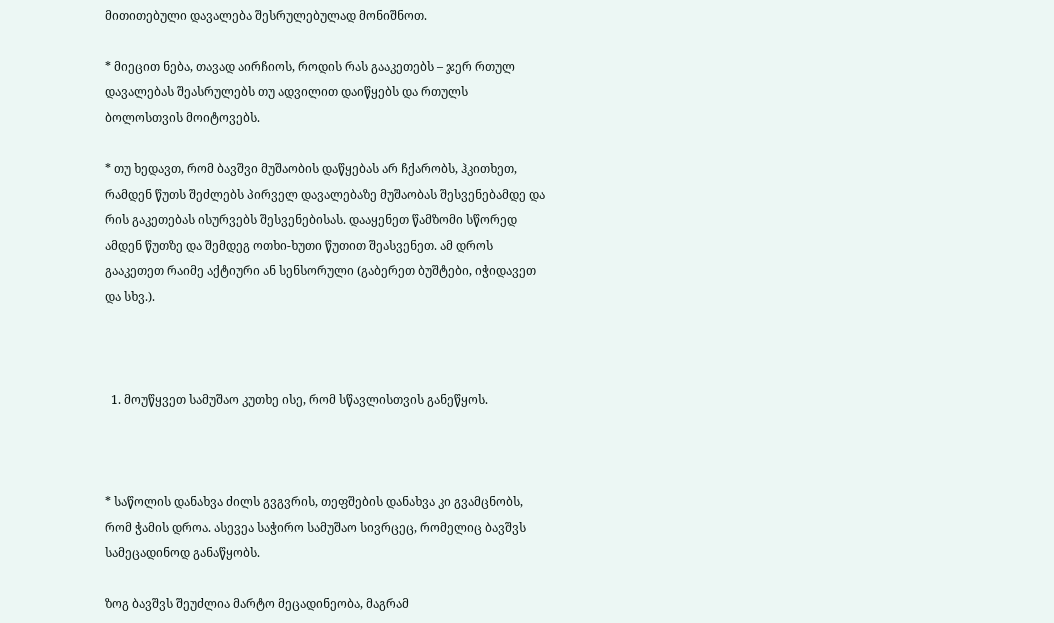მითითებული დავალება შესრულებულად მონიშნოთ.

* მიეცით ნება, თავად აირჩიოს, როდის რას გააკეთებს – ჯერ რთულ დავალებას შეასრულებს თუ ადვილით დაიწყებს და რთულს ბოლოსთვის მოიტოვებს.

* თუ ხედავთ, რომ ბავშვი მუშაობის დაწყებას არ ჩქარობს, ჰკითხეთ, რამდენ წუთს შეძლებს პირველ დავალებაზე მუშაობას შესვენებამდე და რის გაკეთებას ისურვებს შესვენებისას. დააყენეთ წამზომი სწორედ ამდენ წუთზე და შემდეგ ოთხი-ხუთი წუთით შეასვენეთ. ამ დროს გააკეთეთ რაიმე აქტიური ან სენსორული (გაბერეთ ბუშტები, იჭიდავეთ და სხვ.).



  1. მოუწყვეთ სამუშაო კუთხე ისე, რომ სწავლისთვის განეწყოს.



* საწოლის დანახვა ძილს გვგვრის, თეფშების დანახვა კი გვამცნობს, რომ ჭამის დროა. ასევეა საჭირო სამუშაო სივრცეც, რომელიც ბავშვს სამეცადინოდ განაწყობს.

ზოგ ბავშვს შეუძლია მარტო მეცადინეობა, მაგრამ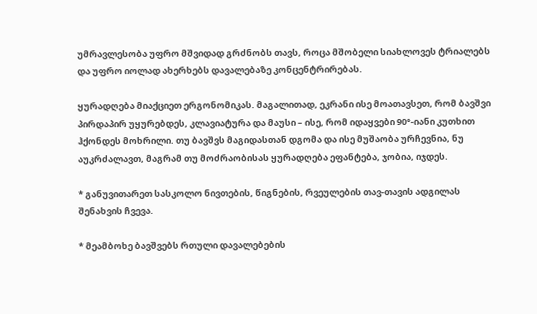უმრავლესობა უფრო მშვიდად გრძნობს თავს, როცა მშობელი სიახლოვეს ტრიალებს და უფრო იოლად ახერხებს დავალებაზე კონცენტრირებას.

ყურადღება მიაქციეთ ერგონომიკას. მაგალითად, ეკრანი ისე მოათავსეთ, რომ ბავშვი პირდაპირ უყურებდეს, კლავიატურა და მაუსი – ისე, რომ იდაყვები 90°-იანი კუთხით ჰქონდეს მოხრილი. თუ ბავშვს მაგიდასთან დგომა და ისე მუშაობა ურჩევნია, ნუ აუკრძალავთ, მაგრამ თუ მოძრაობისას ყურადღება ეფანტება, ჯობია, იჯდეს.

* განუვითარეთ სასკოლო ნივთების, წიგნების, რვეულების თავ-თავის ადგილას შენახვის ჩვევა.

* მეამბოხე ბავშვებს რთული დავალებების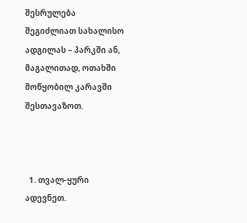შესრულება შეგიძლიათ სახალისო ადგილას – პარკში ან, მაგალითად, ოთახში მოწყობილ კარავში შესთავაზოთ.



  1. თვალ-ყური ადევნეთ.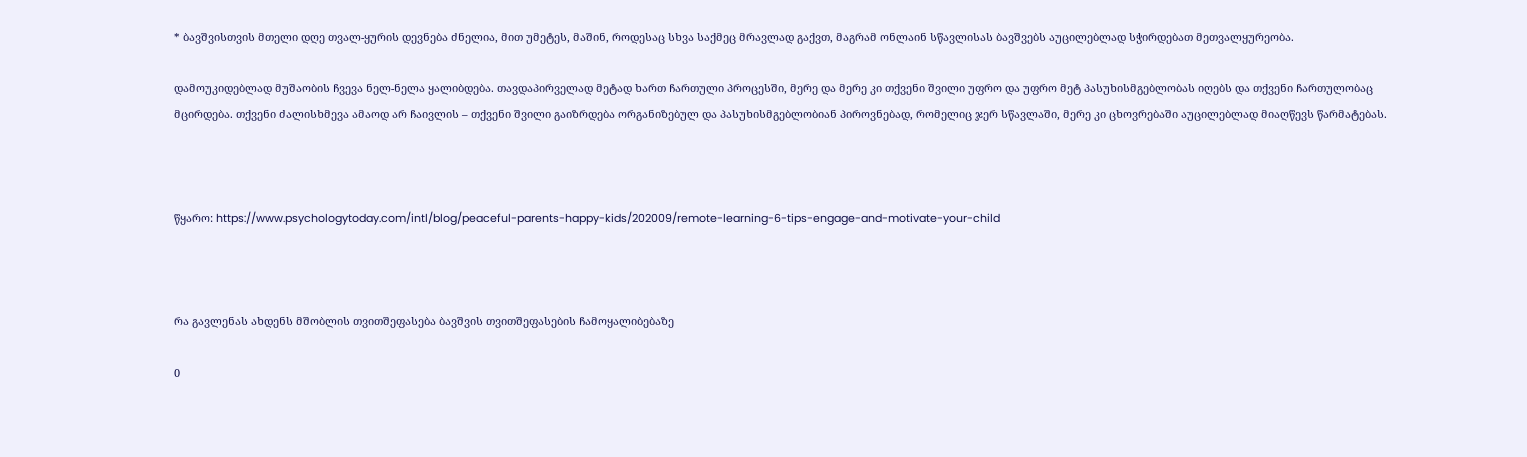* ბავშვისთვის მთელი დღე თვალ-ყურის დევნება ძნელია, მით უმეტეს, მაშინ, როდესაც სხვა საქმეც მრავლად გაქვთ, მაგრამ ონლაინ სწავლისას ბავშვებს აუცილებლად სჭირდებათ მეთვალყურეობა.

დამოუკიდებლად მუშაობის ჩვევა ნელ-ნელა ყალიბდება. თავდაპირველად მეტად ხართ ჩართული პროცესში, მერე და მერე კი თქვენი შვილი უფრო და უფრო მეტ პასუხისმგებლობას იღებს და თქვენი ჩართულობაც მცირდება. თქვენი ძალისხმევა ამაოდ არ ჩაივლის – თქვენი შვილი გაიზრდება ორგანიზებულ და პასუხისმგებლობიან პიროვნებად, რომელიც ჯერ სწავლაში, მერე კი ცხოვრებაში აუცილებლად მიაღწევს წარმატებას.



წყარო: https://www.psychologytoday.com/intl/blog/peaceful-parents-happy-kids/202009/remote-learning-6-tips-engage-and-motivate-your-child



რა გავლენას ახდენს მშობლის თვითშეფასება ბავშვის თვითშეფასების ჩამოყალიბებაზე

0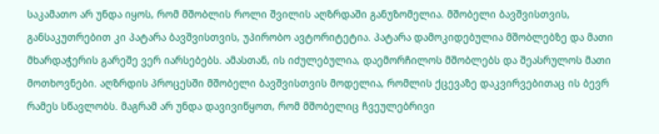საკამათო არ უნდა იყოს, რომ მშობლის როლი შვილის აღზრდაში განუზომელია. მშობელი ბავშვისთვის, განსაკუთრებით კი პატარა ბავშვისთვის, უპირობო ავტორიტეტია. პატარა დამოკიდებულია მშობლებზე და მათი მხარდაჭერის გარეშე ვერ იარსებებს. ამასთან, ის იძულებულია, დაემორჩილოს მშობლებს და შეასრულოს მათი მოთხოვნები. აღზრდის პროცესში მშობელი ბავშვისთვის მოდელია, რომლის ქცევაზე დაკვირვებითაც ის ბევრ რამეს სწავლობს. მაგრამ არ უნდა დავივიწყოთ, რომ მშობელიც ჩვეულებრივი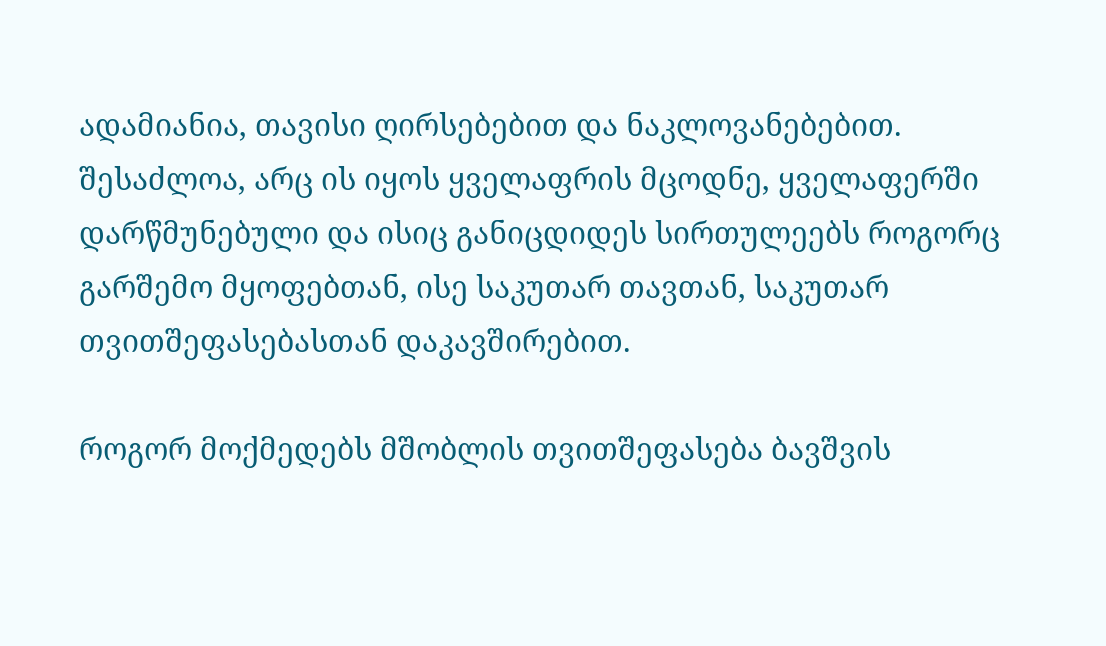ადამიანია, თავისი ღირსებებით და ნაკლოვანებებით. შესაძლოა, არც ის იყოს ყველაფრის მცოდნე, ყველაფერში დარწმუნებული და ისიც განიცდიდეს სირთულეებს როგორც გარშემო მყოფებთან, ისე საკუთარ თავთან, საკუთარ თვითშეფასებასთან დაკავშირებით.

როგორ მოქმედებს მშობლის თვითშეფასება ბავშვის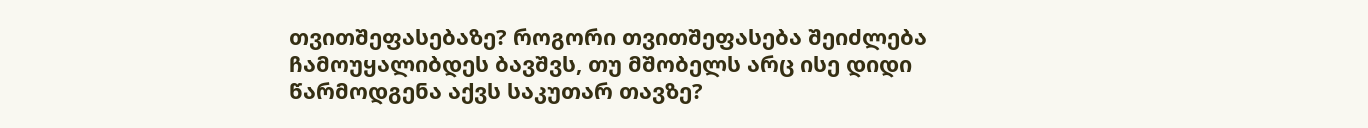თვითშეფასებაზე? როგორი თვითშეფასება შეიძლება ჩამოუყალიბდეს ბავშვს, თუ მშობელს არც ისე დიდი წარმოდგენა აქვს საკუთარ თავზე?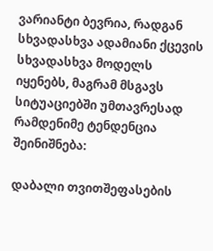ვარიანტი ბევრია, რადგან სხვადასხვა ადამიანი ქცევის სხვადასხვა მოდელს იყენებს, მაგრამ მსგავს სიტუაციებში უმთავრესად რამდენიმე ტენდენცია შეინიშნება:

დაბალი თვითშეფასების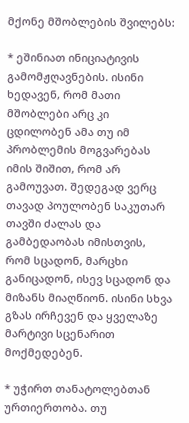მქონე მშობლების შვილებს:

* ეშინიათ ინიციატივის გამომჟღავნების. ისინი ხედავენ, რომ მათი მშობლები არც კი ცდილობენ ამა თუ იმ პრობლემის მოგვარებას იმის შიშით, რომ არ გამოუვათ. შედეგად ვერც თავად პოულობენ საკუთარ თავში ძალას და გამბედაობას იმისთვის, რომ სცადონ, მარცხი განიცადონ, ისევ სცადონ და მიზანს მიაღწიონ. ისინი სხვა გზას ირჩევენ და ყველაზე მარტივი სცენარით მოქმედებენ.

* უჭირთ თანატოლებთან ურთიერთობა. თუ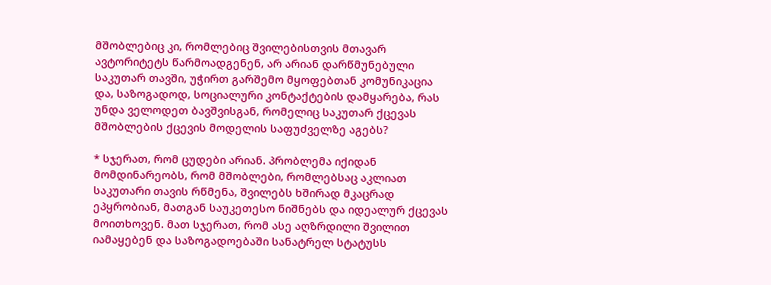მშობლებიც კი, რომლებიც შვილებისთვის მთავარ ავტორიტეტს წარმოადგენენ, არ არიან დარწმუნებული საკუთარ თავში, უჭირთ გარშემო მყოფებთან კომუნიკაცია და, საზოგადოდ, სოციალური კონტაქტების დამყარება, რას უნდა ველოდეთ ბავშვისგან, რომელიც საკუთარ ქცევას მშობლების ქცევის მოდელის საფუძველზე აგებს?

* სჯერათ, რომ ცუდები არიან. პრობლემა იქიდან მომდინარეობს, რომ მშობლები, რომლებსაც აკლიათ საკუთარი თავის რწმენა, შვილებს ხშირად მკაცრად ეპყრობიან, მათგან საუკეთესო ნიშნებს და იდეალურ ქცევას მოითხოვენ. მათ სჯერათ, რომ ასე აღზრდილი შვილით იამაყებენ და საზოგადოებაში სანატრელ სტატუსს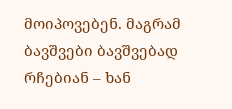მოიპოვებენ. მაგრამ ბავშვები ბავშვებად რჩებიან – ხან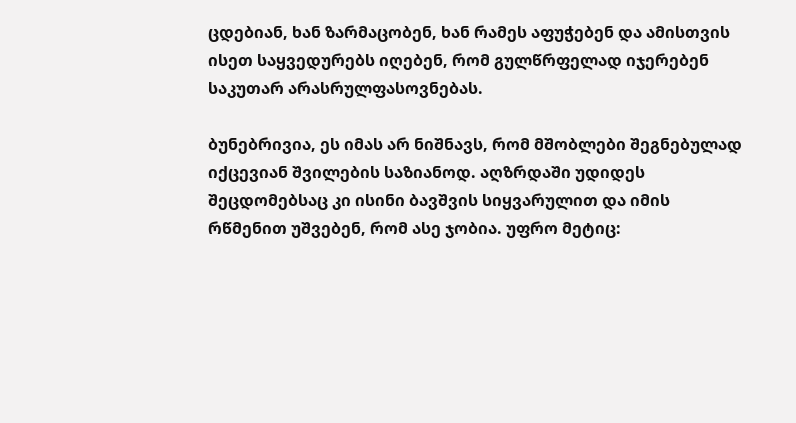ცდებიან, ხან ზარმაცობენ, ხან რამეს აფუჭებენ და ამისთვის ისეთ საყვედურებს იღებენ, რომ გულწრფელად იჯერებენ საკუთარ არასრულფასოვნებას.

ბუნებრივია, ეს იმას არ ნიშნავს, რომ მშობლები შეგნებულად იქცევიან შვილების საზიანოდ. აღზრდაში უდიდეს შეცდომებსაც კი ისინი ბავშვის სიყვარულით და იმის რწმენით უშვებენ, რომ ასე ჯობია. უფრო მეტიც: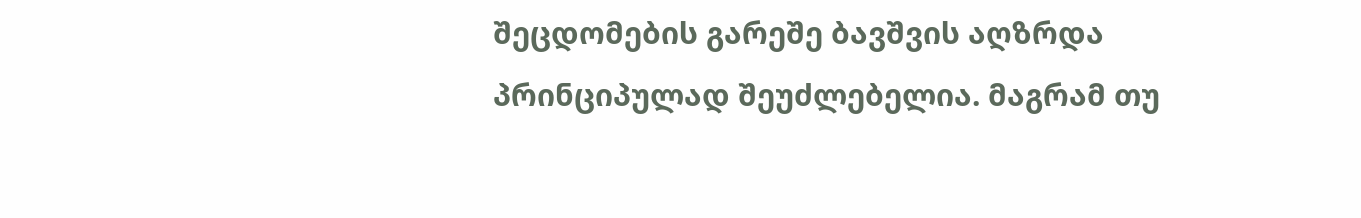შეცდომების გარეშე ბავშვის აღზრდა პრინციპულად შეუძლებელია. მაგრამ თუ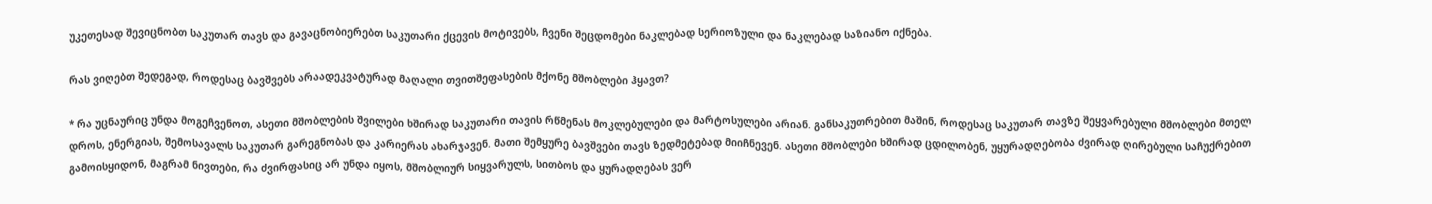უკეთესად შევიცნობთ საკუთარ თავს და გავაცნობიერებთ საკუთარი ქცევის მოტივებს, ჩვენი შეცდომები ნაკლებად სერიოზული და ნაკლებად საზიანო იქნება.

რას ვიღებთ შედეგად, როდესაც ბავშვებს არაადეკვატურად მაღალი თვითშეფასების მქონე მშობლები ჰყავთ?

* რა უცნაურიც უნდა მოგეჩვენოთ, ასეთი მშობლების შვილები ხშირად საკუთარი თავის რწმენას მოკლებულები და მარტოსულები არიან. განსაკუთრებით მაშინ, როდესაც საკუთარ თავზე შეყვარებული მშობლები მთელ დროს, ენერგიას, შემოსავალს საკუთარ გარეგნობას და კარიერას ახარჯავენ. მათი შემყურე ბავშვები თავს ზედმეტებად მიიჩნევენ. ასეთი მშობლები ხშირად ცდილობენ, უყურადღებობა ძვირად ღირებული საჩუქრებით გამოისყიდონ, მაგრამ ნივთები, რა ძვირფასიც არ უნდა იყოს, მშობლიურ სიყვარულს, სითბოს და ყურადღებას ვერ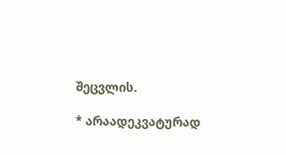შეცვლის.

* არაადეკვატურად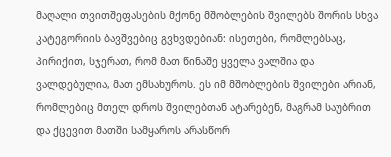მაღალი თვითშეფასების მქონე მშობლების შვილებს შორის სხვა კატეგორიის ბავშვებიც გვხვდებიან: ისეთები, რომლებსაც, პირიქით, სჯერათ, რომ მათ წინაშე ყველა ვალშია და ვალდებულია, მათ ემსახუროს. ეს იმ მშობლების შვილები არიან, რომლებიც მთელ დროს შვილებთან ატარებენ, მაგრამ საუბრით და ქცევით მათში სამყაროს არასწორ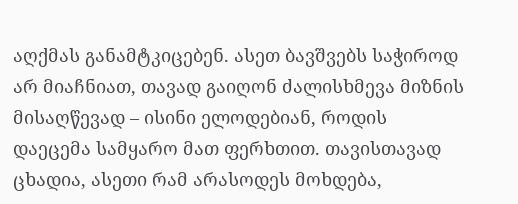აღქმას განამტკიცებენ. ასეთ ბავშვებს საჭიროდ არ მიაჩნიათ, თავად გაიღონ ძალისხმევა მიზნის მისაღწევად – ისინი ელოდებიან, როდის დაეცემა სამყარო მათ ფერხთით. თავისთავად ცხადია, ასეთი რამ არასოდეს მოხდება,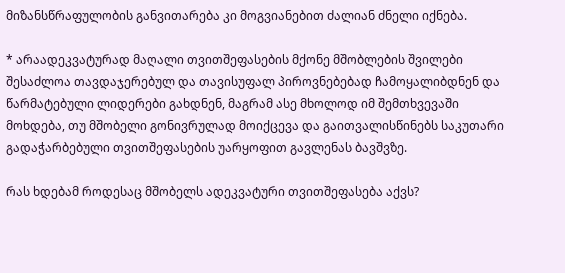მიზანსწრაფულობის განვითარება კი მოგვიანებით ძალიან ძნელი იქნება.

* არაადეკვატურად მაღალი თვითშეფასების მქონე მშობლების შვილები შესაძლოა თავდაჯერებულ და თავისუფალ პიროვნებებად ჩამოყალიბდნენ და წარმატებული ლიდერები გახდნენ, მაგრამ ასე მხოლოდ იმ შემთხვევაში მოხდება, თუ მშობელი გონივრულად მოიქცევა და გაითვალისწინებს საკუთარი გადაჭარბებული თვითშეფასების უარყოფით გავლენას ბავშვზე.

რას ხდებამ როდესაც მშობელს ადეკვატური თვითშეფასება აქვს?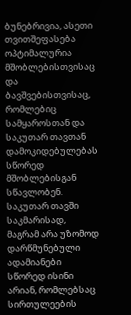ბუნებრივია, ასეთი თვითშეფასება ოპტიმალურია მშობლებისთვისაც და ბავშვებისთვისაც, რომლებიც სამყაროსთან და საკუთარ თავთან დამოკიდებულებას სწორედ მშობლებისგან სწავლობენ. საკუთარ თავში საკმარისად, მაგრამ არა უზომოდ დარწმუნებული ადამიანები სწორედ ისინი არიან, რომლებსაც სირთულეების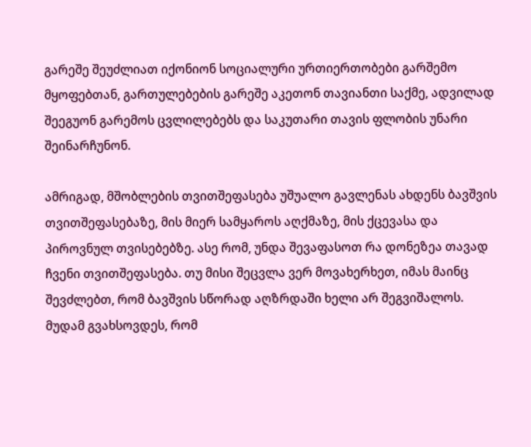გარეშე შეუძლიათ იქონიონ სოციალური ურთიერთობები გარშემო მყოფებთან, გართულებების გარეშე აკეთონ თავიანთი საქმე, ადვილად შეეგუონ გარემოს ცვლილებებს და საკუთარი თავის ფლობის უნარი შეინარჩუნონ.

ამრიგად, მშობლების თვითშეფასება უშუალო გავლენას ახდენს ბავშვის თვითშეფასებაზე, მის მიერ სამყაროს აღქმაზე, მის ქცევასა და პიროვნულ თვისებებზე. ასე რომ, უნდა შევაფასოთ რა დონეზეა თავად ჩვენი თვითშეფასება. თუ მისი შეცვლა ვერ მოვახერხეთ, იმას მაინც შევძლებთ, რომ ბავშვის სწორად აღზრდაში ხელი არ შეგვიშალოს. მუდამ გვახსოვდეს, რომ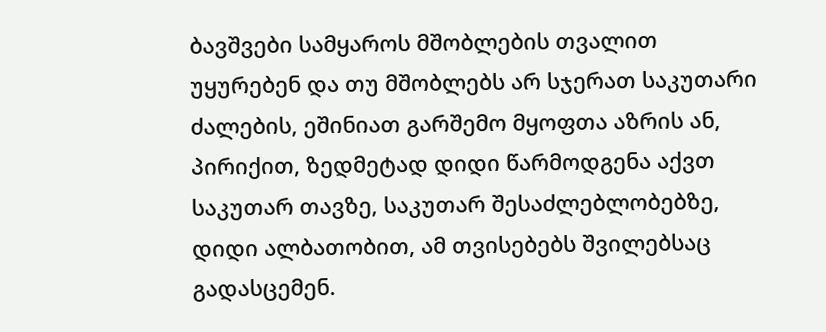ბავშვები სამყაროს მშობლების თვალით უყურებენ და თუ მშობლებს არ სჯერათ საკუთარი ძალების, ეშინიათ გარშემო მყოფთა აზრის ან, პირიქით, ზედმეტად დიდი წარმოდგენა აქვთ საკუთარ თავზე, საკუთარ შესაძლებლობებზე, დიდი ალბათობით, ამ თვისებებს შვილებსაც გადასცემენ.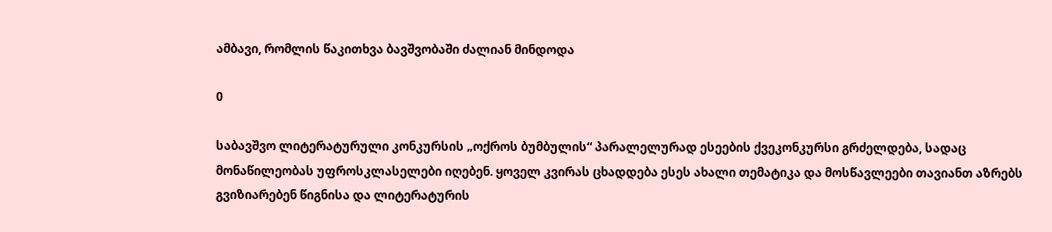ამბავი, რომლის წაკითხვა ბავშვობაში ძალიან მინდოდა

0

საბავშვო ლიტერატურული კონკურსის „ოქროს ბუმბულის“ პარალელურად ესეების ქვეკონკურსი გრძელდება, სადაც მონაწილეობას უფროსკლასელები იღებენ. ყოველ კვირას ცხადდება ესეს ახალი თემატიკა და მოსწავლეები თავიანთ აზრებს გვიზიარებენ წიგნისა და ლიტერატურის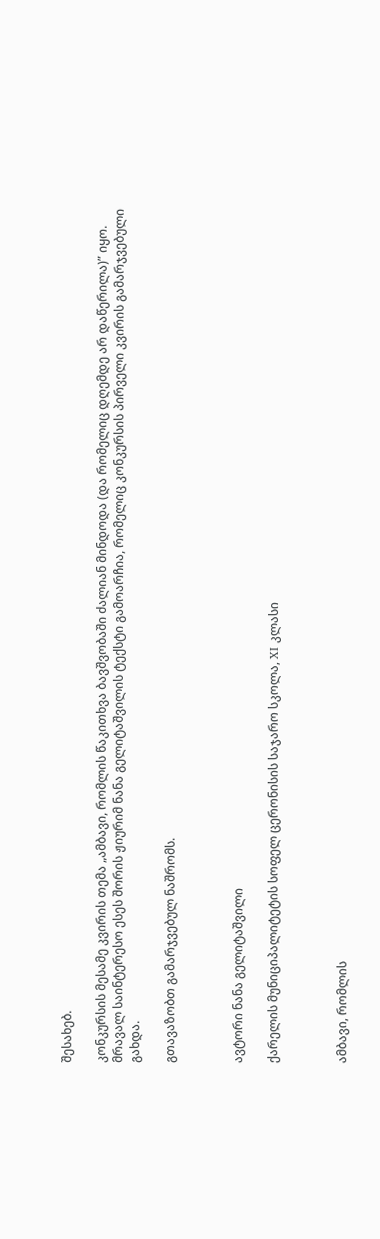შესახებ.

კონკურსის მესამე კვირის თემა „ამბავი, რომლის წაკითხვა ბავშვობაში ძალიან მინდოდა (და რომელიც დღემდე არ დაწერილა)” იყო. მრავალ საინტერესო ესეს შორის ჟიურიმ ნანა გელიტაშვილის ტექსტი გამოარჩია, რომელიც კონკურსის პირველი კვირის გამარჯვებული გახდა.

გთავაზობთ გამარჯვებულ ნაშრომს.



ავტორი ნანა გელიტაშვილი

ქარელის მუნიციპალიტეტის სოფელ ცერონისის საჯარო სკოლა, XI კლასი



ამბავი, რომლის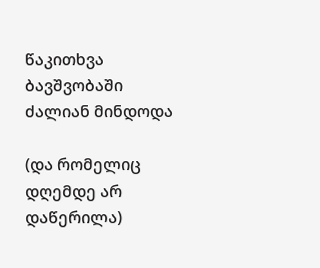წაკითხვა ბავშვობაში ძალიან მინდოდა

(და რომელიც დღემდე არ დაწერილა)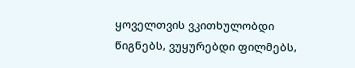ყოველთვის ვკითხულობდი წიგნებს, ვუყურებდი ფილმებს,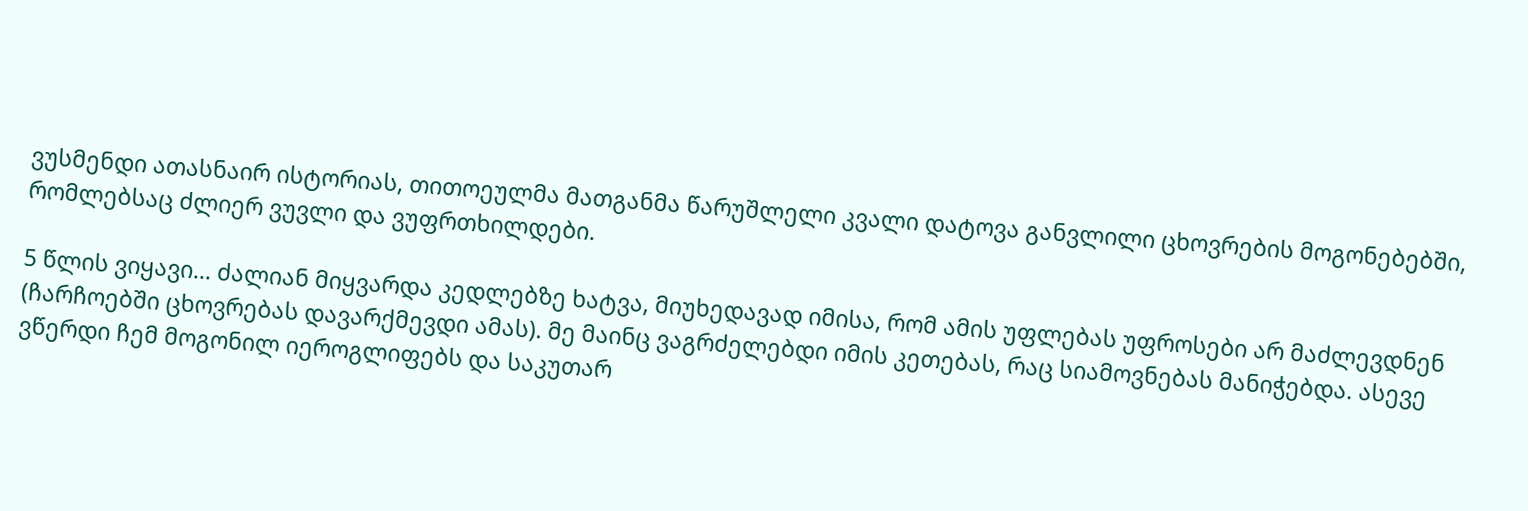ვუსმენდი ათასნაირ ისტორიას, თითოეულმა მათგანმა წარუშლელი კვალი დატოვა განვლილი ცხოვრების მოგონებებში, რომლებსაც ძლიერ ვუვლი და ვუფრთხილდები.

5 წლის ვიყავი… ძალიან მიყვარდა კედლებზე ხატვა, მიუხედავად იმისა, რომ ამის უფლებას უფროსები არ მაძლევდნენ (ჩარჩოებში ცხოვრებას დავარქმევდი ამას). მე მაინც ვაგრძელებდი იმის კეთებას, რაც სიამოვნებას მანიჭებდა. ასევე ვწერდი ჩემ მოგონილ იეროგლიფებს და საკუთარ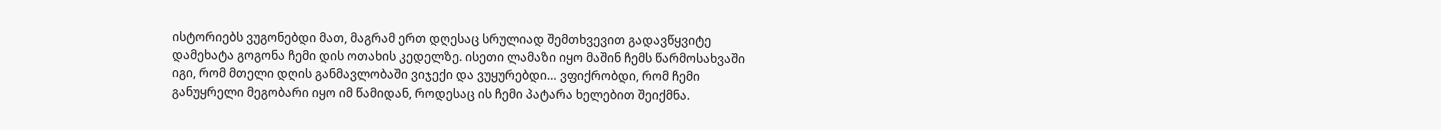ისტორიებს ვუგონებდი მათ, მაგრამ ერთ დღესაც სრულიად შემთხვევით გადავწყვიტე დამეხატა გოგონა ჩემი დის ოთახის კედელზე. ისეთი ლამაზი იყო მაშინ ჩემს წარმოსახვაში იგი, რომ მთელი დღის განმავლობაში ვიჯექი და ვუყურებდი… ვფიქრობდი, რომ ჩემი განუყრელი მეგობარი იყო იმ წამიდან, როდესაც ის ჩემი პატარა ხელებით შეიქმნა.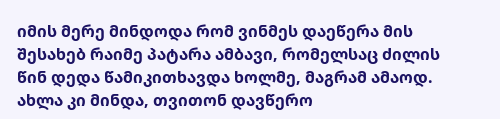იმის მერე მინდოდა რომ ვინმეს დაეწერა მის შესახებ რაიმე პატარა ამბავი, რომელსაც ძილის წინ დედა წამიკითხავდა ხოლმე, მაგრამ ამაოდ. ახლა კი მინდა, თვითონ დავწერო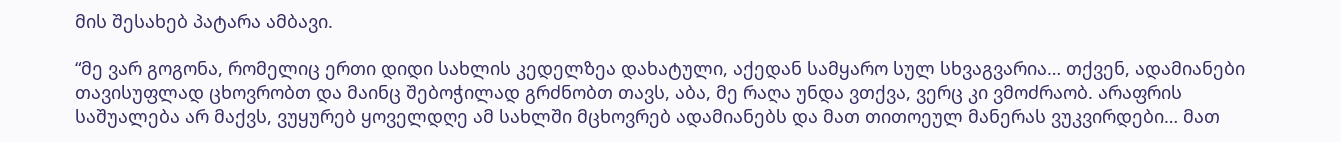მის შესახებ პატარა ამბავი.

“მე ვარ გოგონა, რომელიც ერთი დიდი სახლის კედელზეა დახატული, აქედან სამყარო სულ სხვაგვარია… თქვენ, ადამიანები თავისუფლად ცხოვრობთ და მაინც შებოჭილად გრძნობთ თავს, აბა, მე რაღა უნდა ვთქვა, ვერც კი ვმოძრაობ. არაფრის საშუალება არ მაქვს, ვუყურებ ყოველდღე ამ სახლში მცხოვრებ ადამიანებს და მათ თითოეულ მანერას ვუკვირდები… მათ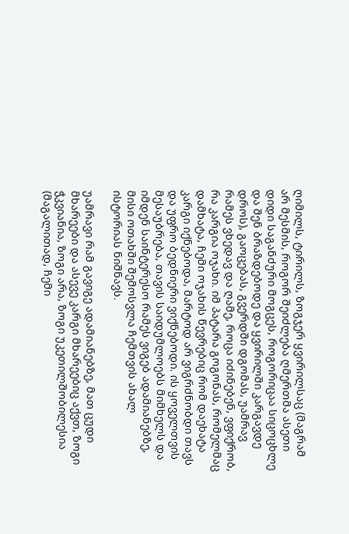ღიმილს, ტირილს, ზოგჯერ ყვირილსაც (მაგრამ არ მესმის, როგორ შეიძლება ღმერთმა ასეთი დიდი საგანძური მოგცეს, როგორიცაა სიცოცხლე და შენ ბრაზდებოდე და ყვირილში კარგავდე დროს), გაოცებას, გვერდში დგომას, უამრავ რამეს ვხედავ და ღამე, როცა იძინებენ, ვფიქრობ, რა კარგია ოჯახი. იმ პატარა გოგონას, რომელმაც დამხატა, ჩემი ოჯახის წევრებიც რომ დაეხატა კარგი იქნებოდა, მარტოდ არ ვიგრძნობდი თავს და უფრო ბედნიერი ვიქნებოდი. ის ყოველთვის მესაუბრება, თავის საიდუმლოებს მიმხელს და იმდენ საინტერესო რამეს ვიგებ ადამიანებზე, მისი ოთახში შემოსვლა ჩემთვის ახალ ისტორიას ნიშნავს.

უამრავი რამ გავიგე ადამიანებზე, მათ ცუდი მხარეები და ასევე კარგი მხარეებიც აქვთ, ზოგი ჭკვიანია, ზოგი არა, ზოგი უკეთილშობილესია (მაგალითად, ჩემი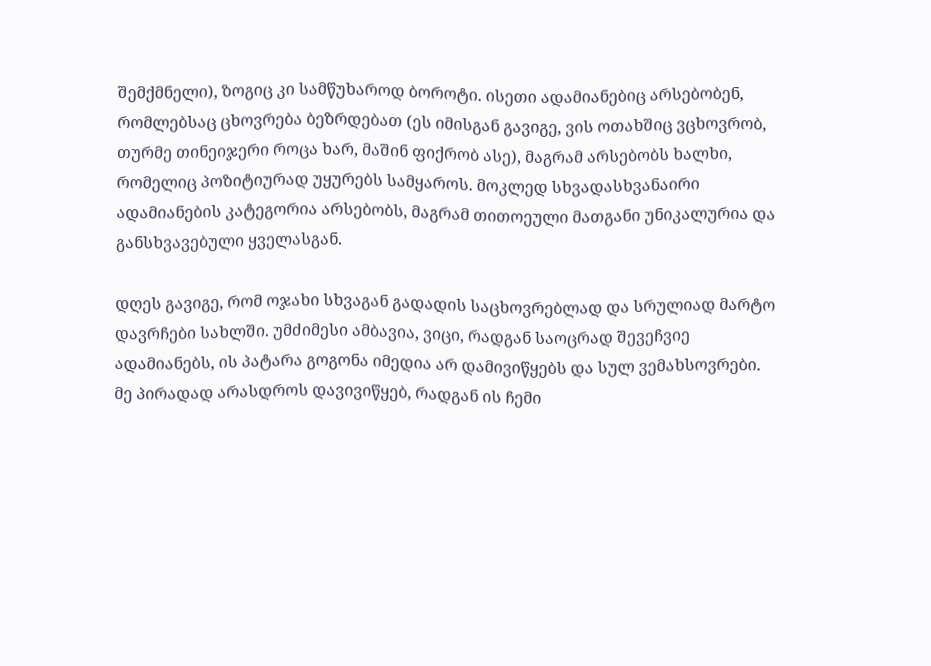შემქმნელი), ზოგიც კი სამწუხაროდ ბოროტი. ისეთი ადამიანებიც არსებობენ, რომლებსაც ცხოვრება ბეზრდებათ (ეს იმისგან გავიგე, ვის ოთახშიც ვცხოვრობ, თურმე თინეიჯერი როცა ხარ, მაშინ ფიქრობ ასე), მაგრამ არსებობს ხალხი, რომელიც პოზიტიურად უყურებს სამყაროს. მოკლედ სხვადასხვანაირი ადამიანების კატეგორია არსებობს, მაგრამ თითოეული მათგანი უნიკალურია და განსხვავებული ყველასგან.

დღეს გავიგე, რომ ოჯახი სხვაგან გადადის საცხოვრებლად და სრულიად მარტო დავრჩები სახლში. უმძიმესი ამბავია, ვიცი, რადგან საოცრად შევეჩვიე ადამიანებს, ის პატარა გოგონა იმედია არ დამივიწყებს და სულ ვემახსოვრები. მე პირადად არასდროს დავივიწყებ, რადგან ის ჩემი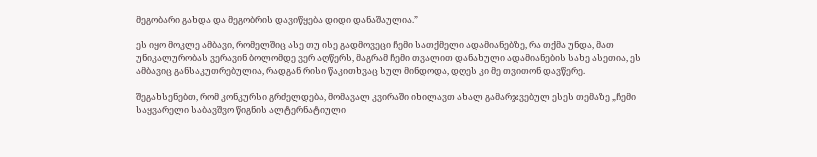მეგობარი გახდა და მეგობრის დავიწყება დიდი დანაშაულია.”

ეს იყო მოკლე ამბავი, რომელშიც ასე თუ ისე გადმოვეცი ჩემი სათქმელი ადამიანებზე, რა თქმა უნდა, მათ უნიკალურობას ვერავინ ბოლომდე ვერ აღწერს, მაგრამ ჩემი თვალით დანახული ადამიანების სახე ასეთია, ეს ამბავიც განსაკუთრებულია, რადგან რისი წაკითხვაც სულ მინდოდა, დღეს კი მე თვითონ დავწერე.

შეგახსენებთ, რომ კონკურსი გრძელდება, მომავალ კვირაში იხილავთ ახალ გამარჯვებულ ესეს თემაზე „ჩემი საყვარელი საბავშვო წიგნის ალტერნატიული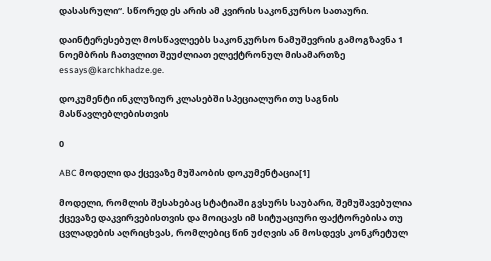დასასრული“. სწორედ ეს არის ამ კვირის საკონკურსო სათაური.

დაინტერესებულ მოსწავლეებს საკონკურსო ნამუშევრის გამოგზავნა 1 ნოემბრის ჩათვლით შეუძლიათ ელექტრონულ მისამართზე essays@karchkhadze.ge.

დოკუმენტი ინკლუზიურ კლასებში სპეციალური თუ საგნის მასწავლებლებისთვის

0

ABC მოდელი და ქცევაზე მუშაობის დოკუმენტაცია[1]

მოდელი, რომლის შესახებაც სტატიაში გვსურს საუბარი, შემუშავებულია ქცევაზე დაკვირვებისთვის და მოიცავს იმ სიტუაციური ფაქტორებისა თუ ცვლადების აღრიცხვას, რომლებიც წინ უძღვის ან მოსდევს კონკრეტულ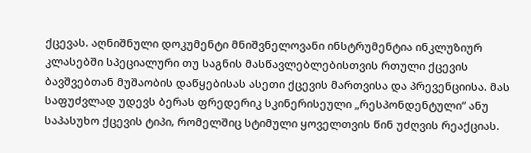ქცევას. აღნიშნული დოკუმენტი მნიშვნელოვანი ინსტრუმენტია ინკლუზიურ კლასებში სპეციალური თუ საგნის მასწავლებლებისთვის რთული ქცევის ბავშვებთან მუშაობის დაწყებისას ასეთი ქცევის მართვისა და პრევენციისა. მას საფუძვლად უდევს ბერას ფრედერიკ სკინერისეული „რესპონდენტული“ ანუ საპასუხო ქცევის ტიპი, რომელშიც სტიმული ყოველთვის წინ უძღვის რეაქციას.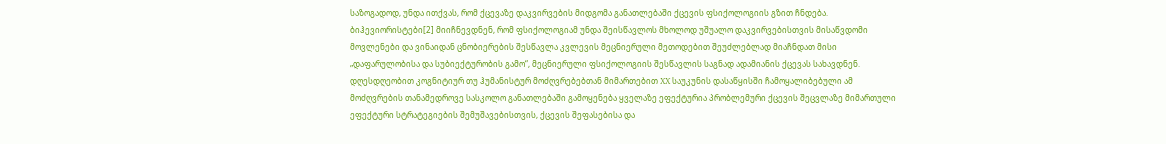საზოგადოდ, უნდა ითქვას, რომ ქცევაზე დაკვირვების მიდგომა განათლებაში ქცევის ფსიქოლოგიის გზით ჩნდება. ბიჰევიორისტები[2] მიიჩნევდნენ, რომ ფსიქოლოგიამ უნდა შეისწავლოს მხოლოდ უშუალო დაკვირვებისთვის მისაწვდომი მოვლენები და ვინაიდან ცნობიერების შესწავლა კვლევის მეცნიერული მეთოდებით შეუძლებლად მიაჩნდათ მისი „დაფარულობისა და სუბიექტურობის გამო“, მეცნიერული ფსიქოლოგიის შესწავლის საგნად ადამიანის ქცევას სახავდნენ. დღესდღეობით კოგნიტიურ თუ ჰუმანისტურ მოძღვრებებთან მიმართებით XX საუკუნის დასაწყისში ჩამოყალიბებული ამ მოძღვრების თანამედროვე სასკოლო განათლებაში გამოყენება ყველაზე ეფექტურია პრობლემური ქცევის შეცვლაზე მიმართული ეფექტური სტრატეგიების შემუშავებისთვის, ქცევის შეფასებისა და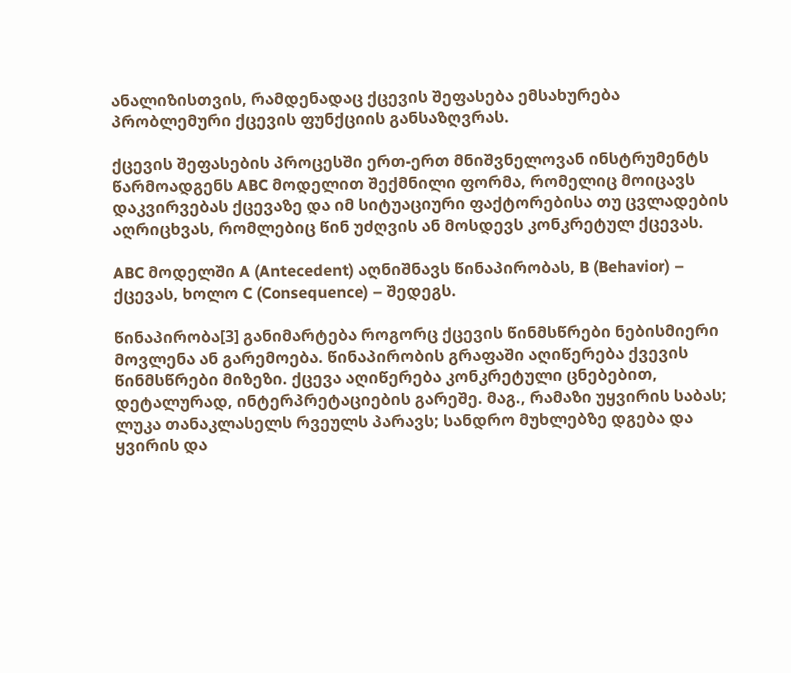ანალიზისთვის, რამდენადაც ქცევის შეფასება ემსახურება პრობლემური ქცევის ფუნქციის განსაზღვრას.

ქცევის შეფასების პროცესში ერთ-ერთ მნიშვნელოვან ინსტრუმენტს წარმოადგენს ABC მოდელით შექმნილი ფორმა, რომელიც მოიცავს დაკვირვებას ქცევაზე და იმ სიტუაციური ფაქტორებისა თუ ცვლადების აღრიცხვას, რომლებიც წინ უძღვის ან მოსდევს კონკრეტულ ქცევას.

ABC მოდელში A (Antecedent) აღნიშნავს წინაპირობას, B (Behavior) – ქცევას, ხოლო C (Consequence) – შედეგს.

წინაპირობა[3] განიმარტება როგორც ქცევის წინმსწრები ნებისმიერი მოვლენა ან გარემოება. წინაპირობის გრაფაში აღიწერება ქვევის წინმსწრები მიზეზი. ქცევა აღიწერება კონკრეტული ცნებებით, დეტალურად, ინტერპრეტაციების გარეშე. მაგ., რამაზი უყვირის საბას; ლუკა თანაკლასელს რვეულს პარავს; სანდრო მუხლებზე დგება და ყვირის და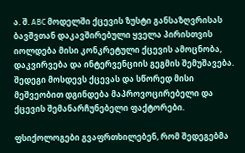ა. შ. ABC მოდელში ქცევის ზუსტი განსაზღვრისას ბავშვთან დაკავშირებული ყველა პირისთვის იოლდება მისი კონკრეტული ქცევის ამოცნობა, დაკვირვება და ინტერვენციის გეგმის შემუშავება. შედეგი მოსდევს ქცევას და სწორედ მისი მეშვეობით დგინდება მაპროვოცირებელი და ქცევის შემანარჩუნებელი ფაქტორები.

ფსიქოლოგები გვაფრთხილებენ, რომ შედეგებმა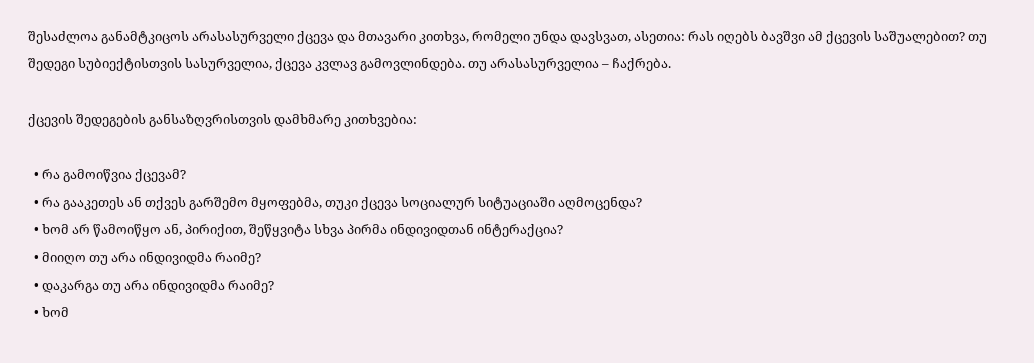შესაძლოა განამტკიცოს არასასურველი ქცევა და მთავარი კითხვა, რომელი უნდა დავსვათ, ასეთია: რას იღებს ბავშვი ამ ქცევის საშუალებით? თუ შედეგი სუბიექტისთვის სასურველია, ქცევა კვლავ გამოვლინდება. თუ არასასურველია – ჩაქრება.

ქცევის შედეგების განსაზღვრისთვის დამხმარე კითხვებია:

  • რა გამოიწვია ქცევამ?
  • რა გააკეთეს ან თქვეს გარშემო მყოფებმა, თუკი ქცევა სოციალურ სიტუაციაში აღმოცენდა?
  • ხომ არ წამოიწყო ან, პირიქით, შეწყვიტა სხვა პირმა ინდივიდთან ინტერაქცია?
  • მიიღო თუ არა ინდივიდმა რაიმე?
  • დაკარგა თუ არა ინდივიდმა რაიმე?
  • ხომ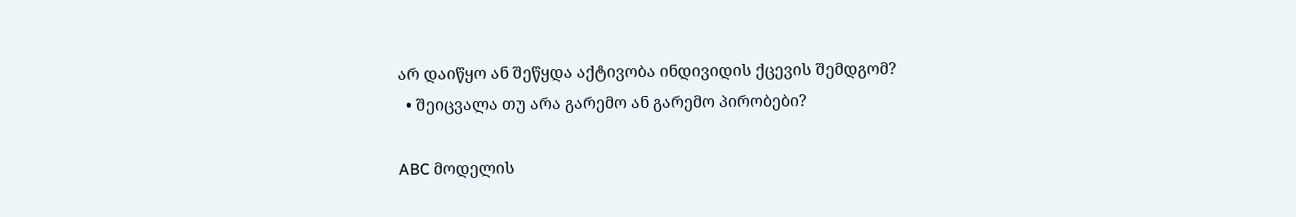არ დაიწყო ან შეწყდა აქტივობა ინდივიდის ქცევის შემდგომ?
  • შეიცვალა თუ არა გარემო ან გარემო პირობები?

ABC მოდელის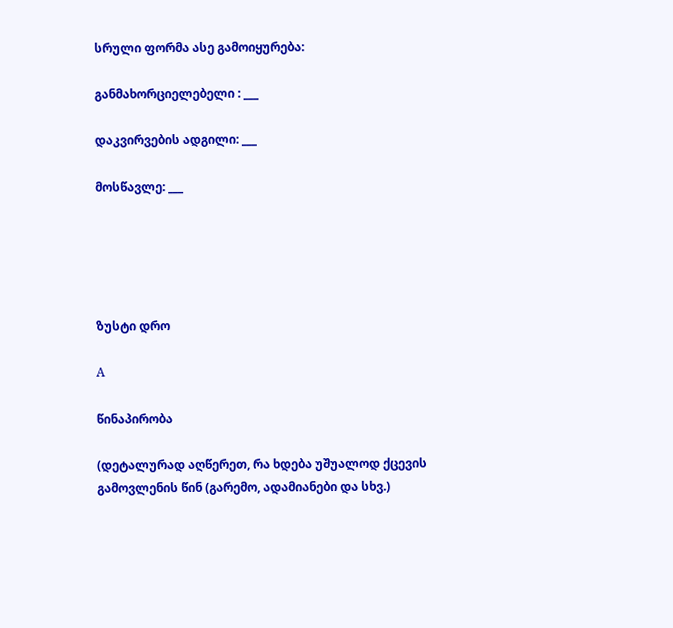სრული ფორმა ასე გამოიყურება:

განმახორციელებელი : ___

დაკვირვების ადგილი: ___

მოსწავლე: ___





ზუსტი დრო

A

წინაპირობა

(დეტალურად აღწერეთ, რა ხდება უშუალოდ ქცევის გამოვლენის წინ (გარემო, ადამიანები და სხვ.)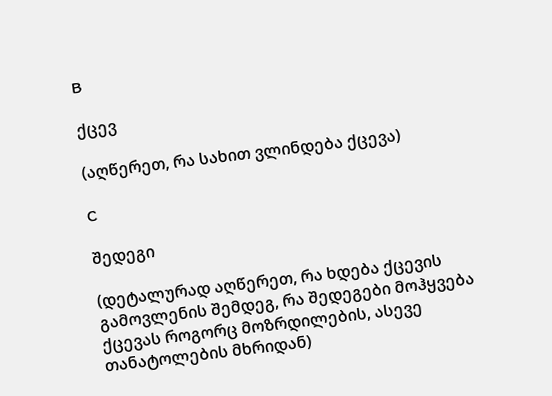B

ქცევ

(აღწერეთ, რა სახით ვლინდება ქცევა)

C

შედეგი

(დეტალურად აღწერეთ, რა ხდება ქცევის გამოვლენის შემდეგ, რა შედეგები მოჰყვება ქცევას როგორც მოზრდილების, ასევე თანატოლების მხრიდან)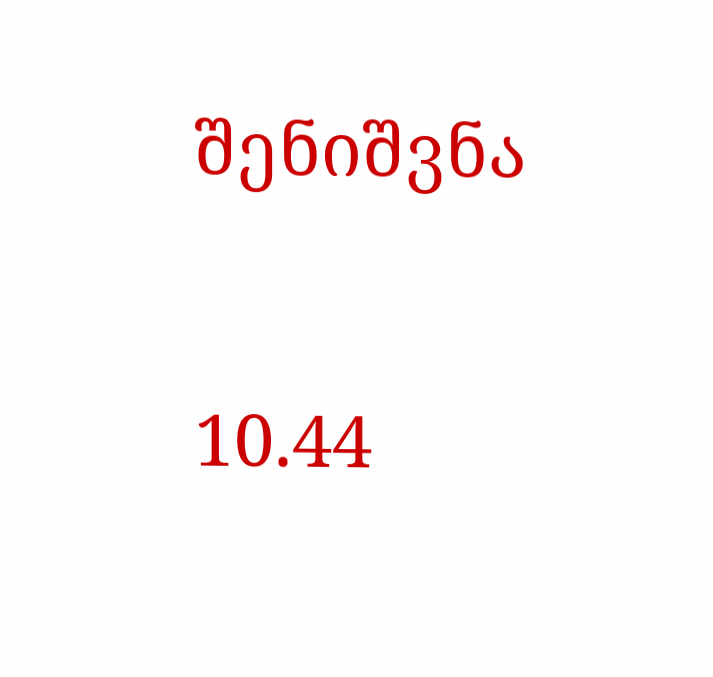შენიშვნა

10.44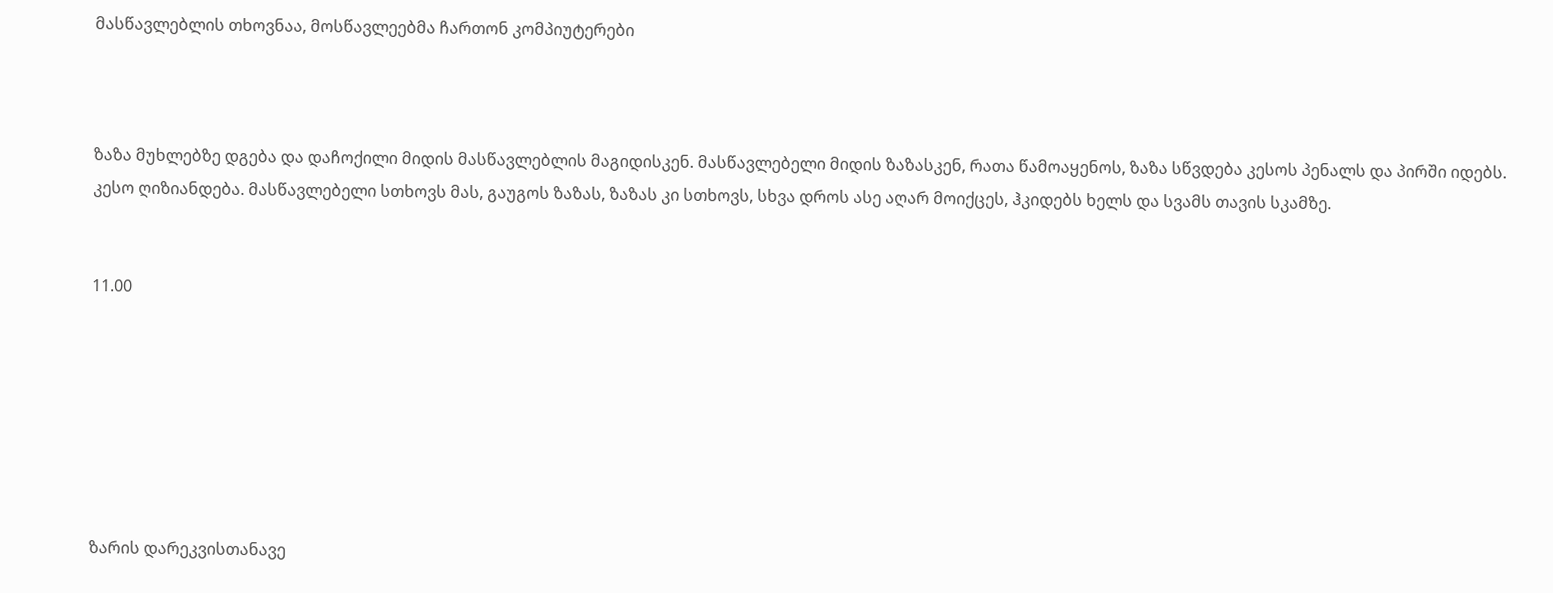მასწავლებლის თხოვნაა, მოსწავლეებმა ჩართონ კომპიუტერები



ზაზა მუხლებზე დგება და დაჩოქილი მიდის მასწავლებლის მაგიდისკენ. მასწავლებელი მიდის ზაზასკენ, რათა წამოაყენოს, ზაზა სწვდება კესოს პენალს და პირში იდებს. კესო ღიზიანდება. მასწავლებელი სთხოვს მას, გაუგოს ზაზას, ზაზას კი სთხოვს, სხვა დროს ასე აღარ მოიქცეს, ჰკიდებს ხელს და სვამს თავის სკამზე.


11.00







ზარის დარეკვისთანავე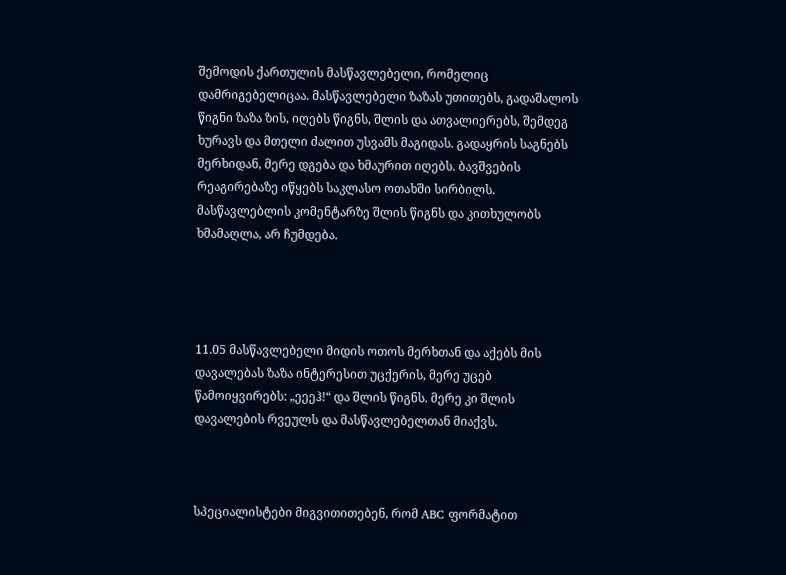შემოდის ქართულის მასწავლებელი, რომელიც დამრიგებელიცაა. მასწავლებელი ზაზას უთითებს, გადაშალოს წიგნი ზაზა ზის, იღებს წიგნს, შლის და ათვალიერებს, შემდეგ ხურავს და მთელი ძალით უსვამს მაგიდას. გადაყრის საგნებს მერხიდან, მერე დგება და ხმაურით იღებს. ბავშვების რეაგირებაზე იწყებს საკლასო ოთახში სირბილს. მასწავლებლის კომენტარზე შლის წიგნს და კითხულობს ხმამაღლა, არ ჩუმდება.




11.05 მასწავლებელი მიდის ოთოს მერხთან და აქებს მის დავალებას ზაზა ინტერესით უცქერის, მერე უცებ წამოიყვირებს: „ეეეჰ!“ და შლის წიგნს. მერე კი შლის დავალების რვეულს და მასწავლებელთან მიაქვს.



სპეციალისტები მიგვითითებენ, რომ ABC ფორმატით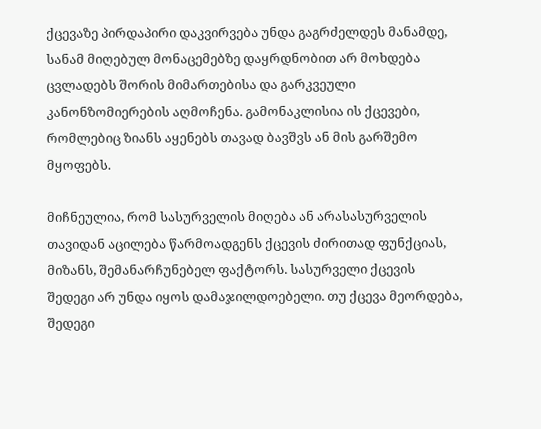ქცევაზე პირდაპირი დაკვირვება უნდა გაგრძელდეს მანამდე, სანამ მიღებულ მონაცემებზე დაყრდნობით არ მოხდება ცვლადებს შორის მიმართებისა და გარკვეული კანონზომიერების აღმოჩენა. გამონაკლისია ის ქცევები, რომლებიც ზიანს აყენებს თავად ბავშვს ან მის გარშემო მყოფებს.

მიჩნეულია, რომ სასურველის მიღება ან არასასურველის თავიდან აცილება წარმოადგენს ქცევის ძირითად ფუნქციას, მიზანს, შემანარჩუნებელ ფაქტორს. სასურველი ქცევის შედეგი არ უნდა იყოს დამაჯილდოებელი. თუ ქცევა მეორდება, შედეგი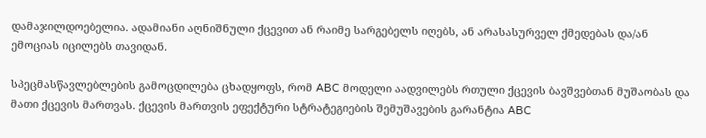დამაჯილდოებელია. ადამიანი აღნიშნული ქცევით ან რაიმე სარგებელს იღებს, ან არასასურველ ქმედებას და/ან ემოციას იცილებს თავიდან.

სპეცმასწავლებლების გამოცდილება ცხადყოფს, რომ ABC მოდელი აადვილებს რთული ქცევის ბავშვებთან მუშაობას და მათი ქცევის მართვას. ქცევის მართვის ეფექტური სტრატეგიების შემუშავების გარანტია ABC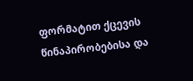ფორმატით ქცევის წინაპირობებისა და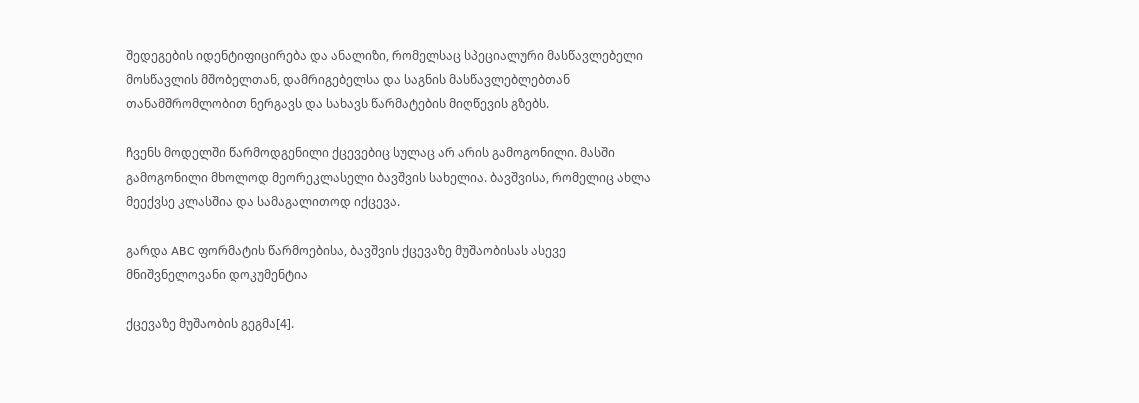შედეგების იდენტიფიცირება და ანალიზი, რომელსაც სპეციალური მასწავლებელი მოსწავლის მშობელთან, დამრიგებელსა და საგნის მასწავლებლებთან თანამშრომლობით ნერგავს და სახავს წარმატების მიღწევის გზებს.

ჩვენს მოდელში წარმოდგენილი ქცევებიც სულაც არ არის გამოგონილი. მასში გამოგონილი მხოლოდ მეორეკლასელი ბავშვის სახელია. ბავშვისა, რომელიც ახლა მეექვსე კლასშია და სამაგალითოდ იქცევა.

გარდა ABC ფორმატის წარმოებისა, ბავშვის ქცევაზე მუშაობისას ასევე მნიშვნელოვანი დოკუმენტია

ქცევაზე მუშაობის გეგმა[4].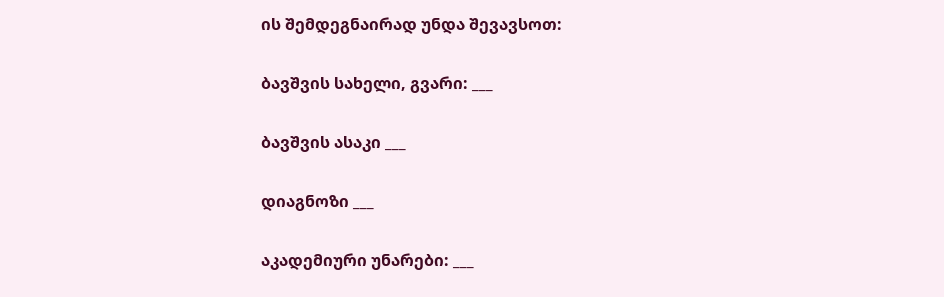ის შემდეგნაირად უნდა შევავსოთ:

ბავშვის სახელი, გვარი: ___

ბავშვის ასაკი ___

დიაგნოზი ___

აკადემიური უნარები: ___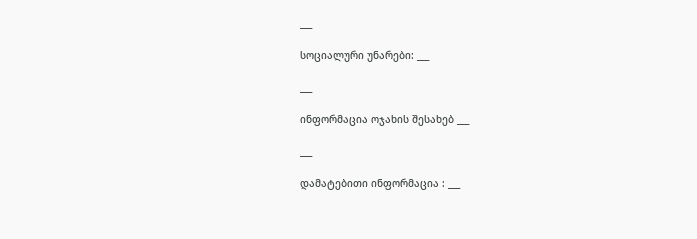___

სოციალური უნარები: ___

___

ინფორმაცია ოჯახის შესახებ ___

___

დამატებითი ინფორმაცია : ___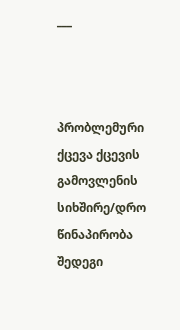___



პრობლემური ქცევა ქცევის გამოვლენის სიხშირე/დრო წინაპირობა შედეგი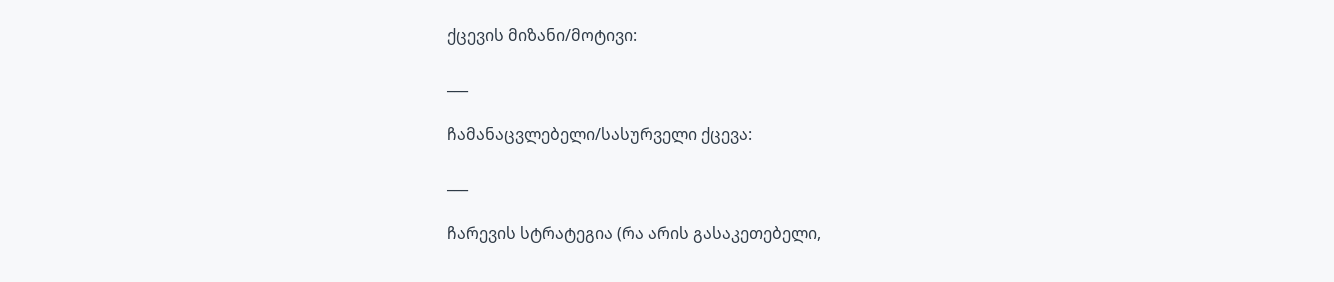ქცევის მიზანი/მოტივი:

___

ჩამანაცვლებელი/სასურველი ქცევა:

___

ჩარევის სტრატეგია (რა არის გასაკეთებელი,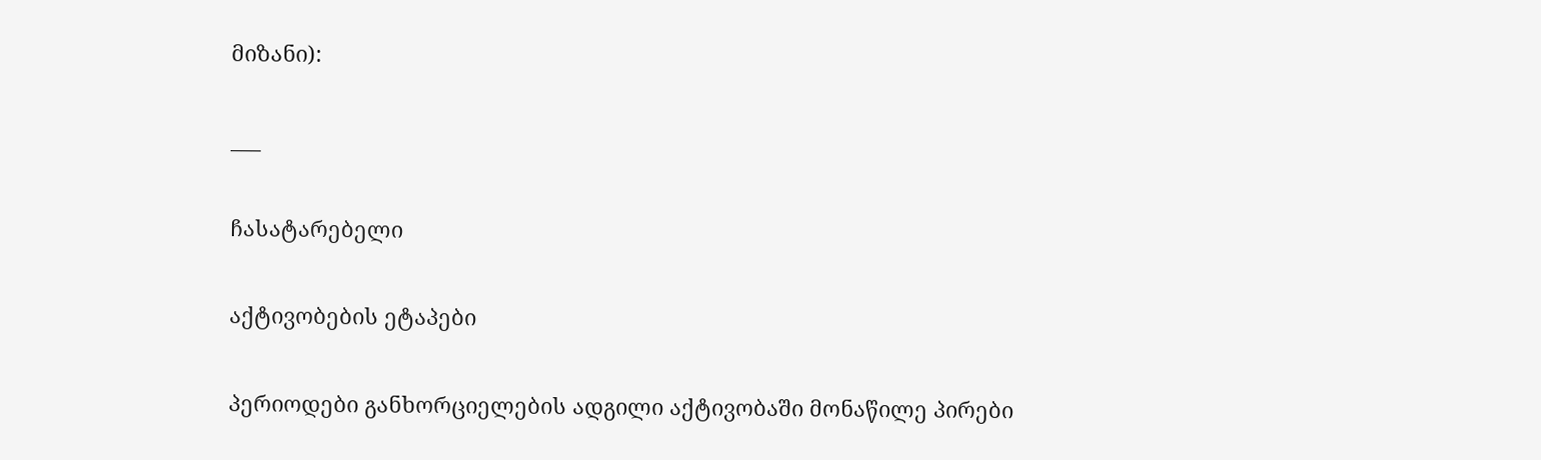მიზანი):

___

ჩასატარებელი

აქტივობების ეტაპები

პერიოდები განხორციელების ადგილი აქტივობაში მონაწილე პირები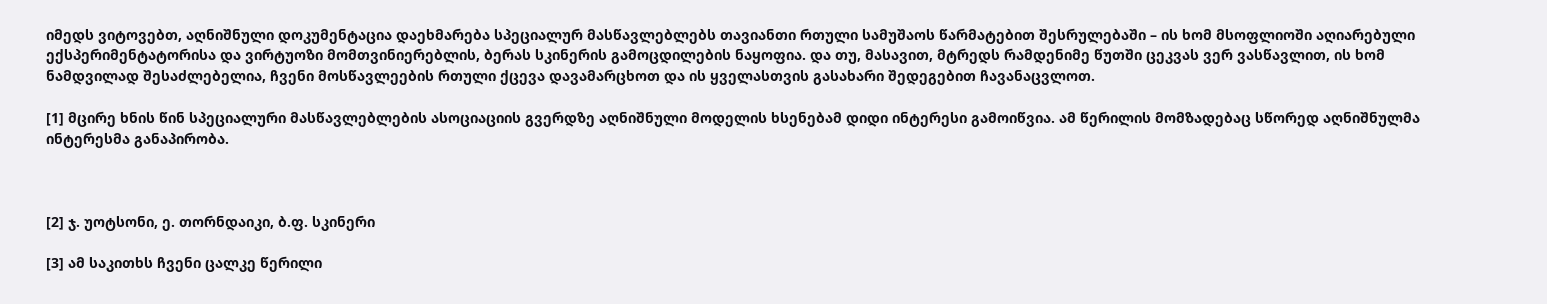იმედს ვიტოვებთ, აღნიშნული დოკუმენტაცია დაეხმარება სპეციალურ მასწავლებლებს თავიანთი რთული სამუშაოს წარმატებით შესრულებაში – ის ხომ მსოფლიოში აღიარებული ექსპერიმენტატორისა და ვირტუოზი მომთვინიერებლის, ბერას სკინერის გამოცდილების ნაყოფია. და თუ, მასავით, მტრედს რამდენიმე წუთში ცეკვას ვერ ვასწავლით, ის ხომ ნამდვილად შესაძლებელია, ჩვენი მოსწავლეების რთული ქცევა დავამარცხოთ და ის ყველასთვის გასახარი შედეგებით ჩავანაცვლოთ.

[1] მცირე ხნის წინ სპეციალური მასწავლებლების ასოციაციის გვერდზე აღნიშნული მოდელის ხსენებამ დიდი ინტერესი გამოიწვია. ამ წერილის მომზადებაც სწორედ აღნიშნულმა ინტერესმა განაპირობა.



[2] ჯ. უოტსონი, ე. თორნდაიკი, ბ.ფ. სკინერი

[3] ამ საკითხს ჩვენი ცალკე წერილი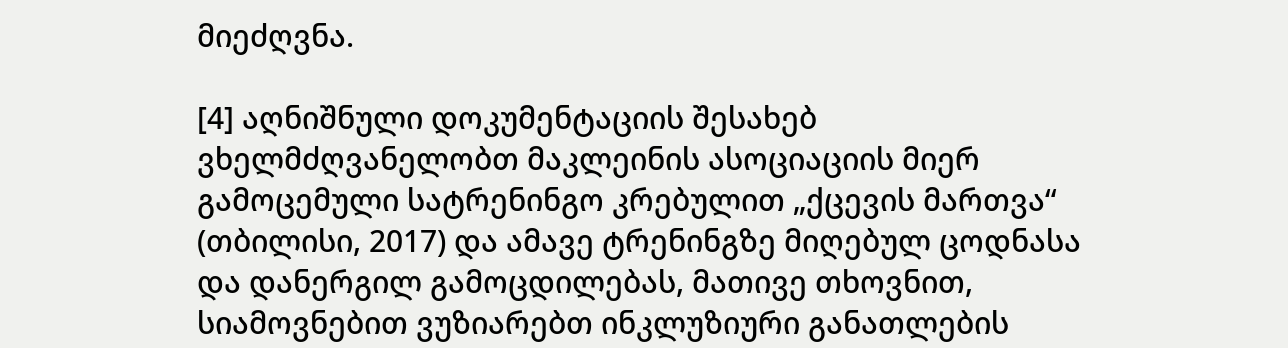მიეძღვნა.

[4] აღნიშნული დოკუმენტაციის შესახებ ვხელმძღვანელობთ მაკლეინის ასოციაციის მიერ გამოცემული სატრენინგო კრებულით „ქცევის მართვა“ (თბილისი, 2017) და ამავე ტრენინგზე მიღებულ ცოდნასა და დანერგილ გამოცდილებას, მათივე თხოვნით, სიამოვნებით ვუზიარებთ ინკლუზიური განათლების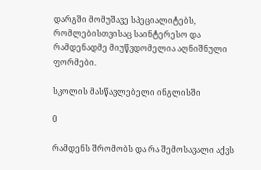დარგში მომუშავე სპეციალიტებს, რომლებისთვისაც საინტერესო და რამდენადმე მიუწვდომელია აღნიშნული ფორმები.

სკოლის მასწავლებელი ინგლისში

0

რამდენს შრომობს და რა შემოსავალი აქვს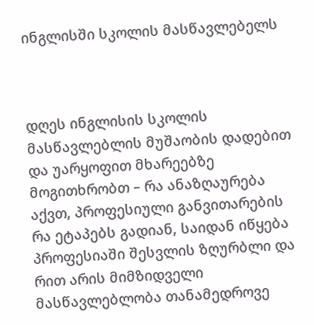ინგლისში სკოლის მასწავლებელს



დღეს ინგლისის სკოლის მასწავლებლის მუშაობის დადებით და უარყოფით მხარეებზე მოგითხრობთ – რა ანაზღაურება აქვთ, პროფესიული განვითარების რა ეტაპებს გადიან, საიდან იწყება პროფესიაში შესვლის ზღურბლი და რით არის მიმზიდველი მასწავლებლობა თანამედროვე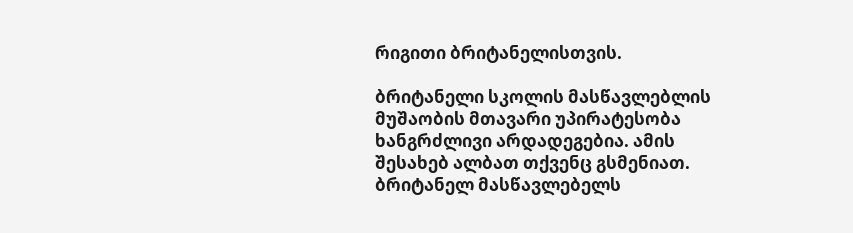რიგითი ბრიტანელისთვის.

ბრიტანელი სკოლის მასწავლებლის მუშაობის მთავარი უპირატესობა ხანგრძლივი არდადეგებია. ამის შესახებ ალბათ თქვენც გსმენიათ. ბრიტანელ მასწავლებელს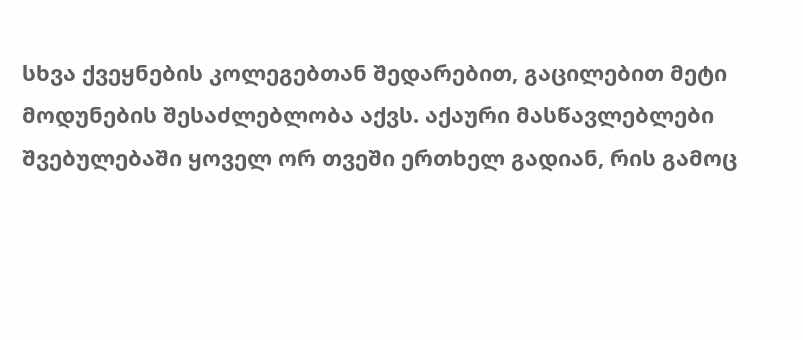სხვა ქვეყნების კოლეგებთან შედარებით, გაცილებით მეტი მოდუნების შესაძლებლობა აქვს. აქაური მასწავლებლები შვებულებაში ყოველ ორ თვეში ერთხელ გადიან, რის გამოც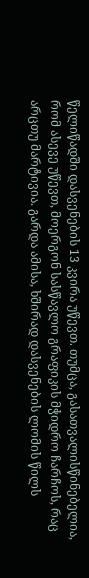წელიწადში დასვენების 13 კვირა უწევთ. თუმცა, გასათვალისწინებელია, რომ ასევე უწევთ, მოერგონ სასწავლო გრაფიკის მჭიდრო ჩარჩოს, რაც არცთუ მარტივია. გარდა ამისა, ხშირად დასვენების ლომის წილს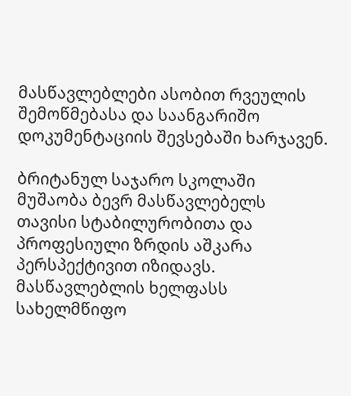მასწავლებლები ასობით რვეულის შემოწმებასა და საანგარიშო დოკუმენტაციის შევსებაში ხარჯავენ.

ბრიტანულ საჯარო სკოლაში მუშაობა ბევრ მასწავლებელს თავისი სტაბილურობითა და პროფესიული ზრდის აშკარა პერსპექტივით იზიდავს. მასწავლებლის ხელფასს სახელმწიფო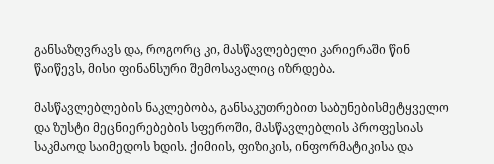განსაზღვრავს და, როგორც კი, მასწავლებელი კარიერაში წინ წაიწევს, მისი ფინანსური შემოსავალიც იზრდება.

მასწავლებლების ნაკლებობა, განსაკუთრებით საბუნებისმეტყველო და ზუსტი მეცნიერებების სფეროში, მასწავლებლის პროფესიას საკმაოდ საიმედოს ხდის. ქიმიის, ფიზიკის, ინფორმატიკისა და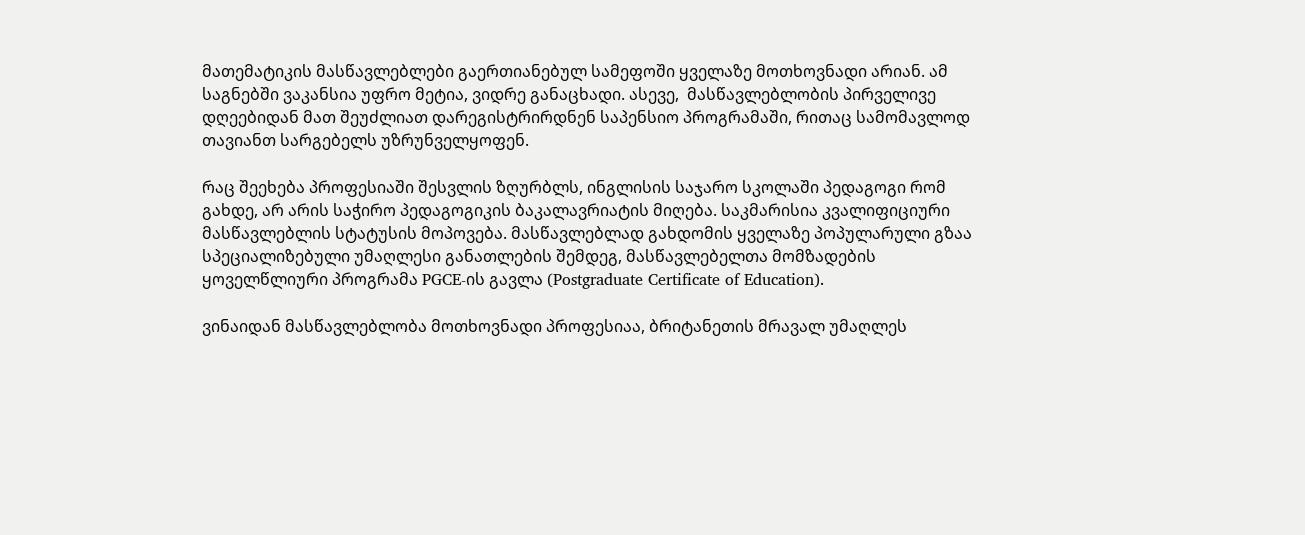მათემატიკის მასწავლებლები გაერთიანებულ სამეფოში ყველაზე მოთხოვნადი არიან. ამ საგნებში ვაკანსია უფრო მეტია, ვიდრე განაცხადი. ასევე,  მასწავლებლობის პირველივე დღეებიდან მათ შეუძლიათ დარეგისტრირდნენ საპენსიო პროგრამაში, რითაც სამომავლოდ თავიანთ სარგებელს უზრუნველყოფენ.

რაც შეეხება პროფესიაში შესვლის ზღურბლს, ინგლისის საჯარო სკოლაში პედაგოგი რომ გახდე, არ არის საჭირო პედაგოგიკის ბაკალავრიატის მიღება. საკმარისია კვალიფიციური მასწავლებლის სტატუსის მოპოვება. მასწავლებლად გახდომის ყველაზე პოპულარული გზაა სპეციალიზებული უმაღლესი განათლების შემდეგ, მასწავლებელთა მომზადების ყოველწლიური პროგრამა PGCE-ის გავლა (Postgraduate Certificate of Education).

ვინაიდან მასწავლებლობა მოთხოვნადი პროფესიაა, ბრიტანეთის მრავალ უმაღლეს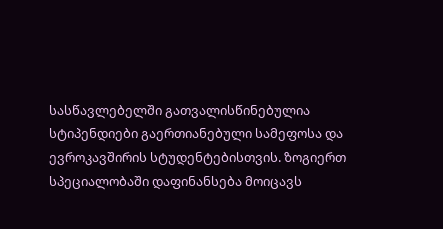სასწავლებელში გათვალისწინებულია სტიპენდიები გაერთიანებული სამეფოსა და ევროკავშირის სტუდენტებისთვის. ზოგიერთ სპეციალობაში დაფინანსება მოიცავს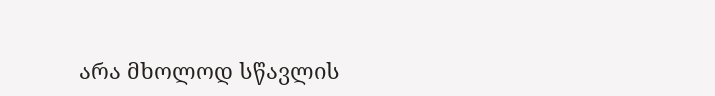არა მხოლოდ სწავლის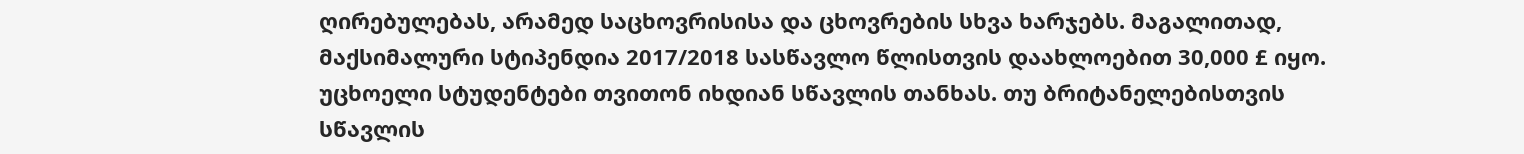ღირებულებას, არამედ საცხოვრისისა და ცხოვრების სხვა ხარჯებს. მაგალითად, მაქსიმალური სტიპენდია 2017/2018 სასწავლო წლისთვის დაახლოებით 30,000 £ იყო. უცხოელი სტუდენტები თვითონ იხდიან სწავლის თანხას. თუ ბრიტანელებისთვის სწავლის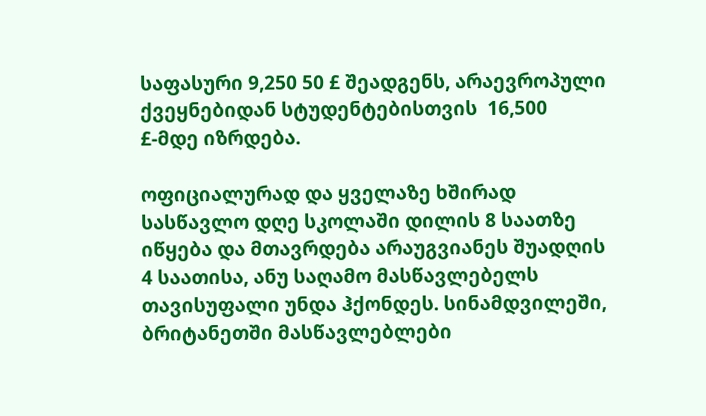საფასური 9,250 50 £ შეადგენს, არაევროპული ქვეყნებიდან სტუდენტებისთვის  16,500 £-მდე იზრდება.

ოფიციალურად და ყველაზე ხშირად სასწავლო დღე სკოლაში დილის 8 საათზე იწყება და მთავრდება არაუგვიანეს შუადღის 4 საათისა, ანუ საღამო მასწავლებელს თავისუფალი უნდა ჰქონდეს. სინამდვილეში, ბრიტანეთში მასწავლებლები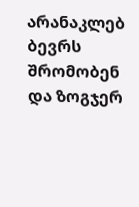არანაკლებ ბევრს შრომობენ და ზოგჯერ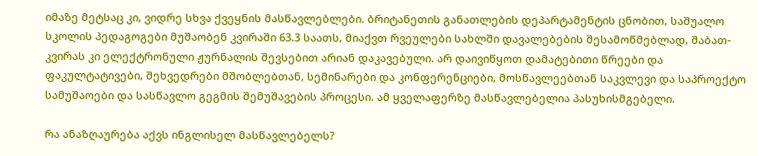იმაზე მეტსაც კი, ვიდრე სხვა ქვეყნის მასწავლებლები. ბრიტანეთის განათლების დეპარტამენტის ცნობით, საშუალო სკოლის პედაგოგები მუშაობენ კვირაში 63.3 საათს, მიაქვთ რვეულები სახლში დავალებების შესამოწმებლად, შაბათ-კვირას კი ელექტრონული ჟურნალის შევსებით არიან დაკავებული. არ დაივიწყოთ დამატებითი წრეები და ფაკულტატივები, შეხვედრები მშობლებთან, სემინარები და კონფერენციები, მოსწავლეებთან საკვლევი და საპროექტო სამუშაოები და სასწავლო გეგმის შემუშავების პროცესი. ამ ყველაფერზე მასწავლებელია პასუხისმგებელი.

რა ანაზღაურება აქვს ინგლისელ მასწავლებელს?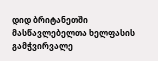დიდ ბრიტანეთში მასწავლებელთა ხელფასის გამჭვირვალე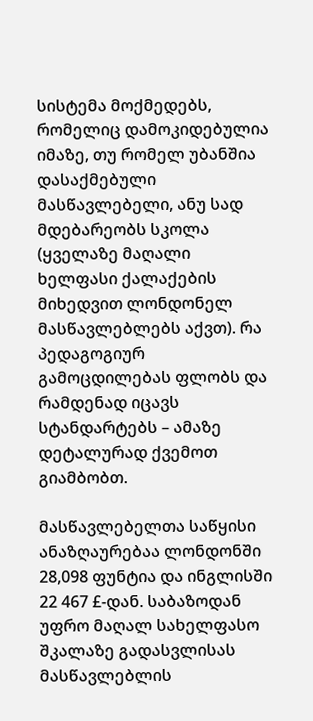სისტემა მოქმედებს, რომელიც დამოკიდებულია იმაზე, თუ რომელ უბანშია დასაქმებული მასწავლებელი, ანუ სად მდებარეობს სკოლა (ყველაზე მაღალი ხელფასი ქალაქების მიხედვით ლონდონელ მასწავლებლებს აქვთ). რა პედაგოგიურ გამოცდილებას ფლობს და რამდენად იცავს სტანდარტებს – ამაზე დეტალურად ქვემოთ გიამბობთ.

მასწავლებელთა საწყისი ანაზღაურებაა ლონდონში 28,098 ფუნტია და ინგლისში 22 467 £-დან. საბაზოდან უფრო მაღალ სახელფასო შკალაზე გადასვლისას მასწავლებლის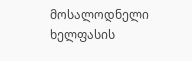მოსალოდნელი ხელფასის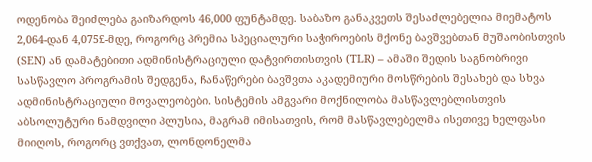ოდენობა შეიძლება გაიზარდოს 46,000 ფუნტამდე. საბაზო განაკვეთს შესაძლებელია მიემატოს 2,064-დან 4,075£-მდე, როგორც პრემია სპეციალური საჭიროების მქონე ბავშვებთან მუშაობისთვის (SEN) ან დამატებითი ადმინისტრაციული დატვირთისთვის (TLR) – ამაში შედის საგნობრივი სასწავლო პროგრამის შედგენა, ჩანაწერები ბავშვთა აკადემიური მოსწრების შესახებ და სხვა ადმინისტრაციული მოვალეობები. სისტემის ამგვარი მოქნილობა მასწავლებლისთვის აბსოლუტური ნამდვილი პლუსია, მაგრამ იმისათვის, რომ მასწავლებელმა ისეთივე ხელფასი მიიღოს, როგორც ვთქვათ, ლონდონელმა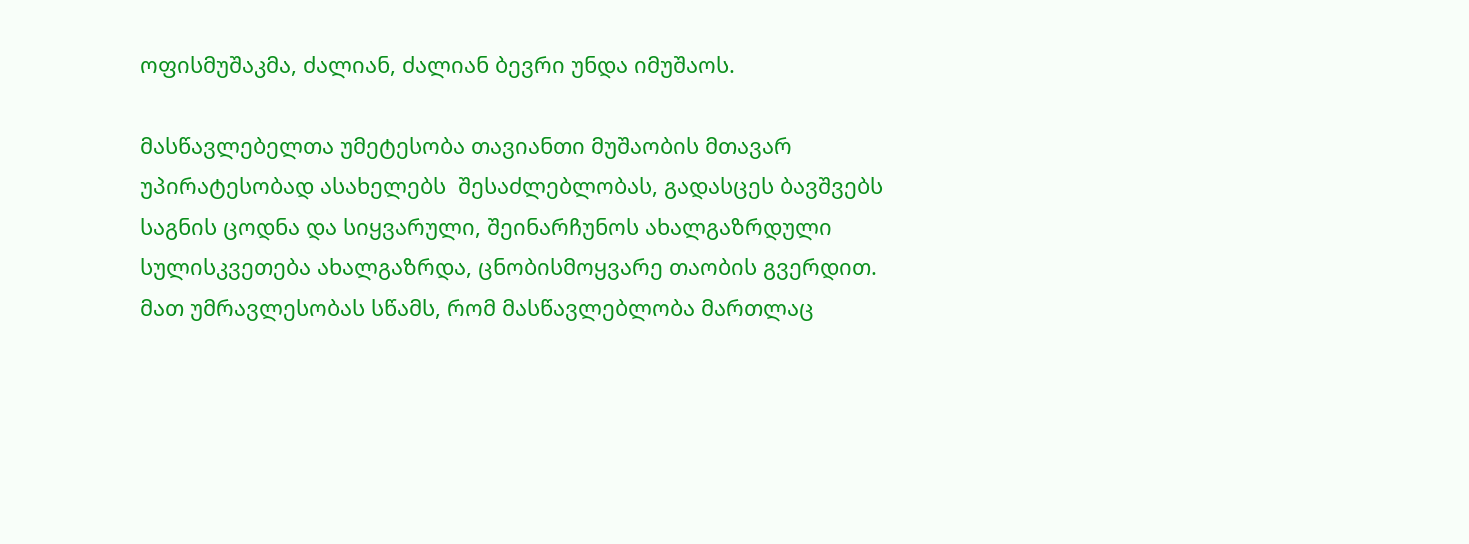ოფისმუშაკმა, ძალიან, ძალიან ბევრი უნდა იმუშაოს.

მასწავლებელთა უმეტესობა თავიანთი მუშაობის მთავარ უპირატესობად ასახელებს  შესაძლებლობას, გადასცეს ბავშვებს საგნის ცოდნა და სიყვარული, შეინარჩუნოს ახალგაზრდული სულისკვეთება ახალგაზრდა, ცნობისმოყვარე თაობის გვერდით.  მათ უმრავლესობას სწამს, რომ მასწავლებლობა მართლაც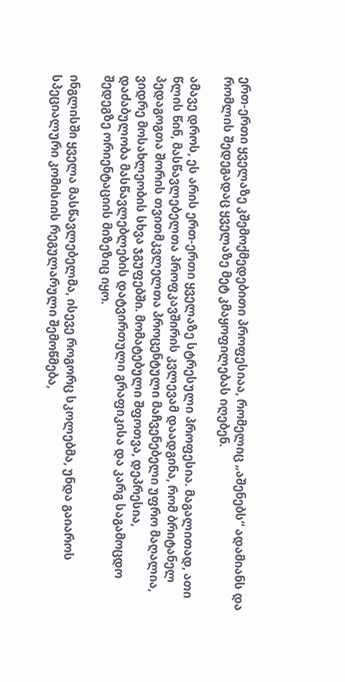ერთ-ერთი ყველაზე კშემოქმედებითი პროფესიაა, რომელიც „აშენებს“ ადამიანს და რომლის შედეგადაც ყველაზე მეტ კმაყოფილებას იღებენ.

ამავე დროს, ეს არის ერთ-ერთი ყველაზე სტრესული პროფესია. მაგალითად, ათი წლის წინ, მასწავლებელთა პროფკავშირის კვლევამ დაადგინა, რომ ბრიტანელ პედაგოგთა შორის თვითმკვლელთა პროცენტული მაჩვენებელი უფრო მაღალია, ვიდრე მოსახლეობის სხვა ჯგუფებში. მომატებული შფოთვა, დეპრესია, დაძაბულობა მასწავლებლების დატვირთული გრაფიკისა და კარგ საგამოცდო შედეგზე ორიენტაციის მიზეზიც იყო.

ინგლისში ყველა მასწავლებელმა, ისევე როგორც სკოლებმა, უნდა გაიაროს სპეციალური კომისიის რეგულარული შემოწმება,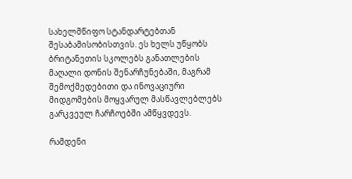სახელმწიფო სტანდარტებთან შესაბამისობისთვის. ეს ხელს უწყობს ბრიტანეთის სკოლებს განათლების მაღალი დონის შენარჩუნებაში, მაგრამ  შემოქმედებითი და ინოვაციური მიდგომების მოყვარულ მასწავლებლებს გარკვეულ ჩარჩოებში ამწყვდევს.

რამდენი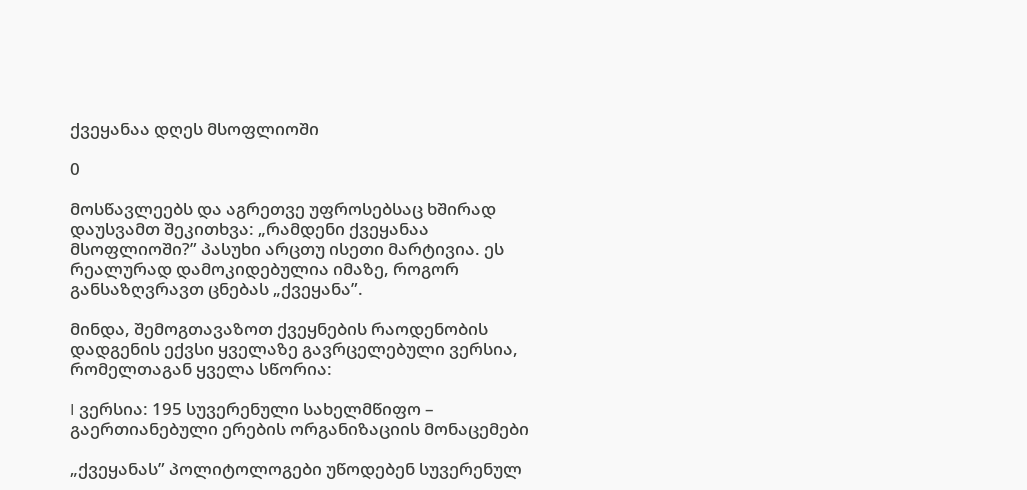ქვეყანაა დღეს მსოფლიოში

0

მოსწავლეებს და აგრეთვე უფროსებსაც ხშირად დაუსვამთ შეკითხვა: „რამდენი ქვეყანაა მსოფლიოში?” პასუხი არცთუ ისეთი მარტივია. ეს რეალურად დამოკიდებულია იმაზე, როგორ განსაზღვრავთ ცნებას „ქვეყანა”.

მინდა, შემოგთავაზოთ ქვეყნების რაოდენობის დადგენის ექვსი ყველაზე გავრცელებული ვერსია, რომელთაგან ყველა სწორია:

I ვერსია: 195 სუვერენული სახელმწიფო – გაერთიანებული ერების ორგანიზაციის მონაცემები

„ქვეყანას” პოლიტოლოგები უწოდებენ სუვერენულ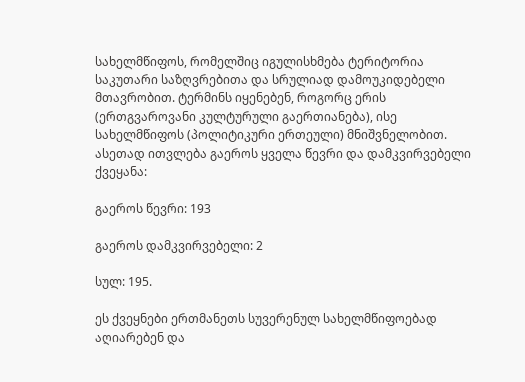სახელმწიფოს, რომელშიც იგულისხმება ტერიტორია საკუთარი საზღვრებითა და სრულიად დამოუკიდებელი მთავრობით. ტერმინს იყენებენ, როგორც ერის (ერთგვაროვანი კულტურული გაერთიანება), ისე სახელმწიფოს (პოლიტიკური ერთეული) მნიშვნელობით. ასეთად ითვლება გაეროს ყველა წევრი და დამკვირვებელი ქვეყანა:

გაეროს წევრი: 193

გაეროს დამკვირვებელი: 2

სულ: 195.

ეს ქვეყნები ერთმანეთს სუვერენულ სახელმწიფოებად აღიარებენ და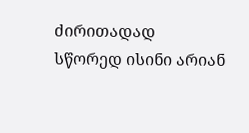ძირითადად სწორედ ისინი არიან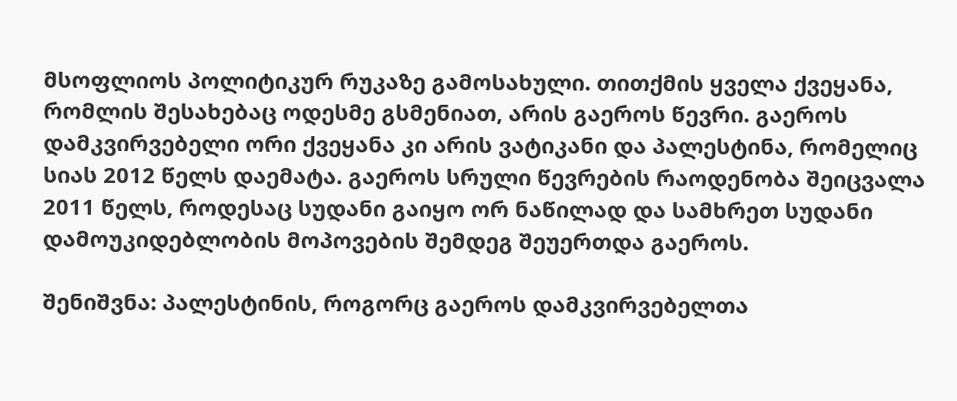მსოფლიოს პოლიტიკურ რუკაზე გამოსახული. თითქმის ყველა ქვეყანა, რომლის შესახებაც ოდესმე გსმენიათ, არის გაეროს წევრი. გაეროს დამკვირვებელი ორი ქვეყანა კი არის ვატიკანი და პალესტინა, რომელიც სიას 2012 წელს დაემატა. გაეროს სრული წევრების რაოდენობა შეიცვალა 2011 წელს, როდესაც სუდანი გაიყო ორ ნაწილად და სამხრეთ სუდანი დამოუკიდებლობის მოპოვების შემდეგ შეუერთდა გაეროს.

შენიშვნა: პალესტინის, როგორც გაეროს დამკვირვებელთა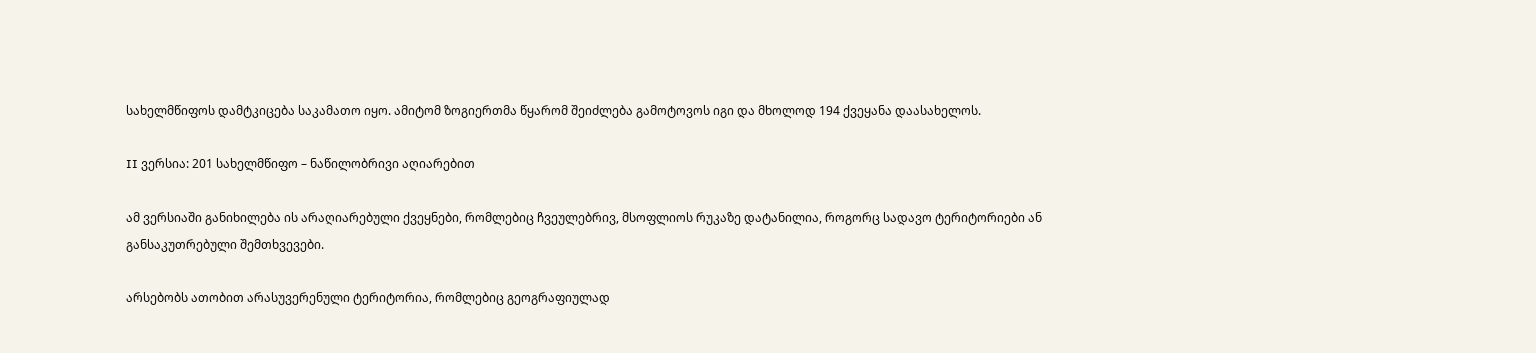სახელმწიფოს დამტკიცება საკამათო იყო. ამიტომ ზოგიერთმა წყარომ შეიძლება გამოტოვოს იგი და მხოლოდ 194 ქვეყანა დაასახელოს.

II ვერსია: 201 სახელმწიფო – ნაწილობრივი აღიარებით

ამ ვერსიაში განიხილება ის არაღიარებული ქვეყნები, რომლებიც ჩვეულებრივ, მსოფლიოს რუკაზე დატანილია, როგორც სადავო ტერიტორიები ან განსაკუთრებული შემთხვევები.

არსებობს ათობით არასუვერენული ტერიტორია, რომლებიც გეოგრაფიულად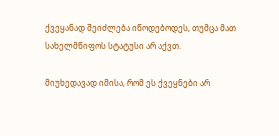ქვეყანად შეიძლება იწოდებოდეს, თუმცა მათ სახელმწიფოს სტატუსი არ აქვთ.

მიუხედავად იმისა, რომ ეს ქვეყნები არ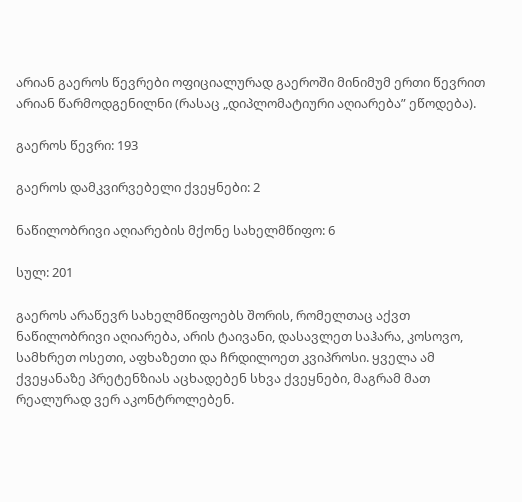არიან გაეროს წევრები ოფიციალურად გაეროში მინიმუმ ერთი წევრით არიან წარმოდგენილნი (რასაც „დიპლომატიური აღიარება” ეწოდება).

გაეროს წევრი: 193

გაეროს დამკვირვებელი ქვეყნები: 2

ნაწილობრივი აღიარების მქონე სახელმწიფო: 6

სულ: 201

გაეროს არაწევრ სახელმწიფოებს შორის, რომელთაც აქვთ ნაწილობრივი აღიარება, არის ტაივანი, დასავლეთ საჰარა, კოსოვო, სამხრეთ ოსეთი, აფხაზეთი და ჩრდილოეთ კვიპროსი. ყველა ამ  ქვეყანაზე პრეტენზიას აცხადებენ სხვა ქვეყნები, მაგრამ მათ რეალურად ვერ აკონტროლებენ.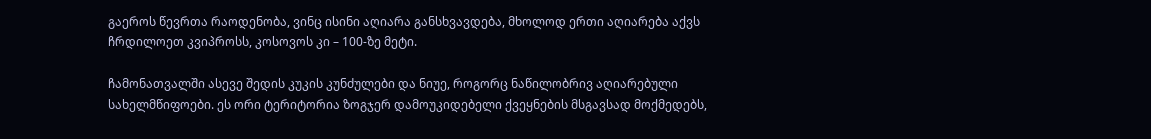გაეროს წევრთა რაოდენობა, ვინც ისინი აღიარა განსხვავდება, მხოლოდ ერთი აღიარება აქვს ჩრდილოეთ კვიპროსს, კოსოვოს კი – 100-ზე მეტი.

ჩამონათვალში ასევე შედის კუკის კუნძულები და ნიუე, როგორც ნაწილობრივ აღიარებული სახელმწიფოები. ეს ორი ტერიტორია ზოგჯერ დამოუკიდებელი ქვეყნების მსგავსად მოქმედებს,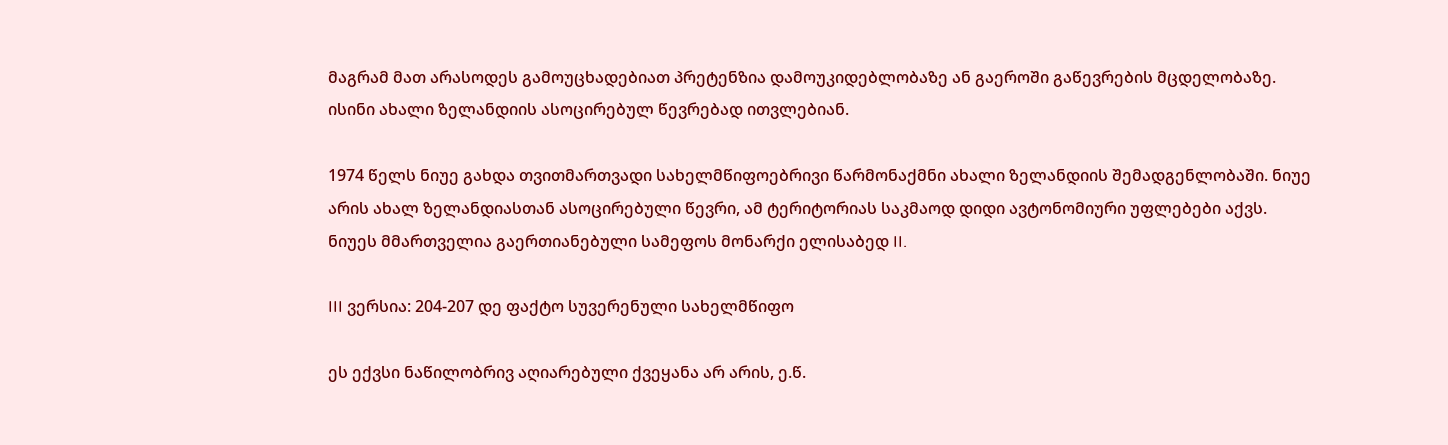მაგრამ მათ არასოდეს გამოუცხადებიათ პრეტენზია დამოუკიდებლობაზე ან გაეროში გაწევრების მცდელობაზე. ისინი ახალი ზელანდიის ასოცირებულ წევრებად ითვლებიან.

1974 წელს ნიუე გახდა თვითმართვადი სახელმწიფოებრივი წარმონაქმნი ახალი ზელანდიის შემადგენლობაში. ნიუე არის ახალ ზელანდიასთან ასოცირებული წევრი, ამ ტერიტორიას საკმაოდ დიდი ავტონომიური უფლებები აქვს. ნიუეს მმართველია გაერთიანებული სამეფოს მონარქი ელისაბედ II.

III ვერსია: 204-207 დე ფაქტო სუვერენული სახელმწიფო

ეს ექვსი ნაწილობრივ აღიარებული ქვეყანა არ არის, ე.წ.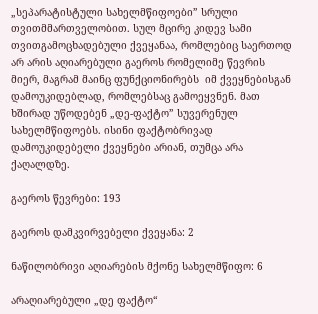„სეპარატისტული სახელმწიფოები” სრული თვითმმართველობით. სულ მცირე კიდევ სამი თვითგამოცხადებული ქვეყანაა, რომლებიც საერთოდ არ არის აღიარებული გაეროს რომელიმე წევრის მიერ, მაგრამ მაინც ფუნქციონირებს  იმ ქვეყნებისგან დამოუკიდებლად, რომლებსაც გამოეყვნენ. მათ ხშირად უწოდებენ „დე-ფაქტო” სუვერენულ სახელმწიფოებს. ისინი ფაქტობრივად დამოუკიდებელი ქვეყნები არიან, თუმცა არა ქაღალდზე.

გაეროს წევრები: 193

გაეროს დამკვირვებელი ქვეყანა: 2

ნაწილობრივი აღიარების მქონე სახელმწიფო: 6

არაღიარებული „დე ფაქტო“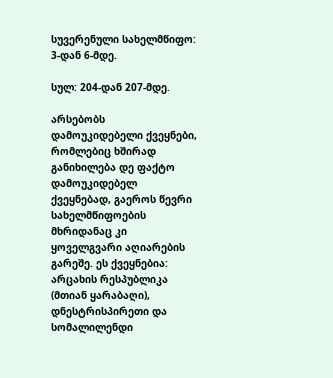სუვერენული სახელმწიფო: 3-დან 6-მდე.

სულ: 204-დან 207-მდე.

არსებობს დამოუკიდებელი ქვეყნები, რომლებიც ხშირად განიხილება დე ფაქტო დამოუკიდებელ ქვეყნებად, გაეროს წევრი სახელმწიფოების მხრიდანაც კი ყოველგვარი აღიარების გარეშე. ეს ქვეყნებია: არცახის რესპუბლიკა (მთიან ყარაბაღი), დნესტრისპირეთი და სომალილენდი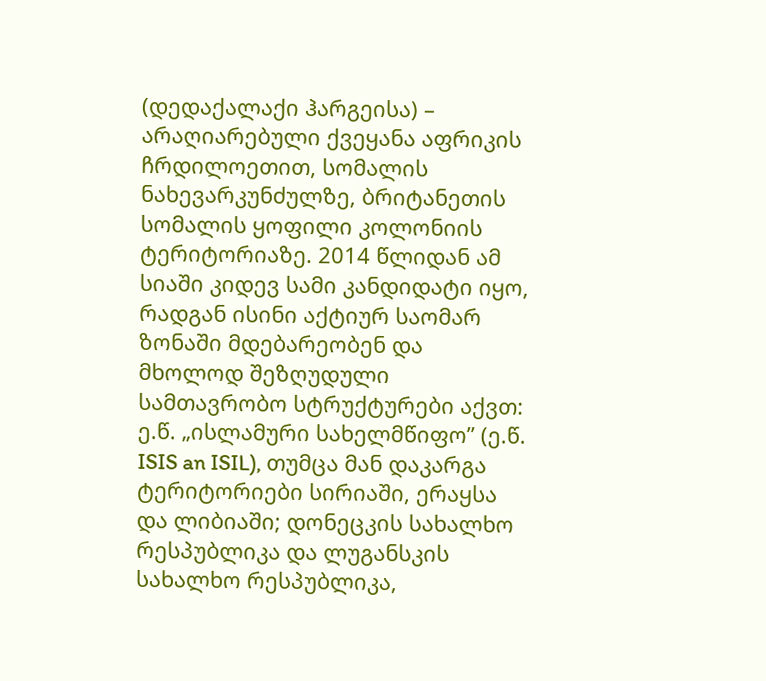(დედაქალაქი ჰარგეისა) – არაღიარებული ქვეყანა აფრიკის ჩრდილოეთით, სომალის ნახევარკუნძულზე, ბრიტანეთის სომალის ყოფილი კოლონიის ტერიტორიაზე. 2014 წლიდან ამ სიაში კიდევ სამი კანდიდატი იყო, რადგან ისინი აქტიურ საომარ ზონაში მდებარეობენ და მხოლოდ შეზღუდული სამთავრობო სტრუქტურები აქვთ: ე.წ. „ისლამური სახელმწიფო” (ე.წ. ISIS an ISIL), თუმცა მან დაკარგა ტერიტორიები სირიაში, ერაყსა და ლიბიაში; დონეცკის სახალხო რესპუბლიკა და ლუგანსკის სახალხო რესპუბლიკა,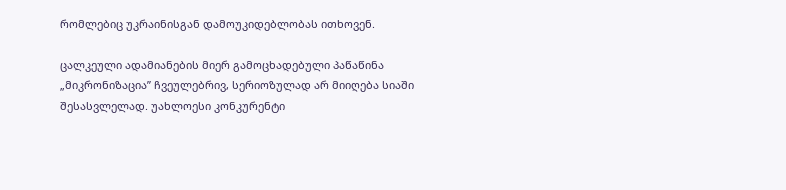რომლებიც უკრაინისგან დამოუკიდებლობას ითხოვენ.

ცალკეული ადამიანების მიერ გამოცხადებული პაწაწინა „მიკრონიზაცია” ჩვეულებრივ, სერიოზულად არ მიიღება სიაში შესასვლელად. უახლოესი კონკურენტი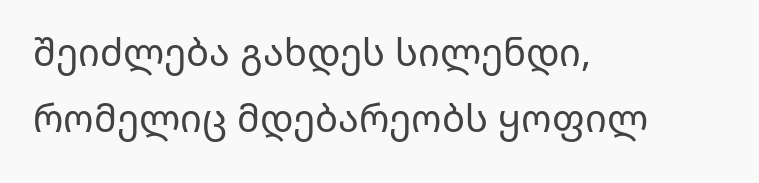შეიძლება გახდეს სილენდი, რომელიც მდებარეობს ყოფილ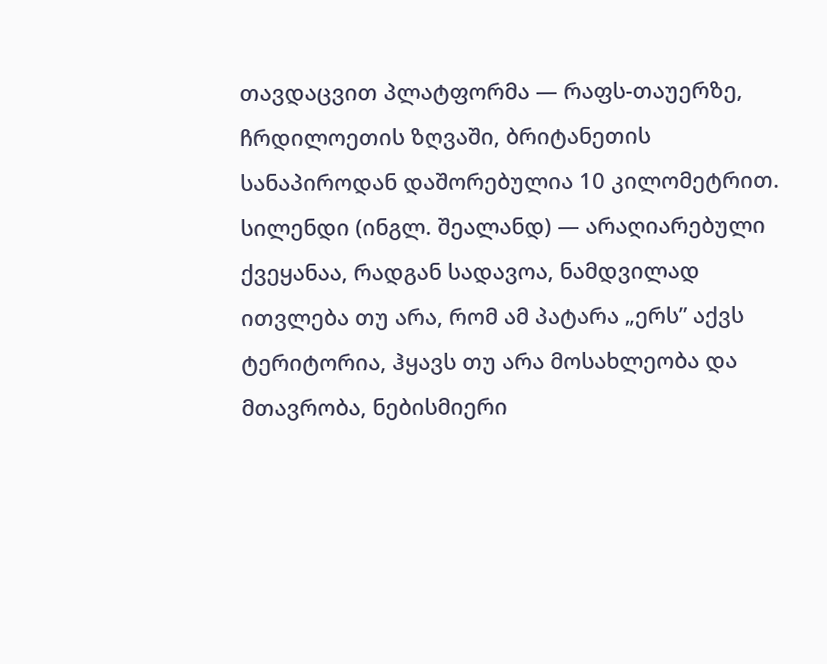თავდაცვით პლატფორმა — რაფს-თაუერზე, ჩრდილოეთის ზღვაში, ბრიტანეთის სანაპიროდან დაშორებულია 10 კილომეტრით. სილენდი (ინგლ. შეალანდ) — არაღიარებული ქვეყანაა, რადგან სადავოა, ნამდვილად ითვლება თუ არა, რომ ამ პატარა „ერს” აქვს ტერიტორია, ჰყავს თუ არა მოსახლეობა და მთავრობა, ნებისმიერი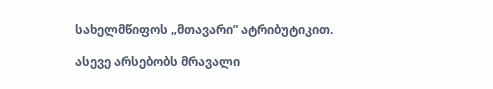სახელმწიფოს „მთავარი” ატრიბუტიკით.

ასევე არსებობს მრავალი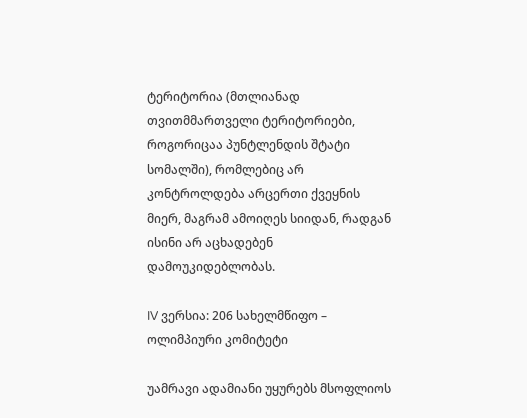ტერიტორია (მთლიანად თვითმმართველი ტერიტორიები, როგორიცაა პუნტლენდის შტატი სომალში), რომლებიც არ კონტროლდება არცერთი ქვეყნის მიერ, მაგრამ ამოიღეს სიიდან, რადგან ისინი არ აცხადებენ დამოუკიდებლობას.

IV ვერსია: 206 სახელმწიფო – ოლიმპიური კომიტეტი

უამრავი ადამიანი უყურებს მსოფლიოს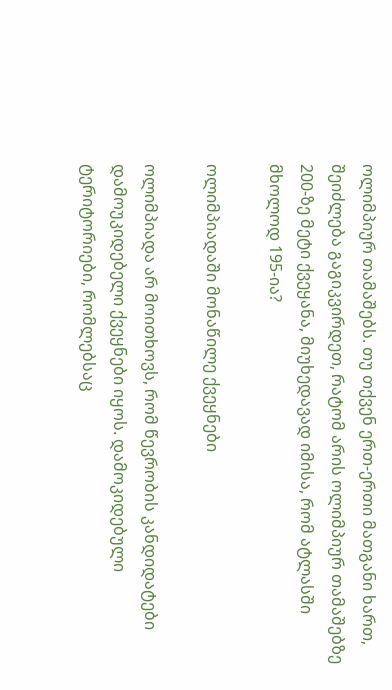ოლიმპიურ თამაშებს. თუ თქვენ ერთ-ერთი მათგანი ხართ, შეიძლება გაგიკვირდეთ, რატომ არის ოლიმპიურ თამაშებზე 200-ზე მეტი ქვეყანა, მიუხედავად იმისა, რომ ატლასში მხოლოდ 195-ია?

ოლიმპიადაში მონაწილე ქვეყნები

ოლიმპიადა არ მოითხოვს, რომ წევრობის კანდიდატები დამოუკიდებელი ქვეყნები იყოს. დამოკიდებული ტერიტორიები, რომლებსაც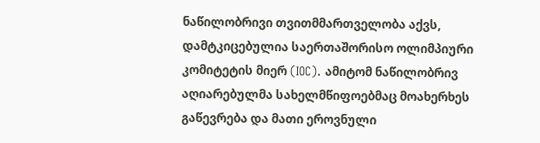ნაწილობრივი თვითმმართველობა აქვს, დამტკიცებულია საერთაშორისო ოლიმპიური კომიტეტის მიერ (IOC). ამიტომ ნაწილობრივ აღიარებულმა სახელმწიფოებმაც მოახერხეს გაწევრება და მათი ეროვნული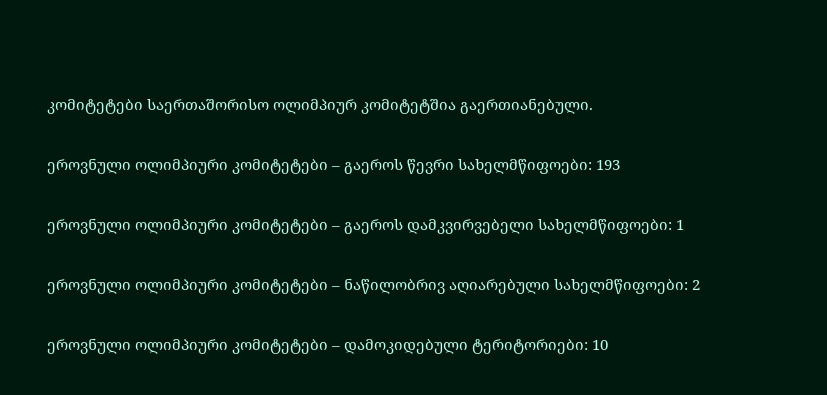კომიტეტები საერთაშორისო ოლიმპიურ კომიტეტშია გაერთიანებული.

ეროვნული ოლიმპიური კომიტეტები – გაეროს წევრი სახელმწიფოები: 193

ეროვნული ოლიმპიური კომიტეტები – გაეროს დამკვირვებელი სახელმწიფოები: 1

ეროვნული ოლიმპიური კომიტეტები – ნაწილობრივ აღიარებული სახელმწიფოები: 2

ეროვნული ოლიმპიური კომიტეტები – დამოკიდებული ტერიტორიები: 10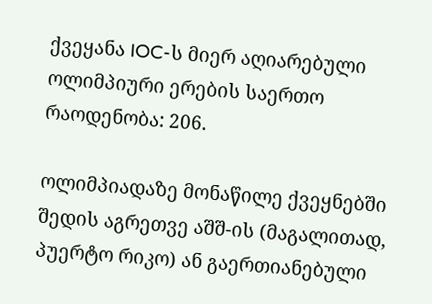ქვეყანა IOC-ს მიერ აღიარებული ოლიმპიური ერების საერთო რაოდენობა: 206.

ოლიმპიადაზე მონაწილე ქვეყნებში შედის აგრეთვე აშშ-ის (მაგალითად, პუერტო რიკო) ან გაერთიანებული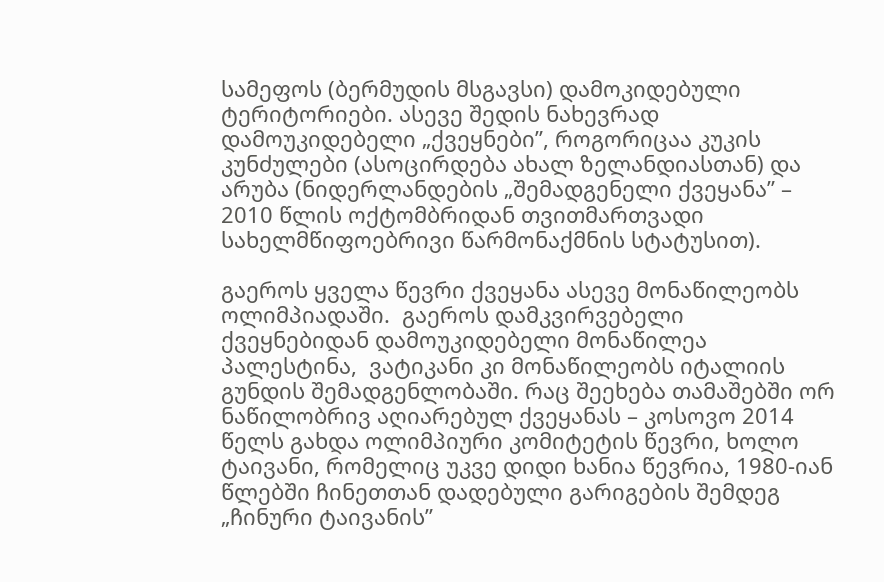სამეფოს (ბერმუდის მსგავსი) დამოკიდებული ტერიტორიები. ასევე შედის ნახევრად დამოუკიდებელი „ქვეყნები”, როგორიცაა კუკის კუნძულები (ასოცირდება ახალ ზელანდიასთან) და არუბა (ნიდერლანდების „შემადგენელი ქვეყანა” – 2010 წლის ოქტომბრიდან თვითმართვადი სახელმწიფოებრივი წარმონაქმნის სტატუსით).

გაეროს ყველა წევრი ქვეყანა ასევე მონაწილეობს ოლიმპიადაში.  გაეროს დამკვირვებელი ქვეყნებიდან დამოუკიდებელი მონაწილეა პალესტინა,  ვატიკანი კი მონაწილეობს იტალიის გუნდის შემადგენლობაში. რაც შეეხება თამაშებში ორ ნაწილობრივ აღიარებულ ქვეყანას – კოსოვო 2014 წელს გახდა ოლიმპიური კომიტეტის წევრი, ხოლო ტაივანი, რომელიც უკვე დიდი ხანია წევრია, 1980-იან წლებში ჩინეთთან დადებული გარიგების შემდეგ „ჩინური ტაივანის”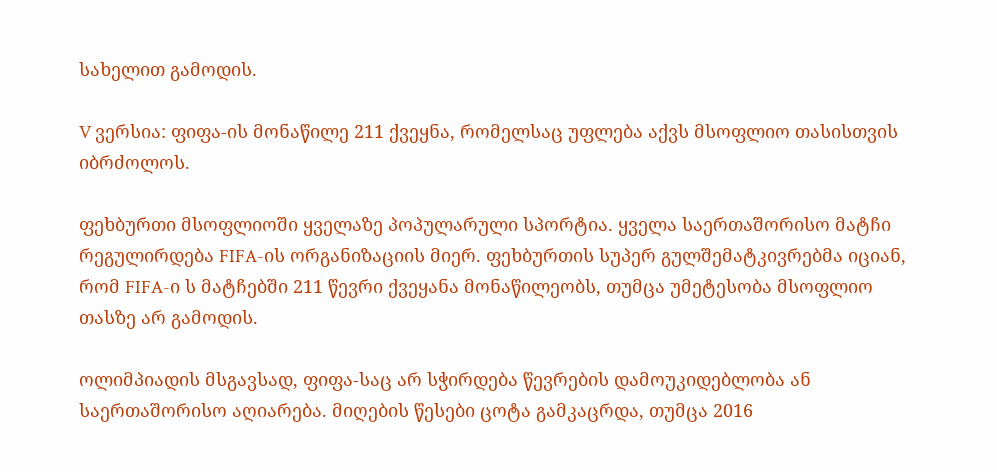სახელით გამოდის.

V ვერსია: ფიფა-ის მონაწილე 211 ქვეყნა, რომელსაც უფლება აქვს მსოფლიო თასისთვის იბრძოლოს.

ფეხბურთი მსოფლიოში ყველაზე პოპულარული სპორტია. ყველა საერთაშორისო მატჩი რეგულირდება FIFA-ის ორგანიზაციის მიერ. ფეხბურთის სუპერ გულშემატკივრებმა იციან, რომ FIFA-ი ს მატჩებში 211 წევრი ქვეყანა მონაწილეობს, თუმცა უმეტესობა მსოფლიო თასზე არ გამოდის.

ოლიმპიადის მსგავსად, ფიფა-საც არ სჭირდება წევრების დამოუკიდებლობა ან საერთაშორისო აღიარება. მიღების წესები ცოტა გამკაცრდა, თუმცა 2016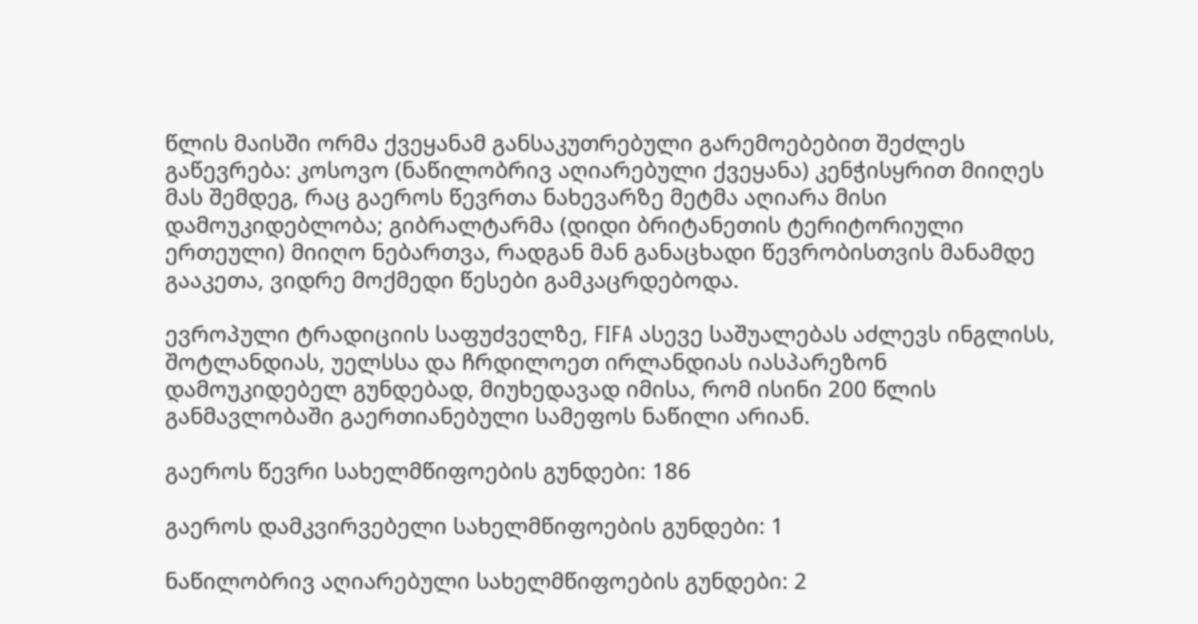წლის მაისში ორმა ქვეყანამ განსაკუთრებული გარემოებებით შეძლეს გაწევრება: კოსოვო (ნაწილობრივ აღიარებული ქვეყანა) კენჭისყრით მიიღეს მას შემდეგ, რაც გაეროს წევრთა ნახევარზე მეტმა აღიარა მისი დამოუკიდებლობა; გიბრალტარმა (დიდი ბრიტანეთის ტერიტორიული ერთეული) მიიღო ნებართვა, რადგან მან განაცხადი წევრობისთვის მანამდე გააკეთა, ვიდრე მოქმედი წესები გამკაცრდებოდა.

ევროპული ტრადიციის საფუძველზე, FIFA ასევე საშუალებას აძლევს ინგლისს, შოტლანდიას, უელსსა და ჩრდილოეთ ირლანდიას იასპარეზონ დამოუკიდებელ გუნდებად, მიუხედავად იმისა, რომ ისინი 200 წლის განმავლობაში გაერთიანებული სამეფოს ნაწილი არიან.

გაეროს წევრი სახელმწიფოების გუნდები: 186

გაეროს დამკვირვებელი სახელმწიფოების გუნდები: 1

ნაწილობრივ აღიარებული სახელმწიფოების გუნდები: 2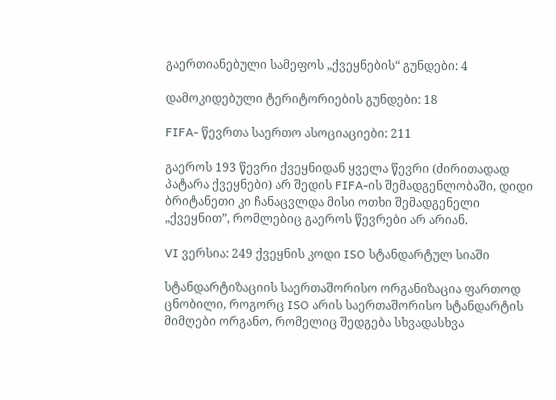გაერთიანებული სამეფოს „ქვეყნების“ გუნდები: 4

დამოკიდებული ტერიტორიების გუნდები: 18

FIFA- წევრთა საერთო ასოციაციები: 211

გაეროს 193 წევრი ქვეყნიდან ყველა წევრი (ძირითადად პატარა ქვეყნები) არ შედის FIFA-ის შემადგენლობაში, დიდი ბრიტანეთი კი ჩანაცვლდა მისი ოთხი შემადგენელი „ქვეყნით”, რომლებიც გაეროს წევრები არ არიან.

VI ვერსია: 249 ქვეყნის კოდი ISO სტანდარტულ სიაში

სტანდარტიზაციის საერთაშორისო ორგანიზაცია ფართოდ ცნობილი, როგორც ISO არის საერთაშორისო სტანდარტის მიმღები ორგანო, რომელიც შედგება სხვადასხვა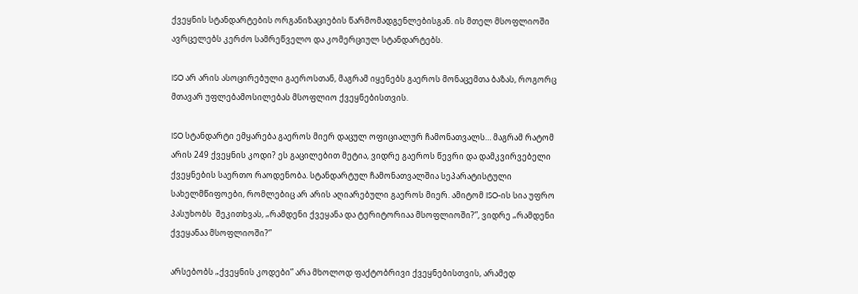ქვეყნის სტანდარტების ორგანიზაციების წარმომადგენლებისგან. ის მთელ მსოფლიოში ავრცელებს კერძო სამრეწველო და კომერციულ სტანდარტებს.

ISO არ არის ასოცირებული გაეროსთან, მაგრამ იყენებს გაეროს მონაცემთა ბაზას, როგორც მთავარ უფლებამოსილებას მსოფლიო ქვეყნებისთვის.

ISO სტანდარტი ემყარება გაეროს მიერ დაცულ ოფიციალურ ჩამონათვალს… მაგრამ რატომ არის 249 ქვეყნის კოდი? ეს გაცილებით მეტია, ვიდრე გაეროს წევრი და დამკვირვებელი ქვეყნების საერთო რაოდენობა. სტანდარტულ ჩამონათვალშია სეპარატისტული სახელმწიფოები, რომლებიც არ არის აღიარებული გაეროს მიერ. ამიტომ ISO-ის სია უფრო პასუხობს  შეკითხვას, „რამდენი ქვეყანა და ტერიტორიაა მსოფლიოში?”, ვიდრე „რამდენი ქვეყანაა მსოფლიოში?”

არსებობს „ქვეყნის კოდები” არა მხოლოდ ფაქტობრივი ქვეყნებისთვის, არამედ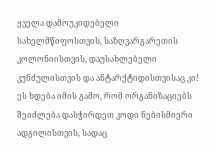ყველა დამოუკიდებელი სახელმწიფოსთვის, საზღვარგარეთის კოლონიისთვის, დაუსახლებელი კუნძულისთვის და ანტარქტიდისთვისაც კი! ეს ხდება იმის გამო, რომ ორგანიზაციებს შეიძლება დასჭირდეთ კოდი ნებისმიერი ადგილისთვის, სადაც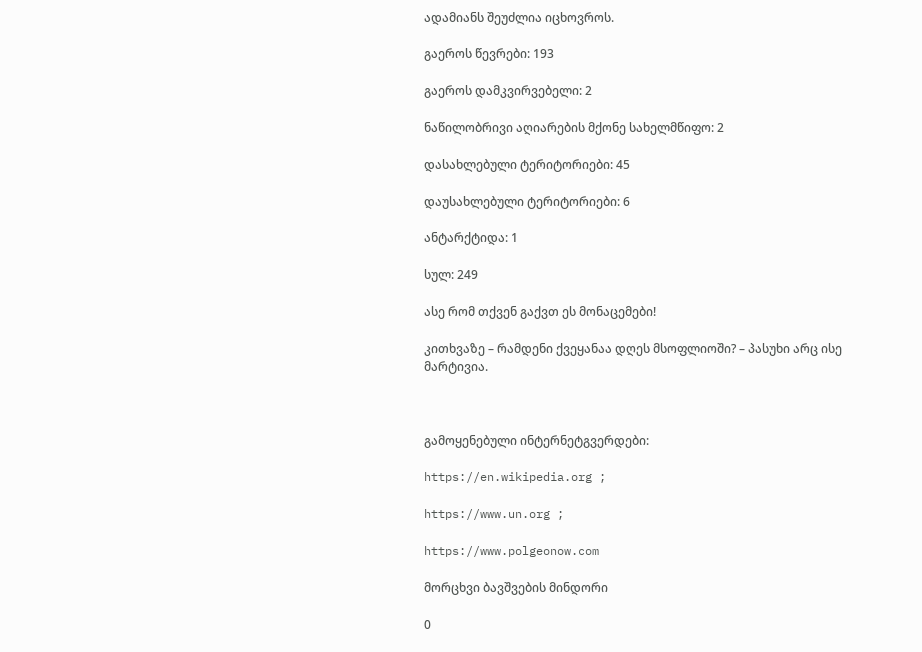ადამიანს შეუძლია იცხოვროს.

გაეროს წევრები: 193

გაეროს დამკვირვებელი: 2

ნაწილობრივი აღიარების მქონე სახელმწიფო: 2

დასახლებული ტერიტორიები: 45

დაუსახლებული ტერიტორიები: 6

ანტარქტიდა: 1

სულ: 249

ასე რომ თქვენ გაქვთ ეს მონაცემები!

კითხვაზე – რამდენი ქვეყანაა დღეს მსოფლიოში? – პასუხი არც ისე მარტივია.



გამოყენებული ინტერნეტგვერდები:

https://en.wikipedia.org ;

https://www.un.org ;

https://www.polgeonow.com

მორცხვი ბავშვების მინდორი

0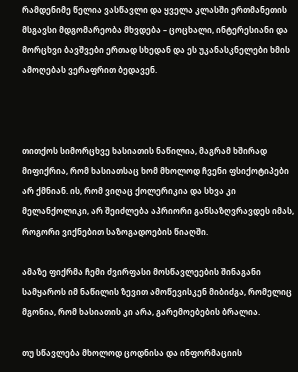რამდენიმე წელია ვასწავლი და ყველა კლასში ერთმანეთის მსგავსი მდგომარეობა მხვდება – ცოცხალი, ინტერესიანი და მორცხვი ბავშვები ერთად სხედან და ეს უკანასკნელები ხმის ამოღებას ვერაფრით ბედავენ.



თითქოს სიმორცხვე ხასიათის ნაწილია, მაგრამ ხშირად მიფიქრია, რომ ხასიათსაც ხომ მხოლოდ ჩვენი ფსიქოტიპები არ ქმნიან. ის, რომ ვიღაც ქოლერიკია და სხვა კი მელანქოლიკი, არ შეიძლება აპრიორი განსაზღვრავდეს იმას, როგორი ვიქნებით საზოგადოების წიაღში.

ამაზე ფიქრმა ჩემი ძვირფასი მოსწავლეების შინაგანი სამყაროს იმ ნაწილის ზევით ამოწევისკენ მიბიძგა, რომელიც მგონია, რომ ხასიათის კი არა, გარემოებების ბრალია.

თუ სწავლება მხოლოდ ცოდნისა და ინფორმაციის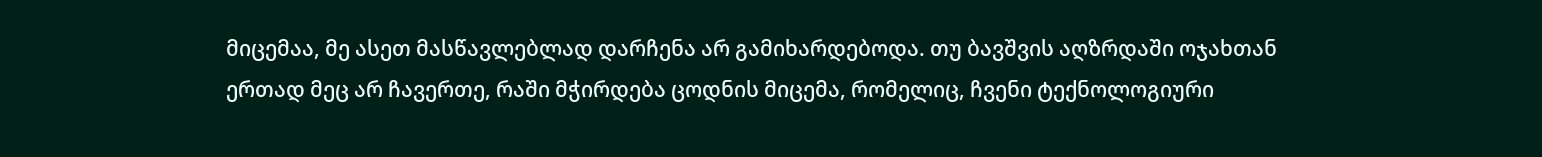მიცემაა, მე ასეთ მასწავლებლად დარჩენა არ გამიხარდებოდა. თუ ბავშვის აღზრდაში ოჯახთან ერთად მეც არ ჩავერთე, რაში მჭირდება ცოდნის მიცემა, რომელიც, ჩვენი ტექნოლოგიური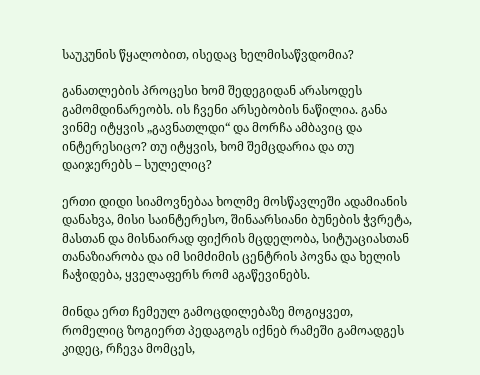საუკუნის წყალობით, ისედაც ხელმისაწვდომია?

განათლების პროცესი ხომ შედეგიდან არასოდეს გამომდინარეობს. ის ჩვენი არსებობის ნაწილია. განა ვინმე იტყვის „გავნათლდი“ და მორჩა ამბავიც და ინტერესიცო? თუ იტყვის, ხომ შემცდარია და თუ დაიჯერებს – სულელიც?

ერთი დიდი სიამოვნებაა ხოლმე მოსწავლეში ადამიანის დანახვა, მისი საინტერესო, შინაარსიანი ბუნების ჭვრეტა, მასთან და მისნაირად ფიქრის მცდელობა, სიტუაციასთან თანაზიარობა და იმ სიმძიმის ცენტრის პოვნა და ხელის ჩაჭიდება, ყველაფერს რომ აგაწევინებს.

მინდა ერთ ჩემეულ გამოცდილებაზე მოგიყვეთ, რომელიც ზოგიერთ პედაგოგს იქნებ რამეში გამოადგეს კიდეც, რჩევა მომცეს,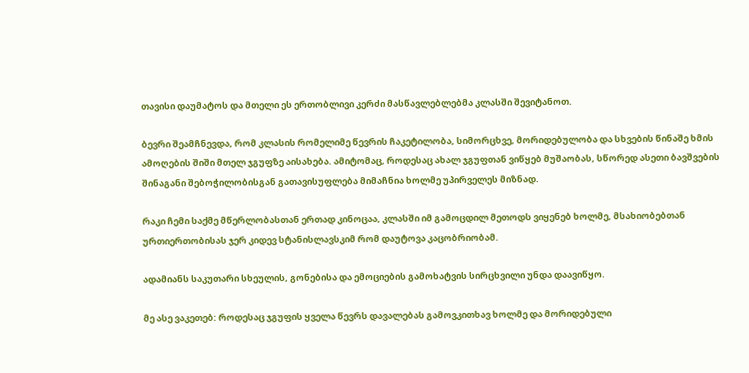თავისი დაუმატოს და მთელი ეს ერთობლივი კერძი მასწავლებლებმა კლასში შევიტანოთ.

ბევრი შეამჩნევდა, რომ კლასის რომელიმე წევრის ჩაკეტილობა, სიმორცხვე, მორიდებულობა და სხვების წინაშე ხმის ამოღების შიში მთელ ჯგუფზე აისახება. ამიტომაც, როდესაც ახალ ჯგუფთან ვიწყებ მუშაობას, სწორედ ასეთი ბავშვების შინაგანი შებოჭილობისგან გათავისუფლება მიმაჩნია ხოლმე უპირველეს მიზნად.

რაკი ჩემი საქმე მწერლობასთან ერთად კინოცაა, კლასში იმ გამოცდილ მეთოდს ვიყენებ ხოლმე, მსახიობებთან ურთიერთობისას ჯერ კიდევ სტანისლავსკიმ რომ დაუტოვა კაცობრიობამ.

ადამიანს საკუთარი სხეულის, გონებისა და ემოციების გამოხატვის სირცხვილი უნდა დაავიწყო.

მე ასე ვაკეთებ: როდესაც ჯგუფის ყველა წევრს დავალებას გამოვკითხავ ხოლმე და მორიდებული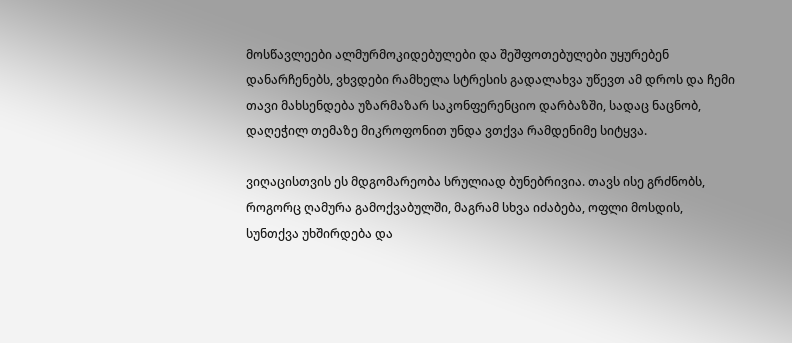მოსწავლეები ალმურმოკიდებულები და შეშფოთებულები უყურებენ დანარჩენებს, ვხვდები რამხელა სტრესის გადალახვა უწევთ ამ დროს და ჩემი თავი მახსენდება უზარმაზარ საკონფერენციო დარბაზში, სადაც ნაცნობ, დაღეჭილ თემაზე მიკროფონით უნდა ვთქვა რამდენიმე სიტყვა.

ვიღაცისთვის ეს მდგომარეობა სრულიად ბუნებრივია. თავს ისე გრძნობს, როგორც ღამურა გამოქვაბულში, მაგრამ სხვა იძაბება, ოფლი მოსდის, სუნთქვა უხშირდება და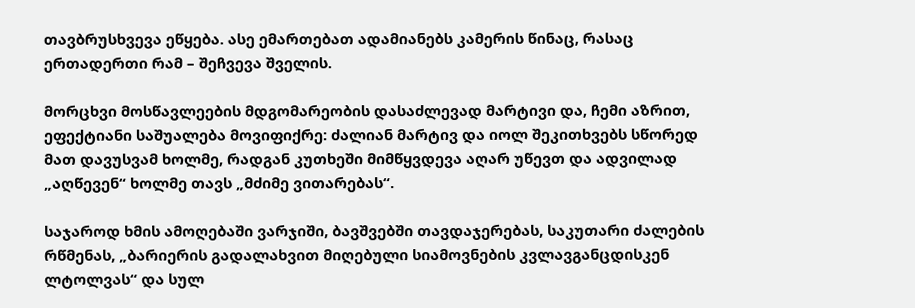თავბრუსხვევა ეწყება. ასე ემართებათ ადამიანებს კამერის წინაც, რასაც ერთადერთი რამ – შეჩვევა შველის.

მორცხვი მოსწავლეების მდგომარეობის დასაძლევად მარტივი და, ჩემი აზრით, ეფექტიანი საშუალება მოვიფიქრე: ძალიან მარტივ და იოლ შეკითხვებს სწორედ მათ დავუსვამ ხოლმე, რადგან კუთხეში მიმწყვდევა აღარ უწევთ და ადვილად „აღწევენ“ ხოლმე თავს „მძიმე ვითარებას“.

საჯაროდ ხმის ამოღებაში ვარჯიში, ბავშვებში თავდაჯერებას, საკუთარი ძალების რწმენას, „ბარიერის გადალახვით მიღებული სიამოვნების კვლავგანცდისკენ ლტოლვას“ და სულ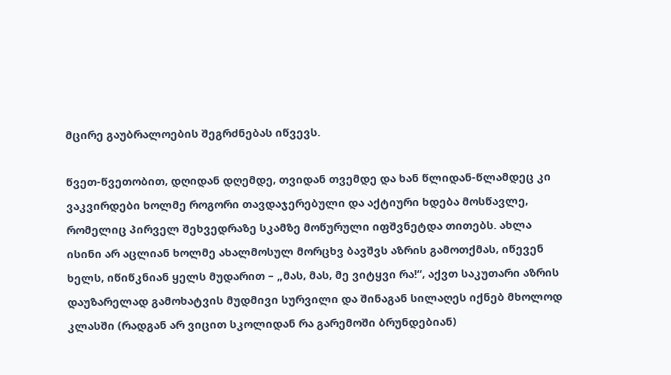მცირე გაუბრალოების შეგრძნებას იწვევს.

წვეთ-წვეთობით, დღიდან დღემდე, თვიდან თვემდე და ხან წლიდან-წლამდეც კი ვაკვირდები ხოლმე როგორი თავდაჯერებული და აქტიური ხდება მოსწავლე, რომელიც პირველ შეხვედრაზე სკამზე მოწურული იფშვნეტდა თითებს. ახლა ისინი არ აცლიან ხოლმე ახალმოსულ მორცხვ ბავშვს აზრის გამოთქმას, იწევენ ხელს, იწიწკნიან ყელს მუდარით – „მას, მას, მე ვიტყვი რა!“, აქვთ საკუთარი აზრის დაუზარელად გამოხატვის მუდმივი სურვილი და შინაგან სილაღეს იქნებ მხოლოდ კლასში (რადგან არ ვიცით სკოლიდან რა გარემოში ბრუნდებიან)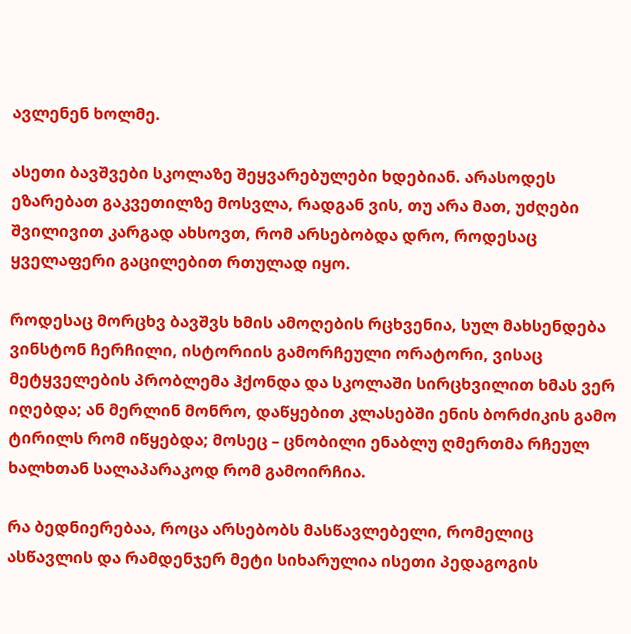ავლენენ ხოლმე.

ასეთი ბავშვები სკოლაზე შეყვარებულები ხდებიან. არასოდეს ეზარებათ გაკვეთილზე მოსვლა, რადგან ვის, თუ არა მათ, უძღები შვილივით კარგად ახსოვთ, რომ არსებობდა დრო, როდესაც ყველაფერი გაცილებით რთულად იყო.

როდესაც მორცხვ ბავშვს ხმის ამოღების რცხვენია, სულ მახსენდება ვინსტონ ჩერჩილი, ისტორიის გამორჩეული ორატორი, ვისაც მეტყველების პრობლემა ჰქონდა და სკოლაში სირცხვილით ხმას ვერ იღებდა; ან მერლინ მონრო, დაწყებით კლასებში ენის ბორძიკის გამო ტირილს რომ იწყებდა; მოსეც – ცნობილი ენაბლუ ღმერთმა რჩეულ ხალხთან სალაპარაკოდ რომ გამოირჩია.

რა ბედნიერებაა, როცა არსებობს მასწავლებელი, რომელიც ასწავლის და რამდენჯერ მეტი სიხარულია ისეთი პედაგოგის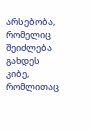არსებობა, რომელიც შეიძლება გახდეს კიბე, რომლითაც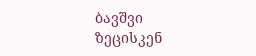ბავშვი ზეცისკენ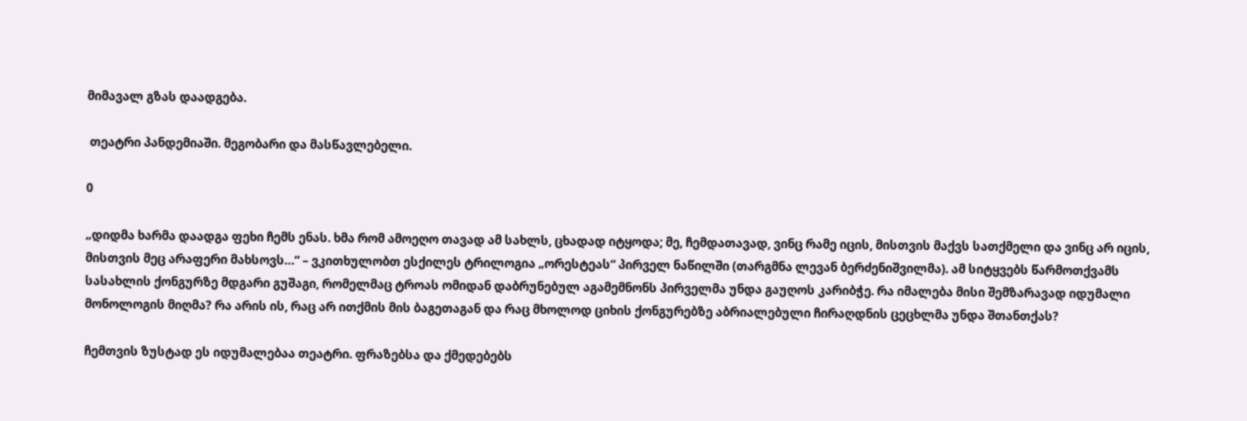მიმავალ გზას დაადგება.

 თეატრი პანდემიაში. მეგობარი და მასწავლებელი.

0

„დიდმა ხარმა დაადგა ფეხი ჩემს ენას. ხმა რომ ამოეღო თავად ამ სახლს, ცხადად იტყოდა; მე, ჩემდათავად, ვინც რამე იცის, მისთვის მაქვს სათქმელი და ვინც არ იცის, მისთვის მეც არაფერი მახსოვს…“ – ვკითხულობთ ესქილეს ტრილოგია „ორესტეას“ პირველ ნაწილში (თარგმნა ლევან ბერძენიშვილმა). ამ სიტყვებს წარმოთქვამს სასახლის ქონგურზე მდგარი გუშაგი, რომელმაც ტროას ომიდან დაბრუნებულ აგამემნონს პირველმა უნდა გაუღოს კარიბჭე. რა იმალება მისი შემზარავად იდუმალი მონოლოგის მიღმა? რა არის ის, რაც არ ითქმის მის ბაგეთაგან და რაც მხოლოდ ციხის ქონგურებზე აბრიალებული ჩირაღდნის ცეცხლმა უნდა შთანთქას?

ჩემთვის ზუსტად ეს იდუმალებაა თეატრი. ფრაზებსა და ქმედებებს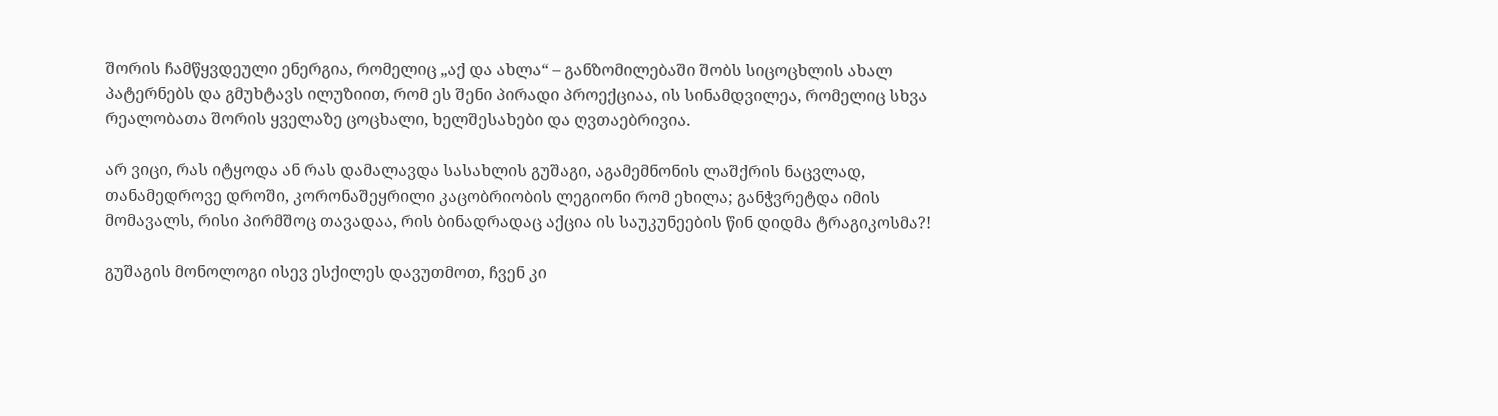შორის ჩამწყვდეული ენერგია, რომელიც „აქ და ახლა“ – განზომილებაში შობს სიცოცხლის ახალ პატერნებს და გმუხტავს ილუზიით, რომ ეს შენი პირადი პროექციაა, ის სინამდვილეა, რომელიც სხვა რეალობათა შორის ყველაზე ცოცხალი, ხელშესახები და ღვთაებრივია.

არ ვიცი, რას იტყოდა ან რას დამალავდა სასახლის გუშაგი, აგამემნონის ლაშქრის ნაცვლად, თანამედროვე დროში, კორონაშეყრილი კაცობრიობის ლეგიონი რომ ეხილა; განჭვრეტდა იმის მომავალს, რისი პირმშოც თავადაა, რის ბინადრადაც აქცია ის საუკუნეების წინ დიდმა ტრაგიკოსმა?!

გუშაგის მონოლოგი ისევ ესქილეს დავუთმოთ, ჩვენ კი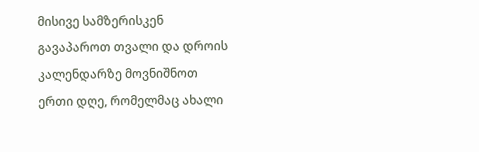მისივე სამზერისკენ გავაპაროთ თვალი და დროის კალენდარზე მოვნიშნოთ ერთი დღე, რომელმაც ახალი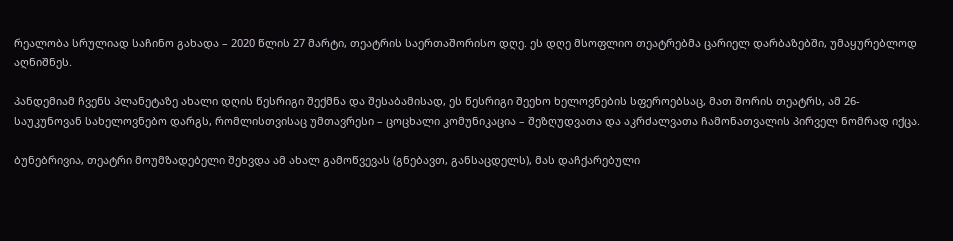რეალობა სრულიად საჩინო გახადა – 2020 წლის 27 მარტი, თეატრის საერთაშორისო დღე. ეს დღე მსოფლიო თეატრებმა ცარიელ დარბაზებში, უმაყურებლოდ აღნიშნეს.

პანდემიამ ჩვენს პლანეტაზე ახალი დღის წესრიგი შექმნა და შესაბამისად, ეს წესრიგი შეეხო ხელოვნების სფეროებსაც, მათ შორის თეატრს, ამ 26-საუკუნოვან სახელოვნებო დარგს, რომლისთვისაც უმთავრესი – ცოცხალი კომუნიკაცია – შეზღუდვათა და აკრძალვათა ჩამონათვალის პირველ ნომრად იქცა.

ბუნებრივია, თეატრი მოუმზადებელი შეხვდა ამ ახალ გამოწვევას (გნებავთ, განსაცდელს), მას დაჩქარებული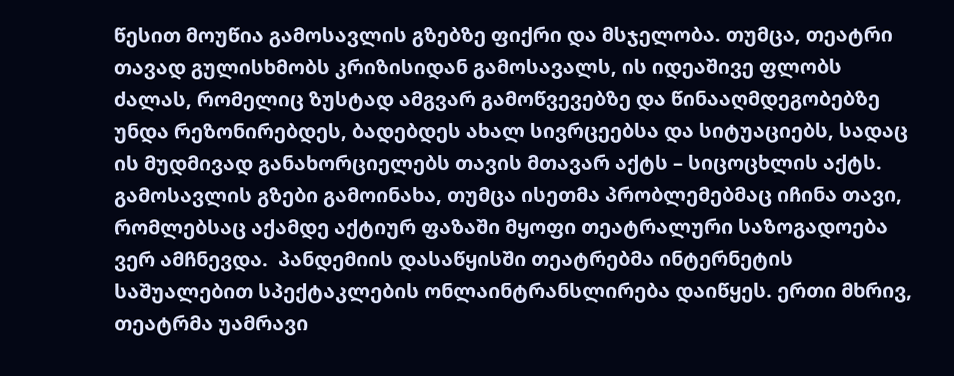წესით მოუწია გამოსავლის გზებზე ფიქრი და მსჯელობა. თუმცა, თეატრი თავად გულისხმობს კრიზისიდან გამოსავალს, ის იდეაშივე ფლობს ძალას, რომელიც ზუსტად ამგვარ გამოწვევებზე და წინააღმდეგობებზე უნდა რეზონირებდეს, ბადებდეს ახალ სივრცეებსა და სიტუაციებს, სადაც ის მუდმივად განახორციელებს თავის მთავარ აქტს – სიცოცხლის აქტს. გამოსავლის გზები გამოინახა, თუმცა ისეთმა პრობლემებმაც იჩინა თავი, რომლებსაც აქამდე აქტიურ ფაზაში მყოფი თეატრალური საზოგადოება ვერ ამჩნევდა.  პანდემიის დასაწყისში თეატრებმა ინტერნეტის საშუალებით სპექტაკლების ონლაინტრანსლირება დაიწყეს. ერთი მხრივ, თეატრმა უამრავი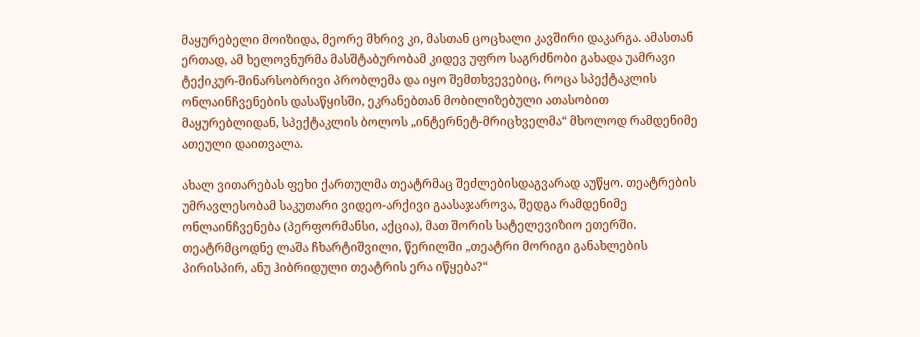მაყურებელი მოიზიდა, მეორე მხრივ კი, მასთან ცოცხალი კავშირი დაკარგა. ამასთან ერთად, ამ ხელოვნურმა მასშტაბურობამ კიდევ უფრო საგრძნობი გახადა უამრავი ტექიკურ-შინარსობრივი პრობლემა და იყო შემთხვევებიც, როცა სპექტაკლის ონლაინჩვენების დასაწყისში, ეკრანებთან მობილიზებული ათასობით მაყურებლიდან, სპექტაკლის ბოლოს „ინტერნეტ-მრიცხველმა“ მხოლოდ რამდენიმე ათეული დაითვალა.

ახალ ვითარებას ფეხი ქართულმა თეატრმაც შეძლებისდაგვარად აუწყო. თეატრების უმრავლესობამ საკუთარი ვიდეო-არქივი გაასაჯაროვა, შედგა რამდენიმე ონლაინჩვენება (პერფორმანსი, აქცია), მათ შორის სატელევიზიო ეთერში. თეატრმცოდნე ლაშა ჩხარტიშვილი, წერილში „თეატრი მორიგი განახლების პირისპირ, ანუ ჰიბრიდული თეატრის ერა იწყება?“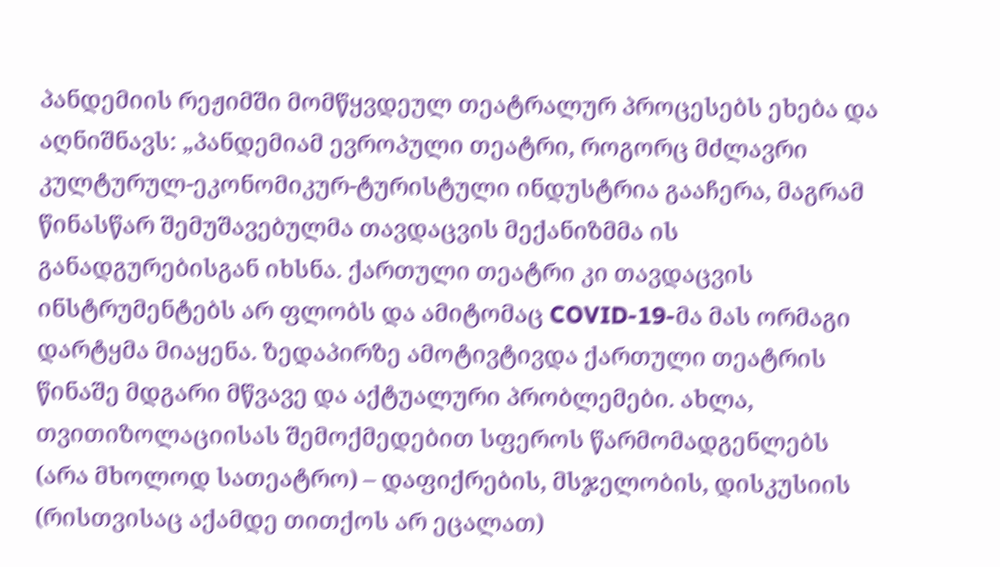პანდემიის რეჟიმში მომწყვდეულ თეატრალურ პროცესებს ეხება და აღნიშნავს: „პანდემიამ ევროპული თეატრი, როგორც მძლავრი კულტურულ-ეკონომიკურ-ტურისტული ინდუსტრია გააჩერა, მაგრამ წინასწარ შემუშავებულმა თავდაცვის მექანიზმმა ის განადგურებისგან იხსნა. ქართული თეატრი კი თავდაცვის ინსტრუმენტებს არ ფლობს და ამიტომაც COVID-19-მა მას ორმაგი დარტყმა მიაყენა. ზედაპირზე ამოტივტივდა ქართული თეატრის წინაშე მდგარი მწვავე და აქტუალური პრობლემები. ახლა, თვითიზოლაციისას შემოქმედებით სფეროს წარმომადგენლებს (არა მხოლოდ სათეატრო) – დაფიქრების, მსჯელობის, დისკუსიის (რისთვისაც აქამდე თითქოს არ ეცალათ)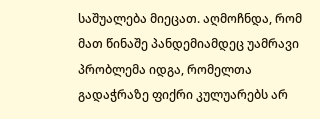საშუალება მიეცათ. აღმოჩნდა, რომ მათ წინაშე პანდემიამდეც უამრავი პრობლემა იდგა, რომელთა გადაჭრაზე ფიქრი კულუარებს არ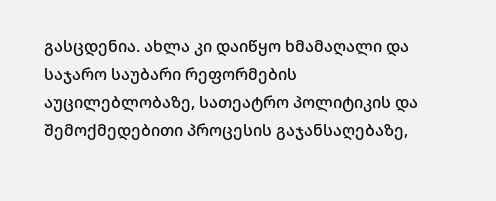გასცდენია. ახლა კი დაიწყო ხმამაღალი და საჯარო საუბარი რეფორმების აუცილებლობაზე, სათეატრო პოლიტიკის და შემოქმედებითი პროცესის გაჯანსაღებაზე,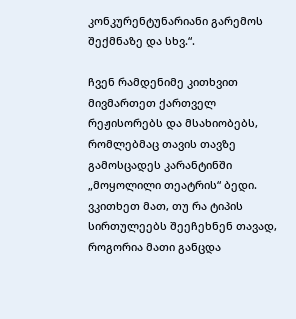კონკურენტუნარიანი გარემოს შექმნაზე და სხვ.“.

ჩვენ რამდენიმე კითხვით მივმართეთ ქართველ რეჟისორებს და მსახიობებს, რომლებმაც თავის თავზე გამოსცადეს კარანტინში „მოყოლილი თეატრის“ ბედი.  ვკითხეთ მათ, თუ რა ტიპის სირთულეებს შეეჩეხნენ თავად, როგორია მათი განცდა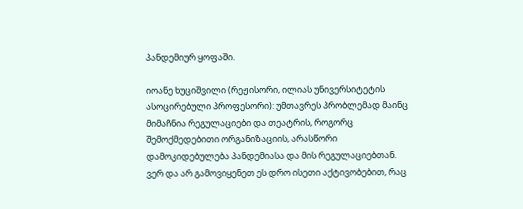პანდემიურ ყოფაში.

იოანე ხუციშვილი (რეჟისორი, ილიას უნივერსიტეტის ასოცირებული პროფესორი): უმთავრეს პრობლემად მაინც მიმაჩნია რეგულაციები და თეატრის, როგორც შემოქმედებითი ორგანიზაციის, არასწორი დამოკიდებულება პანდემიასა და მის რეგულაციებთან. ვერ და არ გამოვიყენეთ ეს დრო ისეთი აქტივობებით, რაც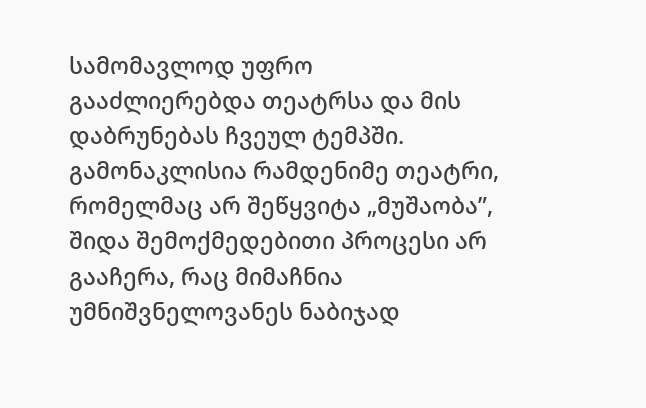სამომავლოდ უფრო გააძლიერებდა თეატრსა და მის დაბრუნებას ჩვეულ ტემპში. გამონაკლისია რამდენიმე თეატრი, რომელმაც არ შეწყვიტა „მუშაობა”, შიდა შემოქმედებითი პროცესი არ გააჩერა, რაც მიმაჩნია უმნიშვნელოვანეს ნაბიჯად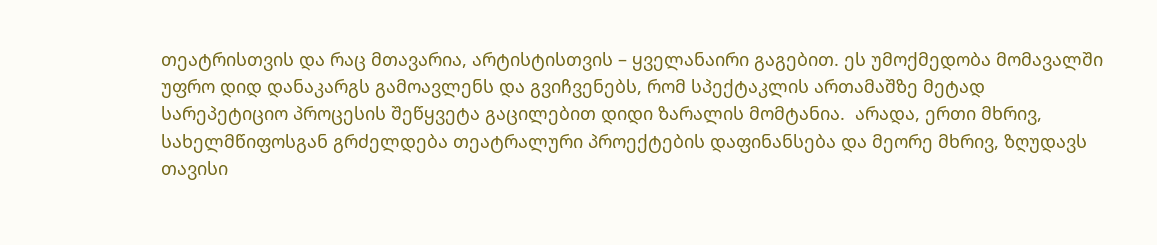თეატრისთვის და რაც მთავარია, არტისტისთვის – ყველანაირი გაგებით. ეს უმოქმედობა მომავალში უფრო დიდ დანაკარგს გამოავლენს და გვიჩვენებს, რომ სპექტაკლის ართამაშზე მეტად სარეპეტიციო პროცესის შეწყვეტა გაცილებით დიდი ზარალის მომტანია.  არადა, ერთი მხრივ, სახელმწიფოსგან გრძელდება თეატრალური პროექტების დაფინანსება და მეორე მხრივ, ზღუდავს თავისი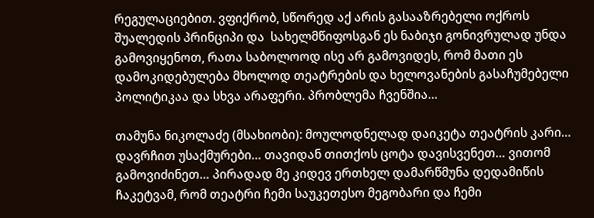რეგულაციებით. ვფიქრობ, სწორედ აქ არის გასააზრებელი ოქროს შუალედის პრინციპი და  სახელმწიფოსგან ეს ნაბიჯი გონივრულად უნდა გამოვიყენოთ, რათა საბოლოოდ ისე არ გამოვიდეს, რომ მათი ეს დამოკიდებულება მხოლოდ თეატრების და ხელოვანების გასაჩუმებელი პოლიტიკაა და სხვა არაფერი. პრობლემა ჩვენშია…

თამუნა ნიკოლაძე (მსახიობი): მოულოდნელად დაიკეტა თეატრის კარი… დავრჩით უსაქმურები… თავიდან თითქოს ცოტა დავისვენეთ… ვითომ გამოვიძინეთ… პირადად მე კიდევ ერთხელ დამარწმუნა დედამიწის ჩაკეტვამ, რომ თეატრი ჩემი საუკეთესო მეგობარი და ჩემი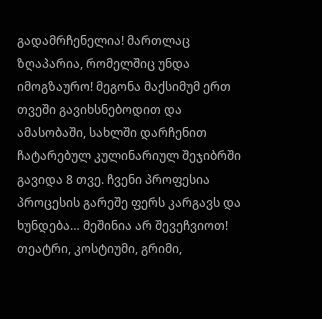გადამრჩენელია! მართლაც ზღაპარია, რომელშიც უნდა იმოგზაურო! მეგონა მაქსიმუმ ერთ თვეში გავიხსნებოდით და ამასობაში, სახლში დარჩენით ჩატარებულ კულინარიულ შეჯიბრში გავიდა 8 თვე. ჩვენი პროფესია პროცესის გარეშე ფერს კარგავს და ხუნდება… მეშინია არ შევეჩვიოთ! თეატრი, კოსტიუმი, გრიმი,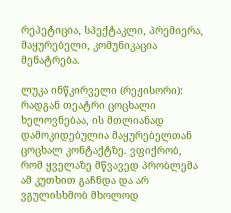რეპეტიცია, სპექტაკლი, პრემიერა, მაყურებელი, კომუნიკაცია მენატრება.

ლუკა ინწკირველი (რეჟისორი):  რადგან თეატრი ცოცხალი ხელოვნებაა, ის მთლიანად  დამოკიდებულია მაყურებელთან ცოცხალ კონტაქტზე. ვფიქრობ, რომ ყველაზე მწვავედ პრობლემა ამ კუთხით გაჩნდა და არ ვგულისხმობ მხოლოდ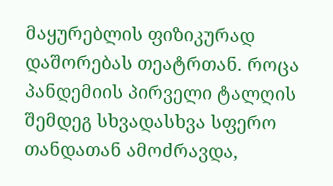მაყურებლის ფიზიკურად დაშორებას თეატრთან. როცა პანდემიის პირველი ტალღის შემდეგ სხვადასხვა სფერო თანდათან ამოძრავდა,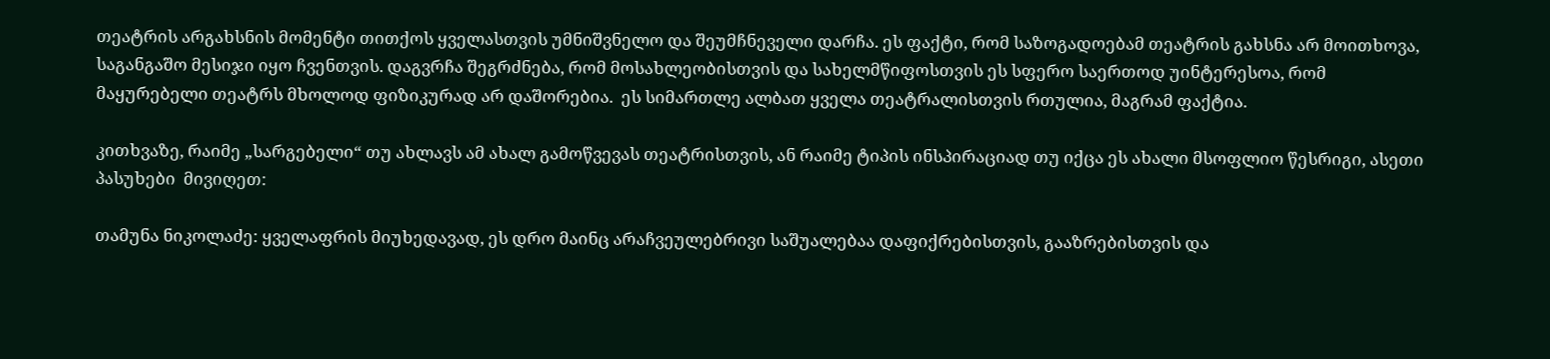თეატრის არგახსნის მომენტი თითქოს ყველასთვის უმნიშვნელო და შეუმჩნეველი დარჩა. ეს ფაქტი, რომ საზოგადოებამ თეატრის გახსნა არ მოითხოვა, საგანგაშო მესიჯი იყო ჩვენთვის. დაგვრჩა შეგრძნება, რომ მოსახლეობისთვის და სახელმწიფოსთვის ეს სფერო საერთოდ უინტერესოა, რომ მაყურებელი თეატრს მხოლოდ ფიზიკურად არ დაშორებია.  ეს სიმართლე ალბათ ყველა თეატრალისთვის რთულია, მაგრამ ფაქტია.

კითხვაზე, რაიმე „სარგებელი“ თუ ახლავს ამ ახალ გამოწვევას თეატრისთვის, ან რაიმე ტიპის ინსპირაციად თუ იქცა ეს ახალი მსოფლიო წესრიგი, ასეთი პასუხები  მივიღეთ:

თამუნა ნიკოლაძე: ყველაფრის მიუხედავად, ეს დრო მაინც არაჩვეულებრივი საშუალებაა დაფიქრებისთვის, გააზრებისთვის და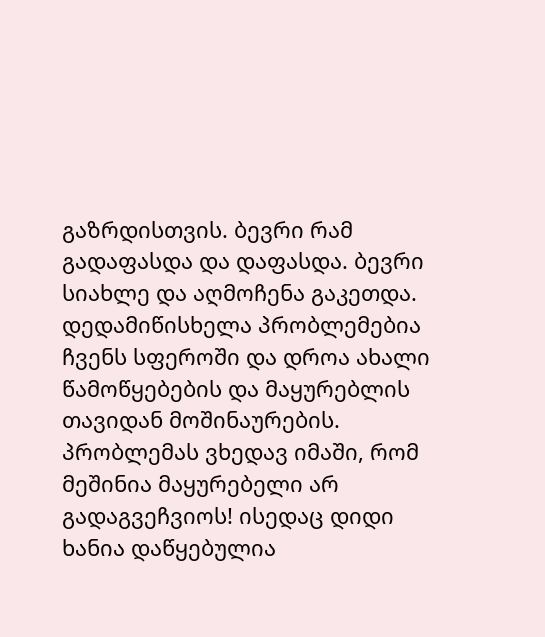გაზრდისთვის. ბევრი რამ გადაფასდა და დაფასდა. ბევრი სიახლე და აღმოჩენა გაკეთდა. დედამიწისხელა პრობლემებია ჩვენს სფეროში და დროა ახალი წამოწყებების და მაყურებლის თავიდან მოშინაურების. პრობლემას ვხედავ იმაში, რომ მეშინია მაყურებელი არ გადაგვეჩვიოს! ისედაც დიდი ხანია დაწყებულია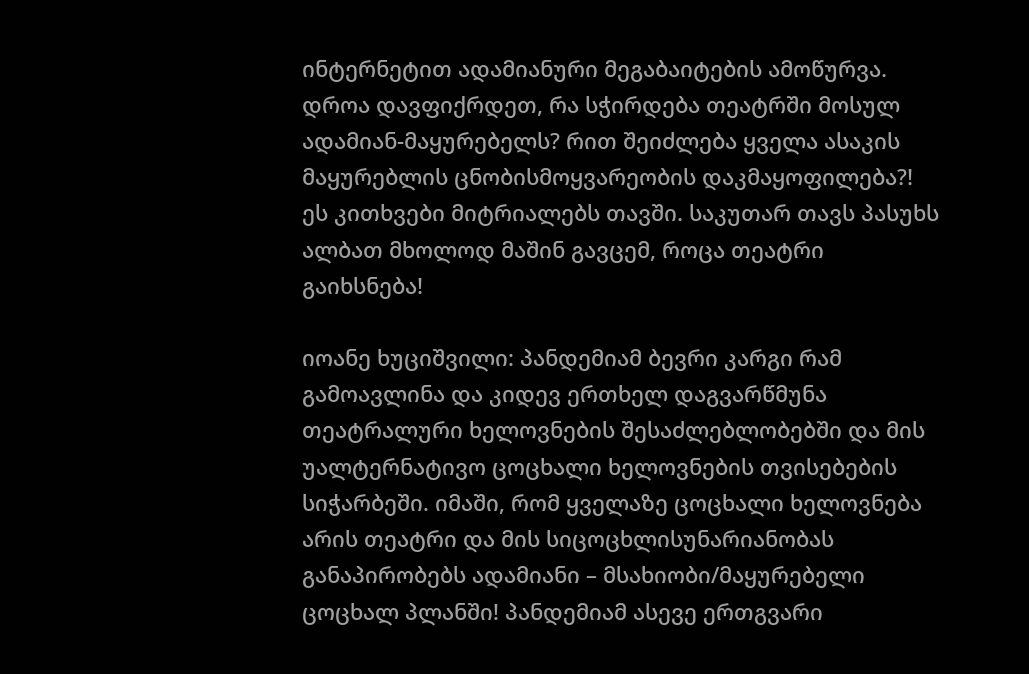ინტერნეტით ადამიანური მეგაბაიტების ამოწურვა. დროა დავფიქრდეთ, რა სჭირდება თეატრში მოსულ ადამიან-მაყურებელს? რით შეიძლება ყველა ასაკის მაყურებლის ცნობისმოყვარეობის დაკმაყოფილება?! ეს კითხვები მიტრიალებს თავში. საკუთარ თავს პასუხს ალბათ მხოლოდ მაშინ გავცემ, როცა თეატრი გაიხსნება!

იოანე ხუციშვილი: პანდემიამ ბევრი კარგი რამ გამოავლინა და კიდევ ერთხელ დაგვარწმუნა თეატრალური ხელოვნების შესაძლებლობებში და მის უალტერნატივო ცოცხალი ხელოვნების თვისებების სიჭარბეში. იმაში, რომ ყველაზე ცოცხალი ხელოვნება არის თეატრი და მის სიცოცხლისუნარიანობას განაპირობებს ადამიანი – მსახიობი/მაყურებელი ცოცხალ პლანში! პანდემიამ ასევე ერთგვარი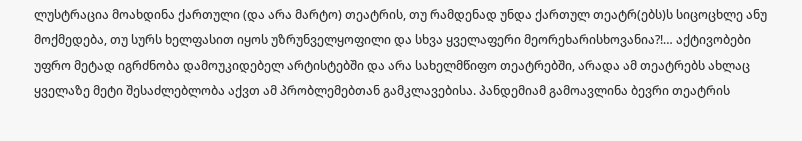ლუსტრაცია მოახდინა ქართული (და არა მარტო) თეატრის, თუ რამდენად უნდა ქართულ თეატრ(ებს)ს სიცოცხლე ანუ მოქმედება, თუ სურს ხელფასით იყოს უზრუნველყოფილი და სხვა ყველაფერი მეორეხარისხოვანია?!… აქტივობები უფრო მეტად იგრძნობა დამოუკიდებელ არტისტებში და არა სახელმწიფო თეატრებში, არადა ამ თეატრებს ახლაც ყველაზე მეტი შესაძლებლობა აქვთ ამ პრობლემებთან გამკლავებისა. პანდემიამ გამოავლინა ბევრი თეატრის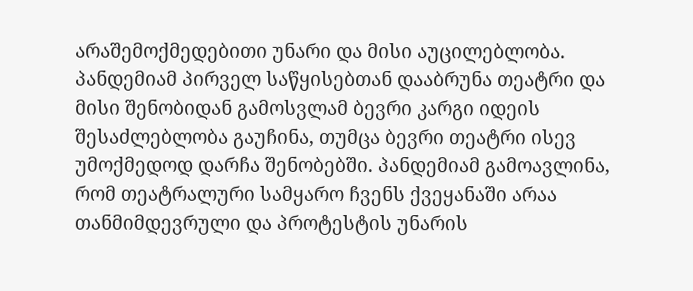არაშემოქმედებითი უნარი და მისი აუცილებლობა. პანდემიამ პირველ საწყისებთან დააბრუნა თეატრი და მისი შენობიდან გამოსვლამ ბევრი კარგი იდეის შესაძლებლობა გაუჩინა, თუმცა ბევრი თეატრი ისევ უმოქმედოდ დარჩა შენობებში. პანდემიამ გამოავლინა, რომ თეატრალური სამყარო ჩვენს ქვეყანაში არაა თანმიმდევრული და პროტესტის უნარის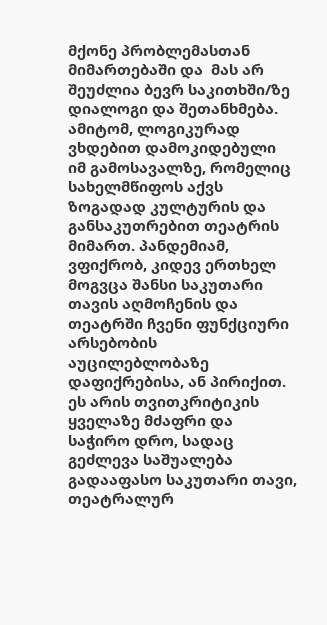მქონე პრობლემასთან მიმართებაში და  მას არ შეუძლია ბევრ საკითხში/ზე დიალოგი და შეთანხმება. ამიტომ, ლოგიკურად ვხდებით დამოკიდებული იმ გამოსავალზე, რომელიც სახელმწიფოს აქვს ზოგადად კულტურის და განსაკუთრებით თეატრის მიმართ. პანდემიამ, ვფიქრობ, კიდევ ერთხელ მოგვცა შანსი საკუთარი თავის აღმოჩენის და თეატრში ჩვენი ფუნქციური არსებობის აუცილებლობაზე დაფიქრებისა, ან პირიქით. ეს არის თვითკრიტიკის ყველაზე მძაფრი და საჭირო დრო, სადაც გეძლევა საშუალება გადააფასო საკუთარი თავი, თეატრალურ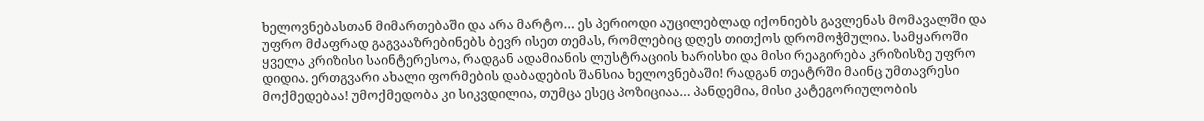ხელოვნებასთან მიმართებაში და არა მარტო… ეს პერიოდი აუცილებლად იქონიებს გავლენას მომავალში და უფრო მძაფრად გაგვააზრებინებს ბევრ ისეთ თემას, რომლებიც დღეს თითქოს დრომოჭმულია. სამყაროში ყველა კრიზისი საინტერესოა, რადგან ადამიანის ლუსტრაციის ხარისხი და მისი რეაგირება კრიზისზე უფრო დიდია. ერთგვარი ახალი ფორმების დაბადების შანსია ხელოვნებაში! რადგან თეატრში მაინც უმთავრესი მოქმედებაა! უმოქმედობა კი სიკვდილია, თუმცა ესეც პოზიციაა… პანდემია, მისი კატეგორიულობის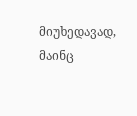მიუხედავად, მაინც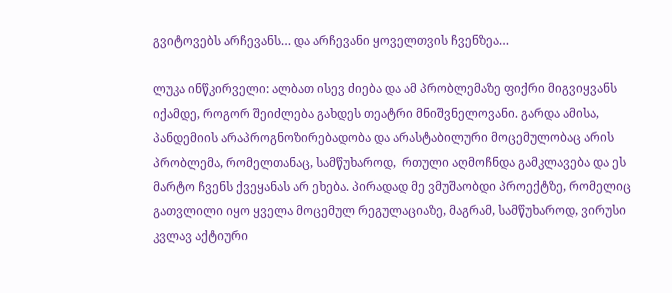გვიტოვებს არჩევანს… და არჩევანი ყოველთვის ჩვენზეა…

ლუკა ინწკირველი: ალბათ ისევ ძიება და ამ პრობლემაზე ფიქრი მიგვიყვანს იქამდე, როგორ შეიძლება გახდეს თეატრი მნიშვნელოვანი. გარდა ამისა, პანდემიის არაპროგნოზირებადობა და არასტაბილური მოცემულობაც არის პრობლემა, რომელთანაც, სამწუხაროდ,  რთული აღმოჩნდა გამკლავება და ეს მარტო ჩვენს ქვეყანას არ ეხება. პირადად მე ვმუშაობდი პროექტზე, რომელიც გათვლილი იყო ყველა მოცემულ რეგულაციაზე, მაგრამ, სამწუხაროდ, ვირუსი კვლავ აქტიური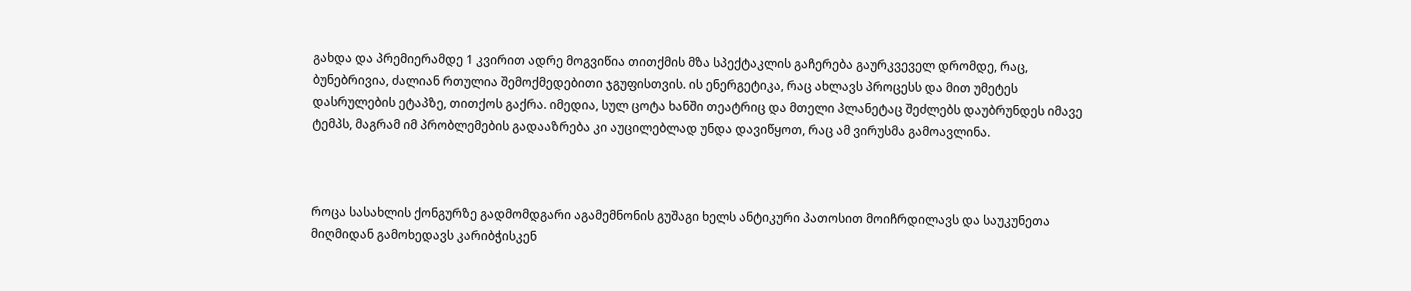გახდა და პრემიერამდე 1 კვირით ადრე მოგვიწია თითქმის მზა სპექტაკლის გაჩერება გაურკვეველ დრომდე, რაც, ბუნებრივია, ძალიან რთულია შემოქმედებითი ჯგუფისთვის. ის ენერგეტიკა, რაც ახლავს პროცესს და მით უმეტეს დასრულების ეტაპზე, თითქოს გაქრა. იმედია, სულ ცოტა ხანში თეატრიც და მთელი პლანეტაც შეძლებს დაუბრუნდეს იმავე ტემპს, მაგრამ იმ პრობლემების გადააზრება კი აუცილებლად უნდა დავიწყოთ, რაც ამ ვირუსმა გამოავლინა.



როცა სასახლის ქონგურზე გადმომდგარი აგამემნონის გუშაგი ხელს ანტიკური პათოსით მოიჩრდილავს და საუკუნეთა მიღმიდან გამოხედავს კარიბჭისკენ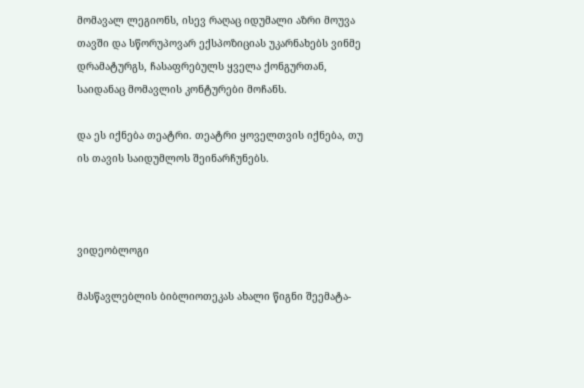მომავალ ლეგიონს, ისევ რაღაც იდუმალი აზრი მოუვა თავში და სწორუპოვარ ექსპოზიციას უკარნახებს ვინმე დრამატურგს, ჩასაფრებულს ყველა ქონგურთან, საიდანაც მომავლის კონტურები მოჩანს.

და ეს იქნება თეატრი. თეატრი ყოველთვის იქნება, თუ ის თავის საიდუმლოს შეინარჩუნებს.



ვიდეობლოგი

მასწავლებლის ბიბლიოთეკას ახალი წიგნი შეემატა-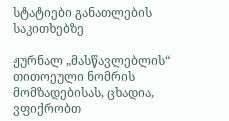სტატიები განათლების საკითხებზე

ჟურნალ „მასწავლებლის“ თითოეული ნომრის მომზადებისას, ცხადია, ვფიქრობთ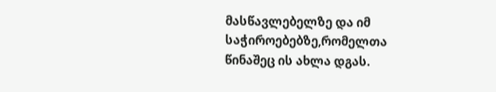მასწავლებელზე და იმ საჭიროებებზე,რომელთა წინაშეც ის ახლა დგას.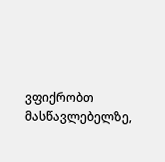ვფიქრობთ მასწავლებელზე,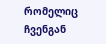რომელიც ჩვენგან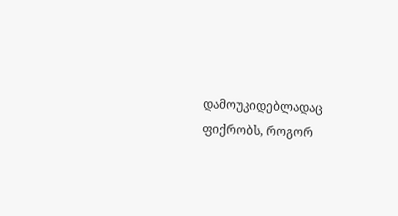დამოუკიდებლადაც ფიქრობს, როგორ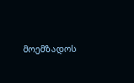მოემზადოს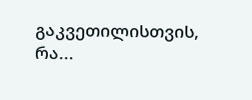გაკვეთილისთვის, რა...